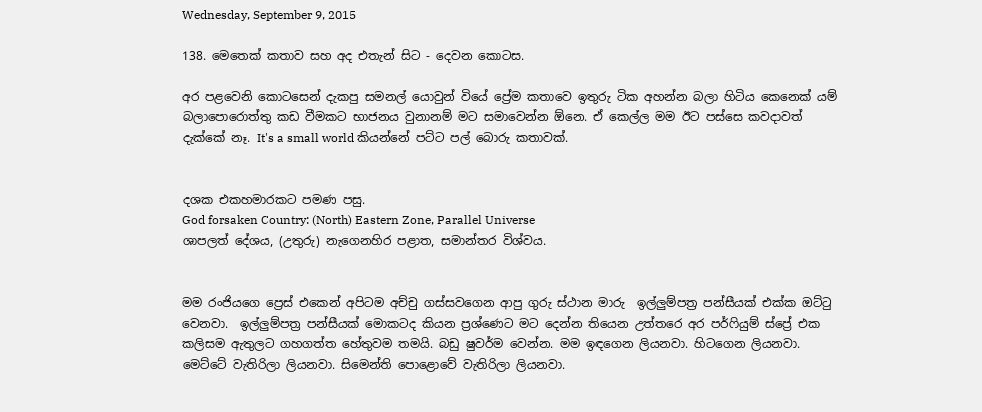Wednesday, September 9, 2015

138. මෙතෙක් කතාව සහ අද එතැන් සිට - දෙවන කොටස.

අර පළවෙනි කොටසෙන් දැකපු සමනල් යොවුන් වියේ ප්‍රේම කතාවෙ ඉතුරු ටික අහන්න බලා හිටිය කෙනෙක් යම් බලාපොරොත්තු කඩ වීමකට භාජනය වුනානම් මට සමාවෙන්න ඕනෙ. ඒ කෙල්ල මම ඊට පස්සෙ කවදාවත් දැක්කේ නෑ. It's a small world කියන්නේ පට්ට පල් බොරු කතාවක්.


දශක එකහමාරකට පමණ පසු.
God forsaken Country: (North) Eastern Zone, Parallel Universe
ශාපලත් දේශය, (උතුරු) නැගෙනහිර පළාත, සමාන්තර විශ්වය.


මම රංජියගෙ ප්‍රෙස් එකෙන් අපිටම අච්චු ගස්සවගෙන ආපු ගුරු ස්ථාන මාරු  ඉල්ලුම්පත්‍ර පන්සීයක් එක්ක ඔට්‍ටු වෙනවා.  ඉල්ලුම්පත්‍ර පන්සීයක් මොකටද කියන ප්‍රශ්ණෙට මට දෙන්න තියෙන උත්තරෙ අර පර්ෆියුම් ස්ප්‍රේ එක කලිසම ඇතුලට ගහගත්ත හේතුවම තමයි. බඩු ෂුවර්ම වෙන්න. මම ඉඳගෙන ලියනවා. හිටගෙන ලියනවා. මෙට්ටේ වැතිරිලා ලියනවා. සිමෙන්ති පොළොවේ වැතිරිලා ලියනවා.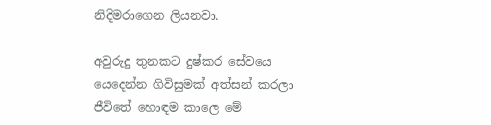නිදිමරාගෙන ලියනවා.

අවුරුදු තුනකට දුෂ්කර සේවයෙ යෙදෙන්න ගිවිසුමක් අත්සන් කරලා ජීවිතේ හොඳම කාලෙ මේ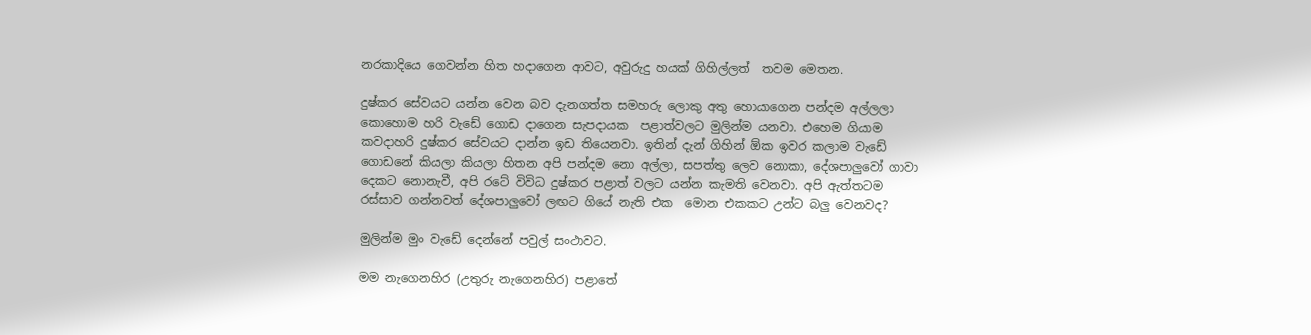නරකාදියෙ ගෙවන්න හිත හදාගෙන ආවට, අවුරුදු හයක් ගිහිල්ලත්  තවම මෙතන.

දුෂ්කර සේවයට යන්න වෙන බව දැනගත්ත සමහරු ලොකු අතු හොයාගෙන පන්දම අල්ලලා කොහොම හරි වැඩේ ගොඩ දාගෙන සැපදායක  පළාත්වලට මුලින්ම යනවා. එහෙම ගියාම කවදාහරි දුෂ්කර සේවයට දාන්න ඉඩ තියෙනවා. ඉතින් දැන් ගිහින් ඕක ඉවර කලාම වැඩේ ගොඩනේ කියලා කියලා හිතන අපි පන්දම නො අල්ලා, සපත්තු ලෙව නොකා, දේශපාලුවෝ ගාවා දෙකට නොනැවී, අපි රටේ විවිධ දුෂ්කර පළාත් වලට යන්න කැමති වෙනවා. අපි ඇත්තටම රස්සාව ගන්නවත් දේශපාලුවෝ ලඟට ගියේ නැති එක  මොන එකකට උන්ට බලු වෙනවද?

මුලින්ම මුං වැඩේ දෙන්නේ පවුල් සංථාවට.

මම නැගෙනහිර (උතුරු නැගෙනහිර) පළාතේ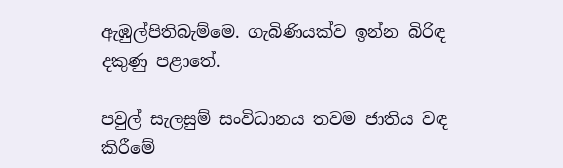ඇඹුල්පිතිබැම්මෙ. ගැබිණියක්ව ඉන්න බිරිඳ දකුණු පළාතේ.

පවුල් සැලසුම් සංවිධානය තවම ජාතිය වඳ කිරීමේ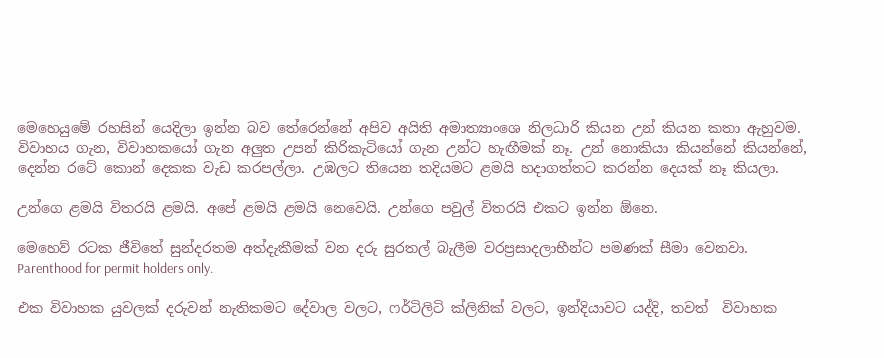මෙහෙයුමේ රහසින් යෙදිලා ඉන්න බව තේරෙන්නේ අපිව අයිති අමාත්‍යාංශෙ නිලධාරි කියන උන් කියන කතා ඇහුවම. විවාහය ගැන, විවාහකයෝ ගැන අලුත උපන් කිරිකැටියෝ ගැන උන්ට හැඟීමක් නෑ. උන් නොකියා කියන්නේ කියන්නේ, දෙන්න රටේ කොන් දෙකක වැඩ කරපල්ලා. උඹලට තියෙන තදියමට ළමයි හදාගත්තට කරන්න දෙයක් නෑ කියලා.

උන්ගෙ ළමයි විතරයි ළමයි. අපේ ළමයි ළමයි නෙවෙයි. උන්ගෙ පවුල් විතරයි එකට ඉන්න ඕනෙ.

මෙහෙව් රටක ජීවිතේ සුන්දරතම අත්දැකීමක් වන දරු සුරතල් බැලීම වරප්‍රසාදලාභීන්ට පමණක් සීමා වෙනවා.
Parenthood for permit holders only.

එක විවාහක යුවලක් දරුවන් නැතිකමට දේවාල වලට, ෆර්ටිලිටි ක්ලිනික් වලට, ඉන්දියාවට යද්දි, තවත්  විවාහක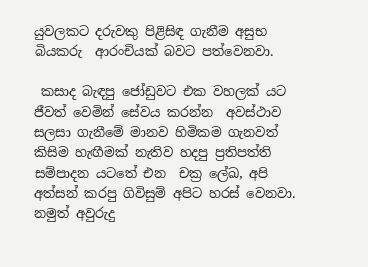යුවලකට දරුවකු පිළිසිඳ ගැනීම අසුභ බියකරු  ආරංචියක් බවට පත්වෙනවා.

 කසාද බැඳපු ජෝඩුවට එක වහලක් යට ජීවත් වෙමින් සේවය කරන්න  අවස්ථාව සලසා ගැනීමේ මානව හිමිකම ගැනවත් කිසිම හැඟීමක් නැතිව හදපු ප්‍රතිපත්ති  සම්පාදන යටතේ එන  චක්‍ර ලේඛ, අපි අත්සන් කරපු ගිවිසුම් අපිට හරස් වෙනවා. නමුත් අවුරුදු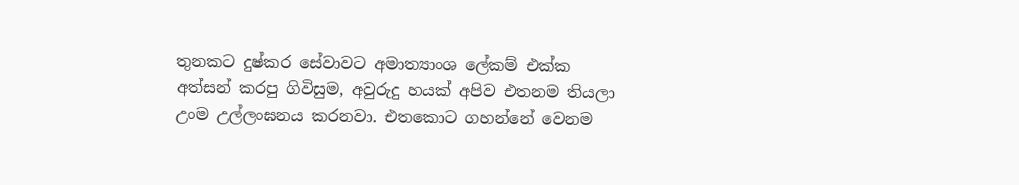තුනකට දුෂ්කර සේවාවට අමාත්‍යාංශ ලේකම් එක්ක අත්සන් කරපු ගිවිසුම, අවුරුදු හයක් අපිව එතනම තියලා උංම උල්ලංඝනය කරනවා. එතකොට ගහන්නේ වෙනම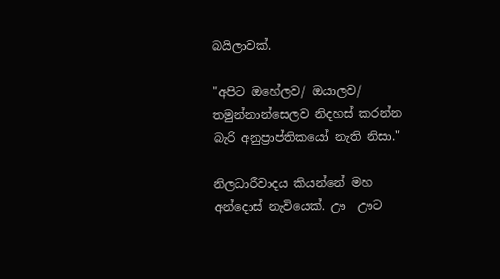බයිලාවක්.

"අපිට ඔහේලව/ ඔයාලව/ තමුන්නාන්සෙලව නිදහස් කරන්න බැරි අනුප්‍රාප්තිකයෝ නැති නිසා."

නිලධාරීවාදය කියන්නේ මහ අන්දොස් නැවියෙක්. ඌ  ඌට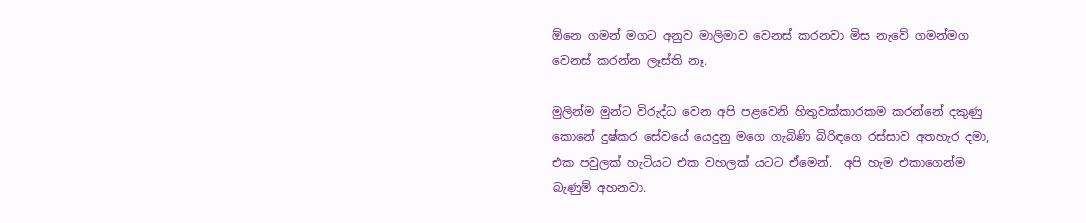ඕනෙ ගමන් මගට අනුව මාලිමාව වෙනස් කරනවා මිස නැවේ ගමන්මග වෙනස් කරන්න ලෑස්ති නෑ.

මුලින්ම මුන්ට විරුද්ධ වෙන අපි පළවෙනි හිතුවක්කාරකම කරන්නේ දකුණු කොනේ දුෂ්කර සේවයේ යෙදුනු මගෙ ගැබිණි බිරිඳගෙ රස්සාව අතහැර දමා, එක පවුලක් හැටියට එක වහලක් යටට ඒමෙන්.  අපි හැම එකාගෙන්ම බැණුම් අහනවා.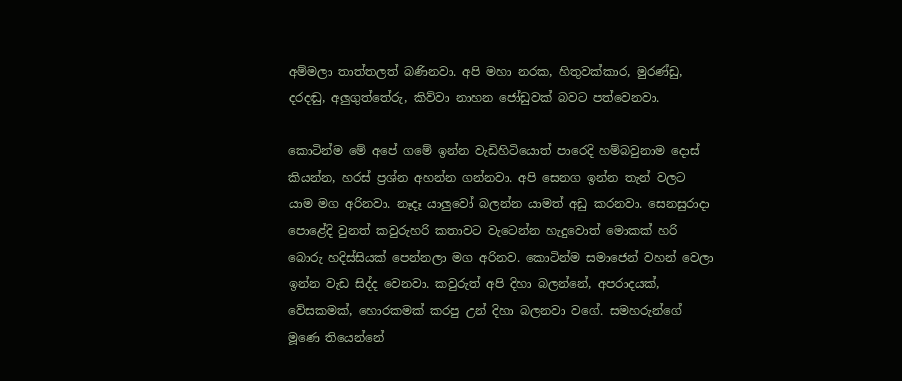අම්මලා තාත්තලත් බණිනවා. අපි මහා නරක, හිතුවක්කාර, මුරණ්ඩු, දරදඬු, අලුගුත්තේරු, කිව්වා නාහන ජෝඩුවක් බවට පත්වෙනවා.

කොටින්ම මේ අපේ ගමේ ඉන්න වැඩිහිටියොත් පාරෙදි හම්බවුනාම දොස් කියන්න, හරස් ප්‍රශ්න අහන්න ගන්නවා. අපි සෙනග ඉන්න තැන් වලට යාම මග අරිනවා. නෑදෑ යාලුවෝ බලන්න යාමත් අඩු කරනවා. සෙනසුරාදා පොළේදි වුනත් කවුරුහරි කතාවට වැටෙන්න හැදුවොත් මොකක් හරි බොරු හදිස්සියක් පෙන්නලා මග අරිනව. කොටින්ම සමාජෙන් වහන් වෙලා ඉන්න වැඩ සිද්ද වෙනවා. කවුරුත් අපි දිහා බලන්නේ, අපරාදයක්, වේසකමක්, හොරකමක් කරපු උන් දිහා බලනවා වගේ. සමහරුන්ගේ මූණෙ තියෙන්නේ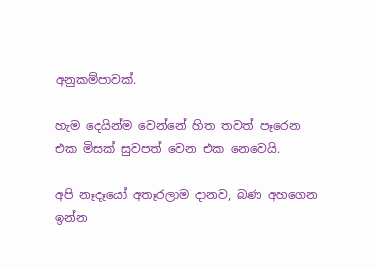අනුකම්පාවක්.

හැම දෙයින්ම වෙන්නේ හිත තවත් පෑරෙන එක මිසක් සුවපත් වෙන එක නෙවෙයි.

අපි නෑදෑයෝ අතෑරලාම දානව, බණ අහගෙන ඉන්න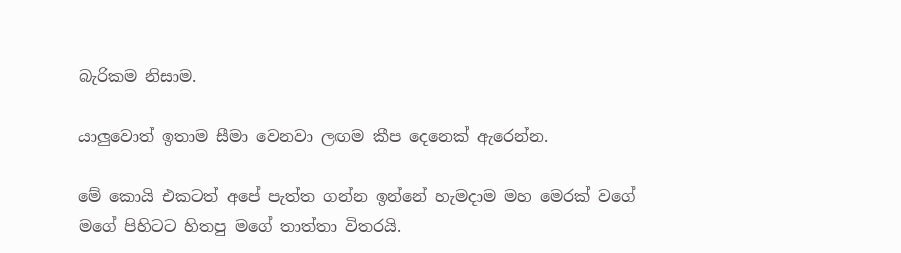බැරිකම නිසාම.

යාලුවොත් ඉතාම සීමා වෙනවා ලඟම කීප දෙනෙක් ඇරෙන්න.

මේ කොයි එකටත් අපේ පැත්ත ගන්න ඉන්නේ හැමදාම මහ මෙරක් වගේ මගේ පිහිටට හිතපු මගේ තාත්තා විතරයි.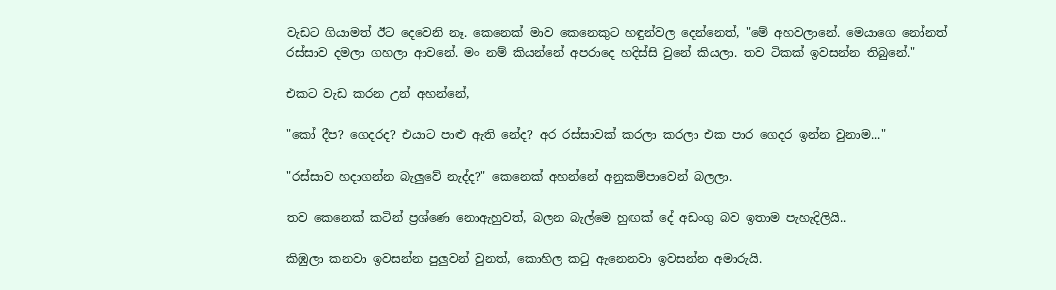වැඩට ගියාමත් ඊට දෙවෙනි නෑ. කෙනෙක් මාව කෙනෙකුට හඳුන්වල දෙන්නෙත්, "මේ අහවලානේ. මෙයාගෙ නෝනත් රස්සාව දමලා ගහලා ආවනේ. මං නම් කියන්නේ අපරාදෙ හදිස්සි වුනේ කියලා. තව ටිකක් ඉවසන්න තිබුනේ."

එකට වැඩ කරන උන් අහන්නේ,

"කෝ දීප? ගෙදරද? එයාට පාළු ඇති නේද? අර රස්සාවක් කරලා කරලා එක පාර ගෙදර ඉන්න වුනාම..."

"රස්සාව හදාගන්න බැලුවේ නැද්ද?" කෙනෙක් අහන්නේ අනුකම්පාවෙන් බලලා.

තව කෙනෙක් කටින් ප්‍රශ්ණෙ නොඇහුවත්, බලන බැල්මෙ හුඟක් දේ අඩංගු බව ඉතාම පැහැදිලියි..

කිඹුලා කනවා ඉවසන්න පුලුවන් වුනත්, කොහිල ක‍ටු ඇනෙනවා ඉවසන්න අමාරුයි.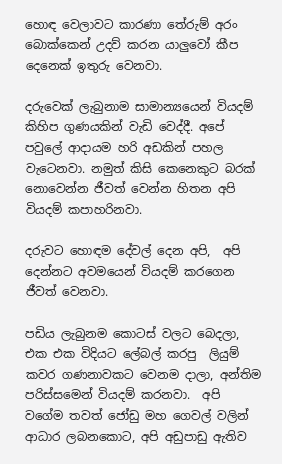හොඳ වෙලාවට කාරණා තේරුම් අරං බොක්කෙන් උදව් කරන යාලුවෝ කීප දෙනෙක් ඉතුරු වෙනවා.

දරුවෙක් ලැබුනාම සාමාන්‍යයෙන් වියදම් කිහිප ගුණයකින් වැඩි වෙද්දී. අපේ පවුලේ ආදායම හරි අඩකින් පහල වැටෙනවා. නමුත් කිසි කෙනෙකුට බරක් නොවෙන්න ජීවත් වෙන්න හිතන අපි වියදම් කපාහරිනවා.

දරුවට හොඳම දේවල් දෙන අපි,  අපි දෙන්නට අවමයෙන් වියදම් කරගෙන ජීවත් වෙනවා.

පඩිය ලැබුනම කොටස් වලට බෙදලා, එක එක විදියට ලේබල් කරපු  ලියුම් කවර ගණනාවකට වෙනම දාලා, අන්තිම පරිස්සමෙන් වියදම් කරනවා.  අපි වගේම තවත් ජෝඩු මහ ගෙවල් වලින් ආධාර ලබනකොට, අපි අඩුපාඩු ඇතිව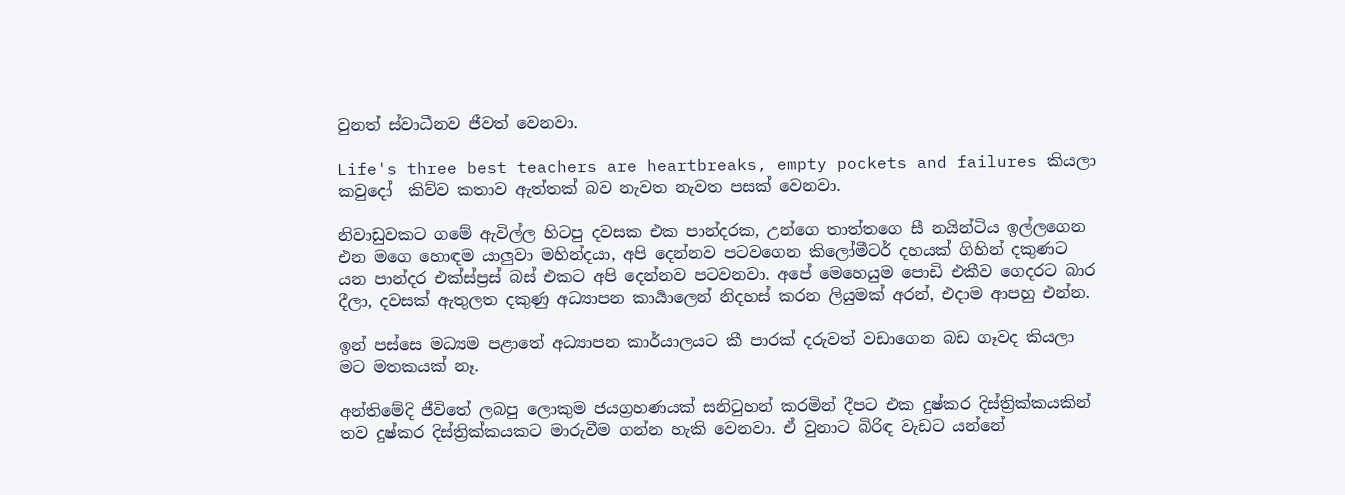වුනත් ස්වාධීනව ජීවත් වෙනවා.

Life's three best teachers are heartbreaks, empty pockets and failures කියලා කවුදෝ  කිව්ව කතාව ඇත්තක් බව නැවත නැවත පසක් වෙනවා.

නිවාඩුවකට ගමේ ඇවිල්ල හිටපු දවසක එක පාන්දරක, උන්ගෙ තාත්තගෙ සී නයින්ටිය ඉල්ලගෙන එන මගෙ හොඳම යාලුවා මහින්දයා, අපි දෙන්නව පටවගෙන කිලෝමීටර් දහයක් ගිහින් දකුණට යන පාන්දර එක්ස්ප්‍රස් බස් එකට අපි දෙන්නව පටවනවා. අපේ මෙහෙයුම පොඩි එකීව ගෙදරට බාර දීලා, දවසක් ඇතුලත දකුණු අධ්‍යාපන කාර්‍යාලෙන් නිදහස් කරන ලියුමක් අරන්, එදාම ආපහු එන්න.

ඉන් පස්සෙ මධ්‍යම පළාතේ අධ්‍යාපන කාර්යාලයට කී පාරක් දරුවත් වඩාගෙන බඩ ගෑවද කියලා මට මතකයක් නෑ.

අන්තිමේදි ජීවිතේ ලබපු ලොකුම ජයග්‍රහණයක් සනි‍ටුහන් කරමින් දීපට එක දුෂ්කර දිස්ත්‍රික්කයකින් තව දුෂ්කර දිස්ත්‍රික්කයකට මාරුවීම ගන්න හැකි වෙනවා. ඒ වුනාට බිරිඳ වැඩට යන්නේ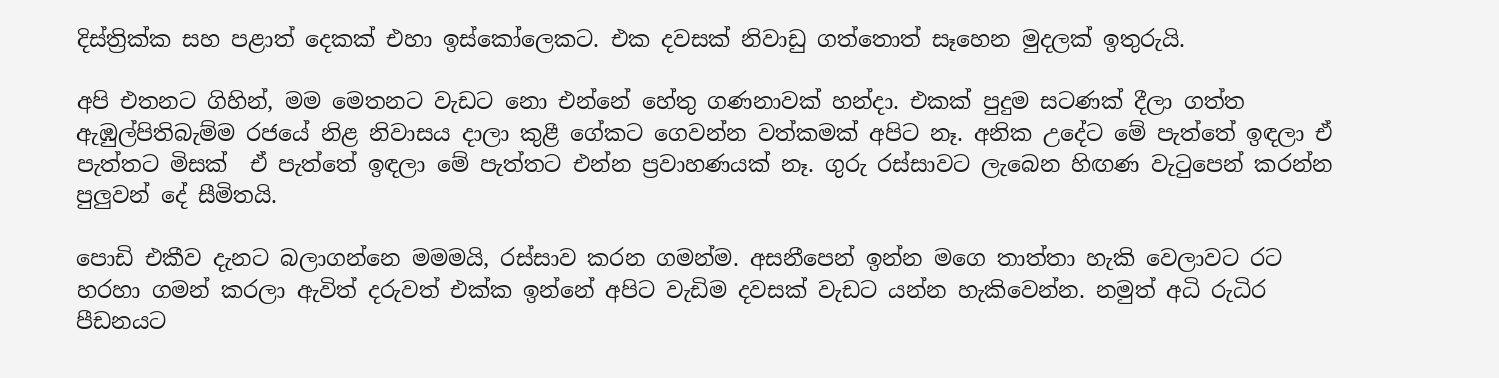දිස්ත්‍රික්ක සහ පළාත් දෙකක් එහා ඉස්කෝලෙකට. එක දවසක් නිවාඩු ගත්තොත් සෑහෙන මුදලක් ඉතුරුයි.

අපි එතනට ගිහින්, මම මෙතනට වැඩට නො එන්නේ හේතු ගණනාවක් හන්දා. එකක් පුදුම සටණක් දීලා ගත්ත ඇඹුල්පිතිබැම්ම රජයේ නිළ නිවාසය දාලා කුළී ගේකට ගෙවන්න වත්කමක් අපිට නෑ. අනික උදේට මේ පැත්තේ ඉඳලා ඒ පැත්තට මිසක්  ඒ පැත්තේ ඉඳලා මේ පැත්තට එන්න ප්‍රවාහණයක් නෑ. ගුරු රස්සාවට ලැබෙන හිඟණ වැ‍ටුපෙන් කරන්න පුලුවන් දේ සීමිතයි.

පොඩි එකීව දැනට බලාගන්නෙ මමමයි, රස්සාව කරන ගමන්ම. අසනීපෙන් ඉන්න මගෙ තාත්තා හැකි වෙලාවට රට හරහා ගමන් කරලා ඇවිත් දරුවත් එක්ක ඉන්නේ අපිට වැඩිම දවසක් වැඩට යන්න හැකිවෙන්න. නමුත් අධි රුධිර පීඩනයට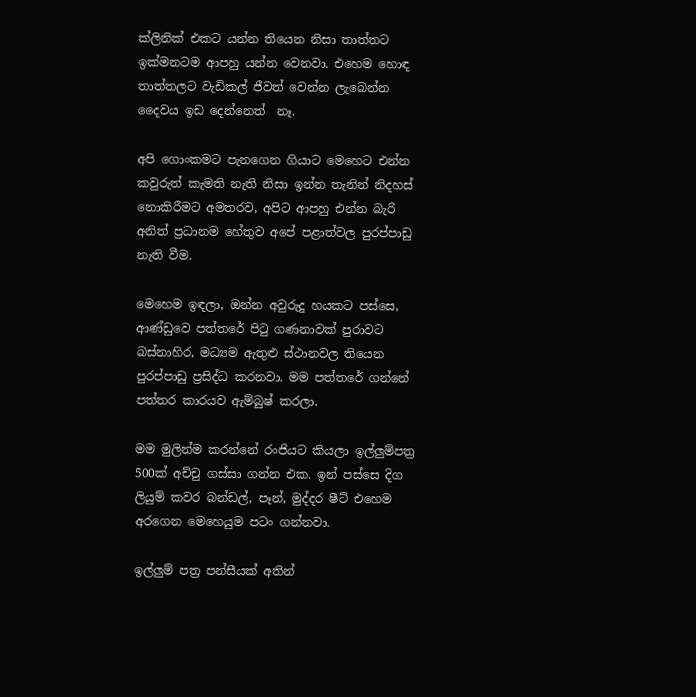ක්ලිනික් එකට යන්න තියෙන නිසා තාත්තට ඉක්මනටම ආපහු යන්න වෙනවා. එහෙම හොඳ තාත්තලට වැඩිකල් ජීවත් වෙන්න ලැබෙන්න දෛවය ඉඩ දෙන්නෙත්  නෑ.

අපි ගොංකමට පැනගෙන ගියාට මෙහෙට එන්න කවුරුත් කැමති නැති නිසා ඉන්න තැනින් නිදහස් නොකිරීමට අමතරව, අපිට ආපහු එන්න බැරි අනිත් ප්‍රධානම හේතුව අපේ පළාත්වල පුරප්පාඩු නැති වීම.

මෙහෙම ඉඳලා, ඔන්න අවුරුදු හයකට පස්සෙ, ආණ්ඩුවෙ පත්තරේ පි‍ටු ගණනාවක් පුරාවට බස්නාහිර, මධ්‍යම ඇතුළු ස්ථානවල තියෙන පුරප්පාඩු ප්‍රසිද්ධ කරනවා. මම පත්තරේ ගන්නේ පත්තර කාරයව ඇම්බුෂ් කරලා.

මම මුලින්ම කරන්නේ රංජියට කියලා ඉල්ලුම්පත්‍ර 500ක් අච්චු ගස්සා ගන්න එක. ඉන් පස්සෙ දිග ලියුම් කවර බන්ඩල්, පෑන්, මුද්දර ෂීට් එහෙම අරගෙන මෙහෙයුම පටං ගන්නවා.

ඉල්ලුම් පත්‍ර පන්සීයක් අතින්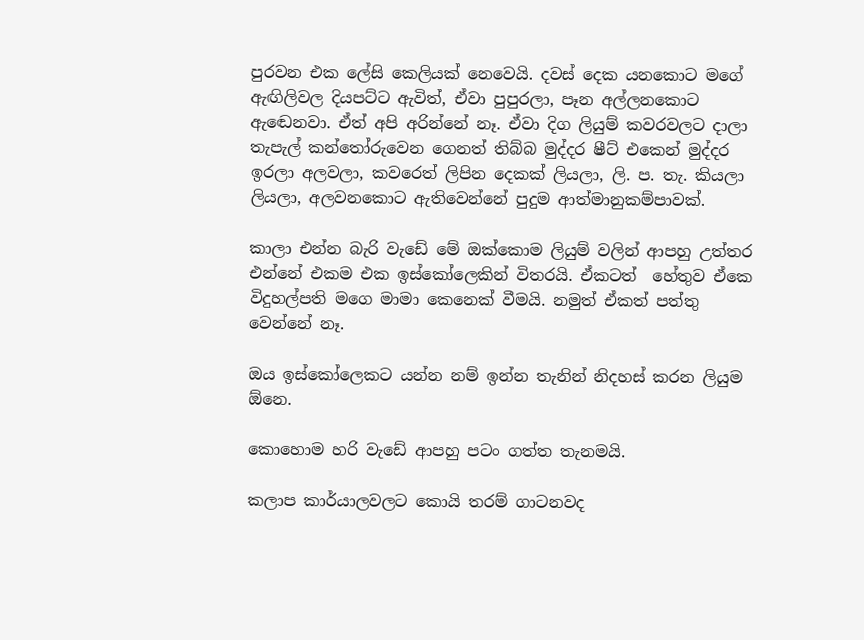පුරවන එක ලේසි කෙලියක් නෙවෙයි. දවස් දෙක යනකොට මගේ ඇඟිලිවල දියපට්ට ඇවිත්, ඒවා පුපුරලා, පෑන අල්ලනකොට ඇඬෙනවා. ඒත් අපි අරින්නේ නෑ. ඒවා දිග ලියුම් කවරවලට දාලා තැපැල් කන්තෝරුවෙන ගෙනත් තිබ්බ මුද්දර ෂීට් එකෙන් මුද්දර ඉරලා අලවලා, කවරෙත් ලිපින දෙකක් ලියලා, ලි. ප. තැ. කියලා ලියලා, අලවනකොට ඇතිවෙන්නේ පුදුම ආත්මානුකම්පාවක්.

කාලා එන්න බැරි වැඩේ මේ ඔක්කොම ලියුම් වලින් ආපහු උත්තර එන්නේ එකම එක ඉස්කෝලෙකින් විතරයි. ඒකටත්  හේතුව ඒකෙ විදුහල්පති මගෙ මාමා කෙනෙක් වීමයි. නමුත් ඒකත් පත්තු වෙන්නේ නෑ.

ඔය ඉස්කෝලෙකට යන්න නම් ඉන්න තැනින් නිදහස් කරන ලියුම ඕනෙ.

කොහොම හරි වැඩේ ආපහු පටං ගත්ත තැනමයි.

කලාප කාර්යාලවලට කොයි තරම් ගාටනවද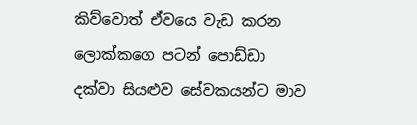කිව්වොත් ඒවයෙ වැඩ කරන ලොක්කගෙ පටන් පොඩ්ඩා දක්වා සියළුව සේවකයන්ට මාව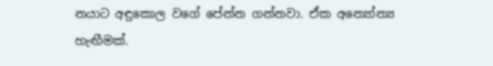නයාට අඳුකොල වගේ පේන්න ගන්නවා. ඒක අන්‍යෝන්‍ය  හැඟීමක්.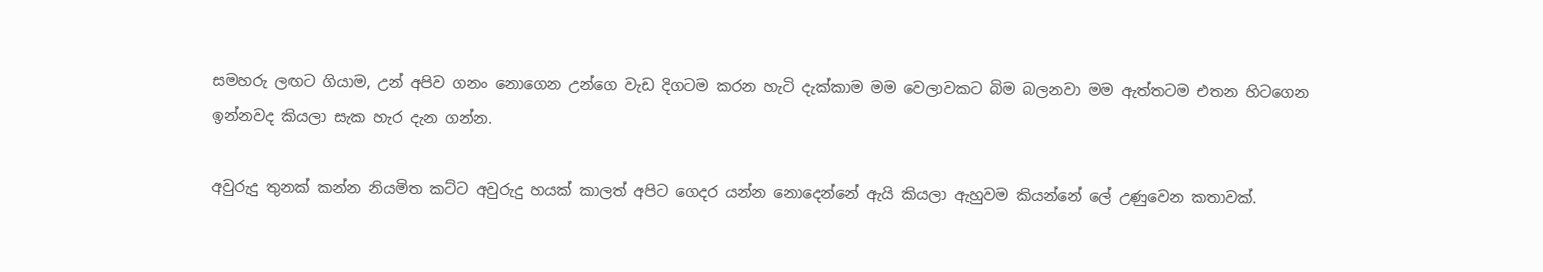සමහරු ලඟට ගියාම, උන් අපිව ගනං නොගෙන උන්ගෙ වැඩ දිගටම කරන හැටි දැක්කාම මම වෙලාවකට බිම බලනවා මම ඇත්තටම එතන හිටගෙන ඉන්නවද කියලා සැක හැර දැන ගන්න.

අවුරුදු තුනක් කන්න නියමිත කට්ට අවුරුදු හයක් කාලත් අපිට ගෙදර යන්න නොදෙන්නේ ඇයි කියලා ඇහුවම කියන්නේ ලේ උණුවෙන කතාවක්.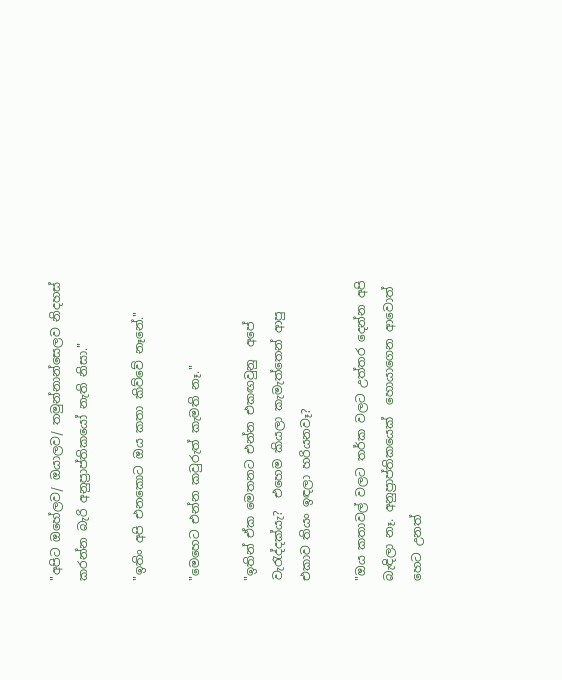"අපිට ඔහේලව/ ඔයාලව/ තමුන්නාන්සෙලව නිදහස් කරන්න බැරි අනුප්‍රාප්තිකයෝ නැති නිසා."

"ඉතිං අපි එනකොට ඔය කතා කිව්වේ නෑනේ."

"මෙහෙට එන්න කවුරුත් කැමති නෑ."

"ඉතින් ඒක මෙතනට එන්න එකඟවුනු  අපේ වැ‍රැද්දක්යැ?  එහෙම කියලා කැමැත්තෙන් ආපු එකාව තියං ඉඳලා හරියනවෑ?

"ඔය කතාවල් වලට තර්ක වලට උත්තර දෙන්න අපි බැඳිලා නෑ. අනුප්‍රාප්තිකයෙක්  හොයාගෙන ආවොත් හෙට උනත්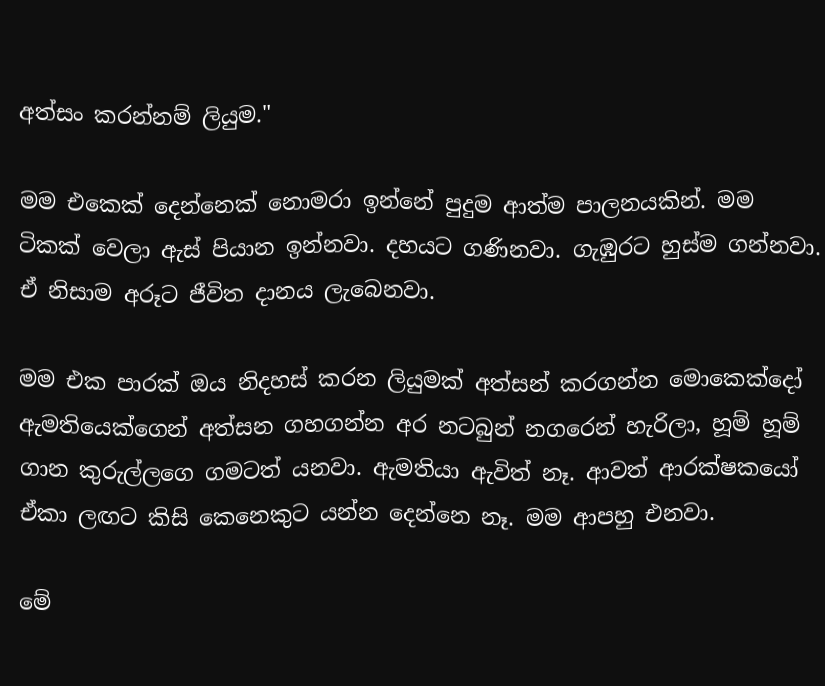අත්සං කරන්නම් ලියුම."

මම එකෙක් දෙන්නෙක් නොමරා ඉන්නේ පුදුම ආත්ම පාලනයකින්. මම ටිකක් වෙලා ඇස් පියාන ඉන්නවා. දහයට ගණිනවා. ගැඹුරට හුස්ම ගන්නවා. ඒ නිසාම අරූට ජීවිත දානය ලැබෙනවා.

මම එක පාරක් ඔය නිදහස් කරන ලියුමක් අත්සන් කරගන්න මොකෙක්දෝ ඇමතියෙක්ගෙන් අත්සන ගහගන්න අර නටබුන් නගරෙන් හැරිලා, හූම් හූම් ගාන කුරුල්ලගෙ ගමටත් යනවා. ඇමතියා ඇවිත් නෑ. ආවත් ආරක්ෂකයෝ ඒකා ලඟට කිසි කෙනෙකුට යන්න දෙන්නෙ නෑ. මම ආපහු එනවා.

මේ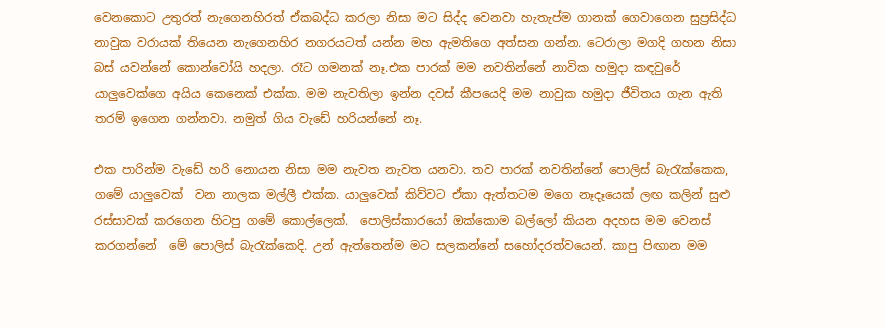වෙනකොට උතුරත් නැගෙනහිරත් ඒකබද්ධ කරලා නිසා මට සිද්ද වෙනවා හැතැප්ම ගානක් ගෙවාගෙන සුප්‍රසිද්ධ නාවුක වරායක් තියෙන නැගෙනහිර නගරයටත් යන්න මහ ඇමතිගෙ අත්සන ගන්න. ටෙරාලා මගදි ගහන නිසා බස් යවන්නේ කොන්වෝයි හදලා. රෑට ගමනක් නෑ.එක පාරක් මම නවතින්නේ නාවික හමුදා කඳවුරේ යාලුවෙක්ගෙ අයිය කෙනෙක් එක්ක. මම නැවතිලා ඉන්න දවස් කීපයෙදි මම නාවුක හමුදා ජීවිතය ගැන ඇති තරම් ඉගෙන ගන්නවා. නමුත් ගිය වැඩේ හරියන්නේ නෑ.

එක පාරින්ම වැඩේ හරි නොයන නිසා මම නැවත නැවත යනවා. තව පාරක් නවතින්නේ පොලිස් බැ‍රැක්කෙක, ගමේ යාලුවෙක්  වන නාලක මල්ලී එක්ක. යාලුවෙක් කිව්වට ඒකා ඇත්තටම මගෙ නෑදෑයෙක් ලඟ කලින් සුළු රස්සාවක් කරගෙන හිටපු ගමේ කොල්ලෙක්.  පොලිස්කාරයෝ ඔක්කොම බල්ලෝ කියන අදහස මම වෙනස් කරගන්නේ  මේ පොලිස් බැ‍රැක්කෙදි. උන් ඇත්තෙන්ම මට සලකන්නේ සහෝදරත්වයෙන්. කාපු පිඟාන මම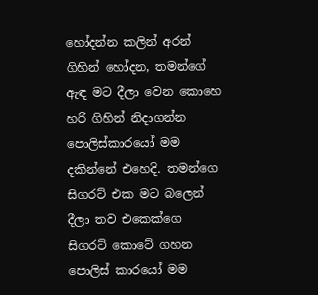හෝදන්න කලින් අරන් ගිහින් හෝදන, තමන්ගේ ඇඳ මට දීලා වෙන කොහෙ හරි ගිහින් නිදාගන්න පොලිස්කාරයෝ මම දකින්නේ එහෙදි. තමන්ගෙ සිගරට් එක මට බලෙන් දීලා තව එකෙක්ගෙ සිගරට් කොටේ ගහන පොලිස් කාරයෝ මම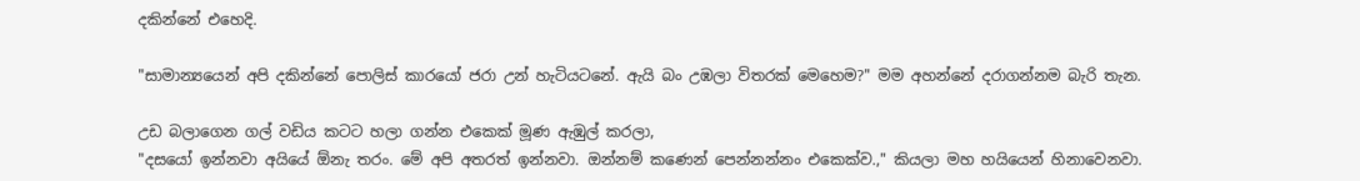දකින්නේ එහෙදි.

"සාමාන්‍යයෙන් අපි දකින්නේ පොලිස් කාරයෝ ජරා උන් හැටියටනේ. ඇයි බං උඹලා විතරක් මෙහෙම?" මම අහන්නේ දරාගන්නම බැරි තැන.

උඩ බලාගෙන ගල් වඩිය කටට හලා ගන්න එකෙක් මූණ ඇඹුල් කරලා,
"දසයෝ ඉන්නවා අයියේ ඕනැ තරං. මේ අපි අතරත් ඉන්නවා. ඔන්නම් කණෙන් පෙන්නන්නං එකෙක්ව.," කියලා මහ හයියෙන් හිනාවෙනවා.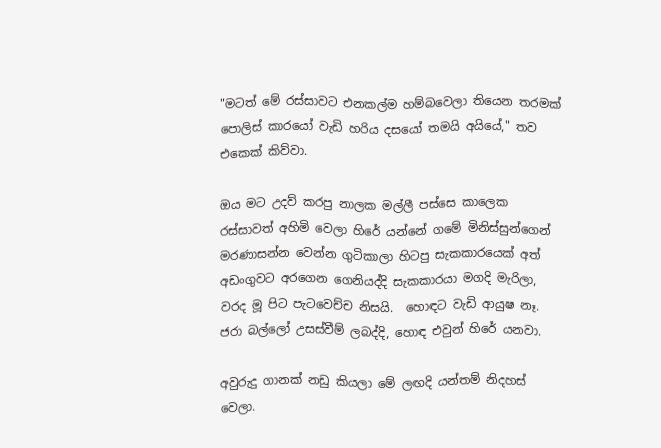"මටත් මේ රස්සාවට එනකල්ම හම්බවෙලා තියෙන තරමක් පොලිස් කාරයෝ වැඩි හරිය දසයෝ තමයි අයියේ," තව එකෙක් කිව්වා.

ඔය මට උදව් කරපු නාලක මල්ලී පස්සෙ කාලෙක රස්සාවත් අහිමි වෙලා හිරේ යන්නේ ගමේ මිනිස්සුන්ගෙන් මරණාසන්න වෙන්න ගුටිකාලා හිටපු සැකකාරයෙක් අත් අඩංගුවට අරගෙන ගෙනියද්දි සැකකාරයා මගදි මැරිලා, වරද මූ පිට පැටවෙච්ච නිසයි.  හොඳට වැඩි ආයුෂ නෑ. ජරා බල්ලෝ උසස්වීම් ලබද්දි, හොඳ එවුන් හිරේ යනවා.

අවුරුදු ගානක් නඩු කියලා මේ ලඟදි යන්තම් නිදහස් වෙලා.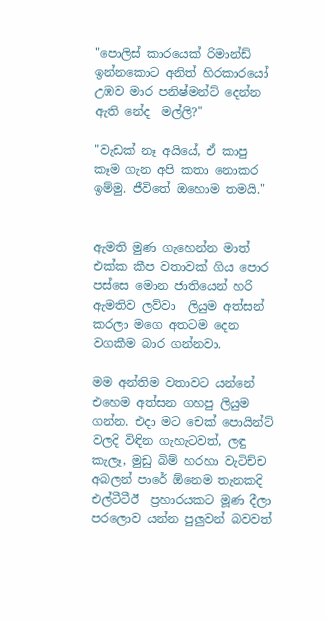"පොලිස් කාරයෙක් රිමාන්ඩ් ඉන්නකොට අනිත් හිරකාරයෝ උඹව මාර පනිෂ්මන්ට් දෙන්න ඇති නේද  මල්ලි?"

"වැඩක් නෑ අයියේ, ඒ කාපු කෑම ගැන අපි කතා නොකර ඉම්මු. ජීවිතේ ඔහොම තමයි."


ඇමති මුණ ගැහෙන්න මාත් එක්ක කීප වතාවක් ගිය පොර පස්සෙ මොන ජාතියෙන් හරි ඇමතිව ලව්වා  ලියුම අත්සන් කරලා මගෙ අතටම දෙන වගකීම බාර ගන්නවා.

මම අන්තිම වතාවට යන්නේ එහෙම අත්සන ගහපු ලියුම ගන්න. එදා මට චෙක් පොයින්ට් වලදි විඳින ගැහැටවත්, ලඳු කැලෑ, මුඩු බිම් හරහා වැටිච්ච අබලන් පාරේ ඕනෙම තැනකදි එල්ටීටීඊ  ප්‍රහාරයකට මූණ දීලා පරලොව යන්න පුලුවන් බවවත්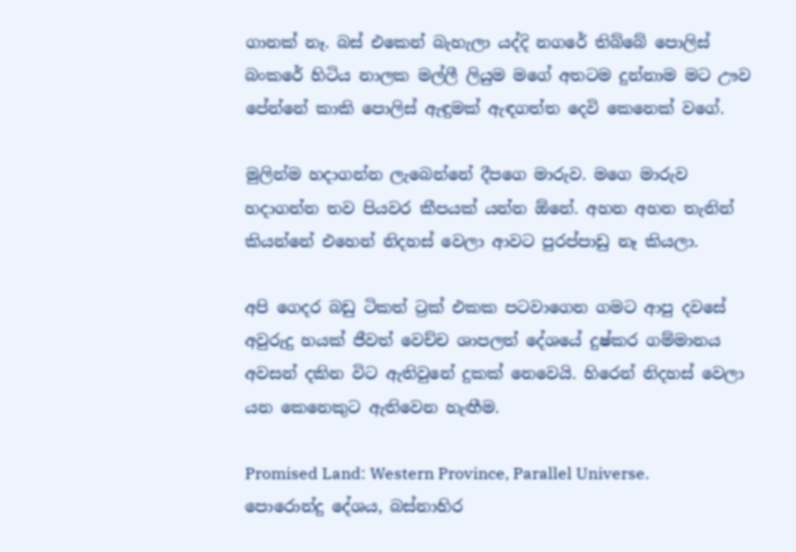ගානක් නෑ. බස් එකෙන් බැහැලා යද්දි නගරේ තිබ්බේ පොලිස් බංකරේ හිටිය නාලක මල්ලී ලියුම මගේ අතටම දුන්නාම මට ඌව පේන්නේ කාකි පොලිස් ඇඳුමක් ඇඳගත්ත දෙවි කෙනෙක් වගේ.

මුලින්ම හදාගන්න ලැබෙන්නේ දීපගෙ මාරුව. මගෙ මාරුව හදාගන්න තව පියවර කීපයක් යන්න ඕනේ. අහන අහන තැනින් කියන්නේ එහෙන් නිදහස් වෙලා ආවට පුරප්පාඩු නෑ කියලා.

අපි ගෙදර බඩු ටිකත් ට්‍රක් එකක පටවාගෙන ගමට ආපු දවසේ අවුරුදු හයක් ජීවත් වෙච්ච ශාපලත් දේශයේ දුෂ්කර ගම්මානය අවසන් දකින විට ඇතිවුනේ දුකක් නෙවෙයි. හිරෙන් නිදහස් වෙලා යන කෙනෙකුට ඇතිවෙන හැඟීම.

Promised Land: Western Province, Parallel Universe.
පොරොන්දු දේශය, බස්නාහිර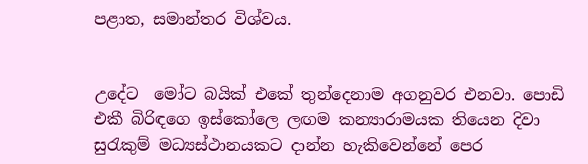පළාත, සමාන්තර විශ්වය.


උදේට  මෝට බයික් එකේ තුන්දෙනාම අගනුවර එනවා. පොඩි එකී බිරිඳගෙ ඉස්කෝලෙ ලඟම කන්‍යාරාමයක තියෙන දිවා සු‍රැකුම් මධ්‍යස්ථානයකට දාන්න හැකිවෙන්නේ පෙර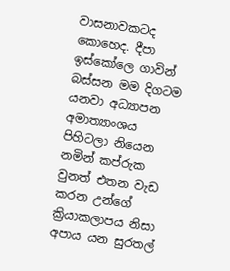වාසනාවකටද කොහෙද. දීපා ඉස්කෝලෙ ගාවින් බස්සන මම දිගටම යනවා අධ්‍යාපන අමාත්‍යාංශය පිහිටලා නියෙන නමින් කප්රුක වුනත් එතන වැඩ කරන උන්ගේ ක්‍රියාකලාපය නිසා අපාය යන සුරතල්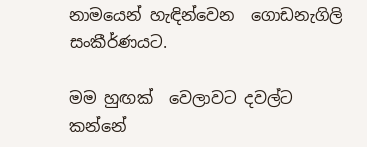නාමයෙන් හැඳින්වෙන  ගොඩනැගිලි සංකීර්ණයට.

මම හුඟක්  වෙලාවට දවල්ට කන්නේ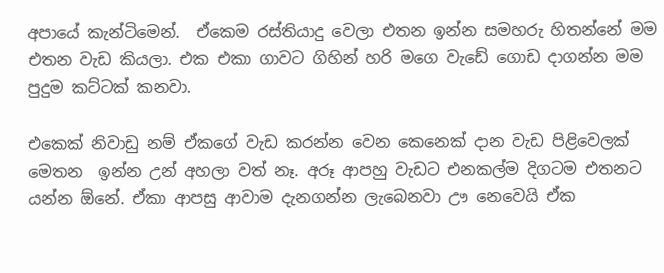අපායේ කැන්ටිමෙන්.  ඒකෙම රස්තියාදු වෙලා එතන ඉන්න සමහරු හිතන්නේ මම එතන වැඩ කියලා. එක එකා ගාවට ගිහින් හරි මගෙ වැඩේ ගොඩ දාගන්න මම පුදුම කට්ටක් කනවා.

එකෙක් නිවාඩු නම් ඒකගේ වැඩ කරන්න වෙන කෙනෙක් දාන වැඩ පිළිවෙලක් මෙතන  ඉන්න උන් අහලා වත් නෑ. අරූ ආපහු වැඩට එනකල්ම දිගටම එතනට යන්න ඕනේ. ඒකා ආපසු ආවාම දැනගන්න ලැබෙනවා ඌ නෙවෙයි ඒක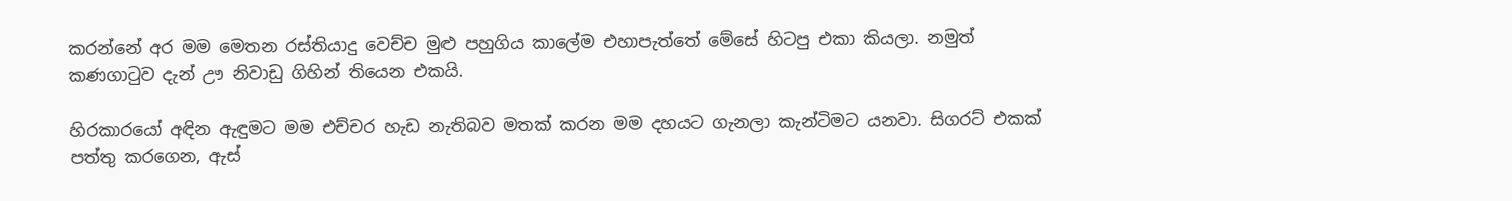කරන්නේ අර මම මෙතන රස්තියාදු වෙච්ච මුළු පහුගිය කාලේම එහාපැත්තේ මේසේ හිටපු එකා කියලා. නමුත් කණගා‍ටුව දැන් ඌ නිවාඩු ගිහින් තියෙන එකයි.

හිරකාරයෝ අඳින ඇඳුමට මම එච්චර හැඩ නැතිබව මතක් කරන මම දහයට ගැනලා කැන්ටිමට යනවා. සිගරට් එකක් පත්තු කරගෙන, ඇස්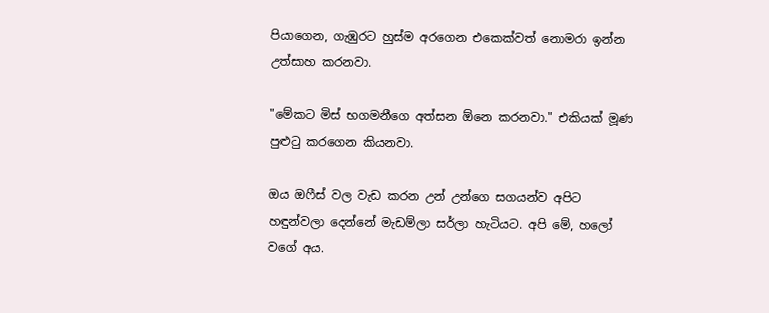පියාගෙන, ගැඹුරට හුස්ම අරගෙන එකෙක්වත් නොමරා ඉන්න උත්සාහ කරනවා.

"මේකට මිස් භගමනීගෙ අත්සන ඕනෙ කරනවා." එකියක් මූණ පුළු‍ටු කරගෙන කියනවා.

ඔය ඔෆීස් වල වැඩ කරන උන් උන්ගෙ සගයන්ව අපිට හඳුන්වලා දෙන්නේ මැඩම්ලා සර්ලා හැටියට. අපි මේ, හලෝ වගේ අය.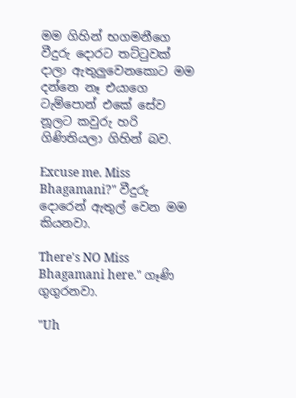මම ගිහින් භගමනීගෙ වීදුරු දොරට තට්‍ටුවක් දාලා ඇතුලුවෙනකොට මම දන්නෙ නෑ එයාගෙ ටැම්පොන් එකේ සේව නූලට කවුරු හරි ගිණිතියලා ගිහින් බව.

Excuse me. Miss Bhagamani?" වීදුරු දොරෙන් ඇතුල් වෙන මම කියනවා.

There's NO Miss Bhagamani here." ගෑණි ගුගුරනවා.

"Uh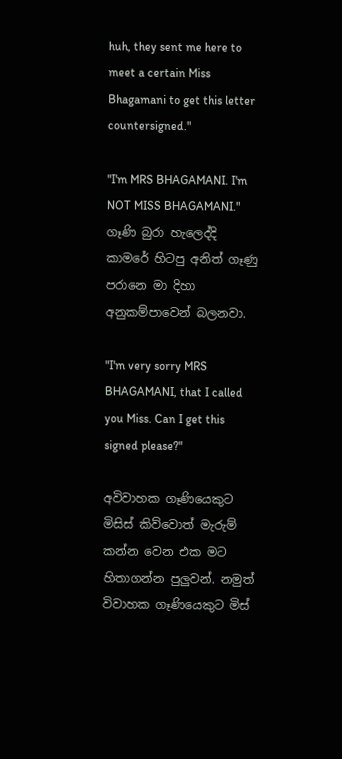huh, they sent me here to meet a certain Miss Bhagamani to get this letter countersigned."

"I'm MRS BHAGAMANI. I'm NOT MISS BHAGAMANI." ගෑණි බුරා හැලෙද්දි කාමරේ හිටපු අනිත් ගෑණු පරානෙ මා දිහා අනුකම්පාවෙන් බලනවා.

"I'm very sorry MRS BHAGAMANI, that I called you Miss. Can I get this signed please?"

අවිවාහක ගෑණියෙකුට මිසිස් කිව්වොත් මැරුම් කන්න වෙන එක මට හිතාගන්න පුලුවන්. නමුත් විවාහක ගෑණියෙකුට මිස්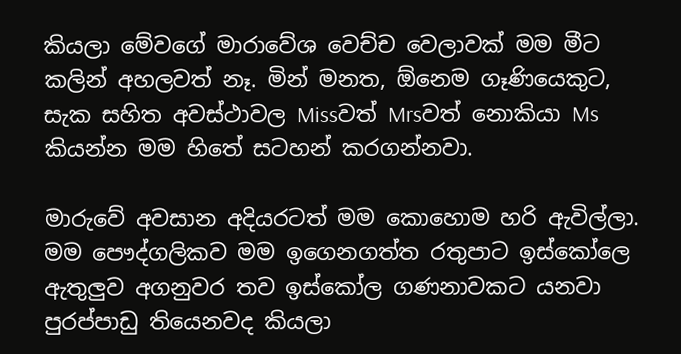කියලා මේවගේ මාරාවේශ වෙච්ච වෙලාවක් මම මීට කලින් අහලවත් නෑ. මින් මනත, ඕනෙම ගෑණියෙකුට, සැක සහිත අවස්ථාවල Missවත් Mrsවත් නොකියා Ms කියන්න මම හිතේ සටහන් කරගන්නවා.

මාරුවේ අවසාන අදියරටත් මම කොහොම හරි ඇවිල්ලා.  මම පෞද්ගලිකව මම ඉගෙනගත්ත රතුපාට ඉස්කෝලෙ ඇතුලුව අගනුවර තව ඉස්කෝල ගණනාවකට යනවා පුරප්පාඩු තියෙනවද කියලා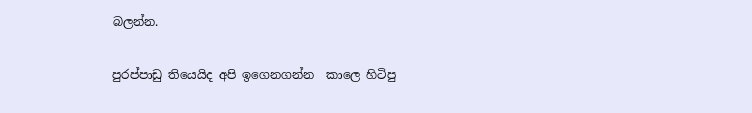බලන්න.

පුරප්පාඩු තියෙයිද අපි ඉගෙනගන්න  කාලෙ හිටිපු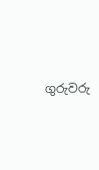ගුරුවරු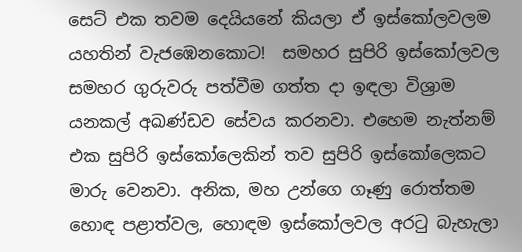සෙට් එක තවම දෙයියනේ කියලා ඒ ඉස්කෝලවලම යහතින් වැජඹෙනකොට!  සමහර සුපිරි ඉස්කෝලවල සමහර ගුරුවරු පත්වීම ගත්ත දා ඉඳලා විශ්‍රාම යනකල් අඛණ්ඩව සේවය කරනවා. එහෙම නැත්නම් එක සුපිරි ඉස්කෝලෙකින් තව සුපිරි ඉස්කෝලෙකට මාරු වෙනවා. අනික, මහ උන්ගෙ ගෑණු රොත්තම හොඳ පළාත්වල, හොඳම ඉස්කෝලවල අර‍ටු බැහැලා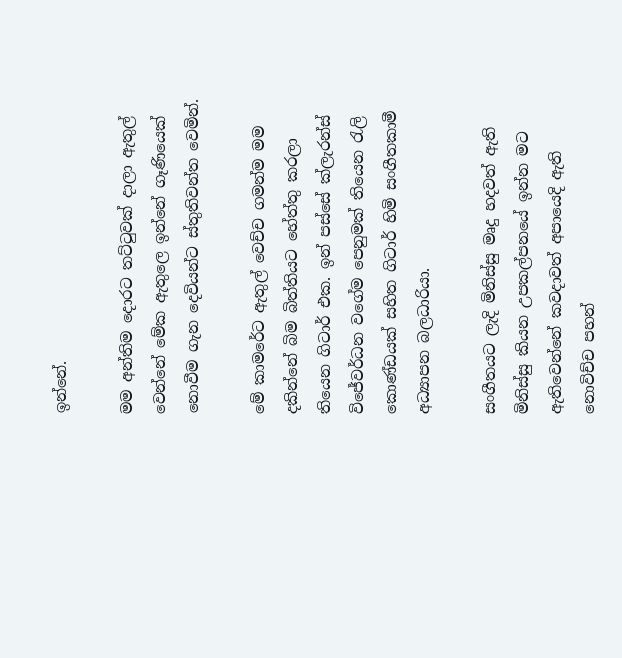ඉන්නේ.

මම අන්තිම දොරට තට්‍ටුවක් දාලා ඇතුල් වෙන්නේ මේක ඇතුලෙ ඉන්නේ ගෑණියෙක් නොවීම ගැන දෙවියන්ට ස්තුතිවන්ත වෙමින්.

මේ කාමරේට ඇතුල් වෙච්ච ගමන්ම මම දකින්නේ බිම බිත්තියට හේත්තු කරලා තියෙන ගිටාර් එක. ඉන් පස්සේ ක්ලැරන්ස් විජේවර්ධන වගේම පෙනුමක් තියෙන ‍රැලි කොණ්ඩයක් සහිත ගිටාර් හිමි සංගීතකාමී අධ්‍යාපන බලධාරියා.

සංගීතයට ලැදි මිනිස්සු මෘදු හදවත් ඇති මිනිස්සු කියන උපකල්පනයේ ඉන්න මට ඇතිවෙන්නේ කවදාවත් අපායෙදි ඇති නොවිච්ච පහන්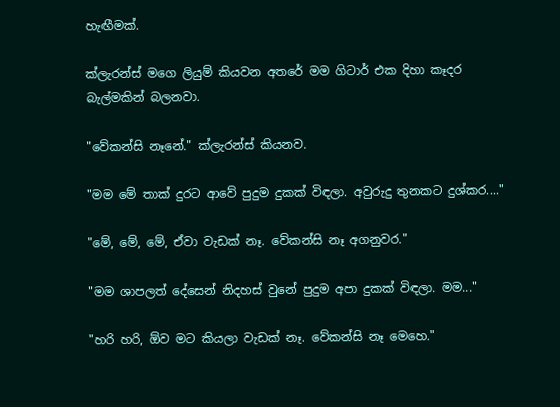හැඟීමක්.

ක්ලැරන්ස් මගෙ ලියුම් කියවන අතරේ මම ගිටාර් එක දිහා කෑදර බැල්මකින් බලනවා.

"වේකන්සි නෑනේ." ක්ලැරන්ස් කියනව.

"මම මේ තාක් දුරට ආවේ පුදුම දුකක් විඳලා. අවුරුදු තුනකට දුශ්කර...."

"මේ, මේ, මේ, ඒවා වැඩක් නෑ. වේකන්සි නෑ අගනුවර."

"මම ශාපලත් දේසෙන් නිදහස් වුනේ පුදුම අපා දුකක් විඳලා. මම..."

"හරි හරි, ඕව මට කියලා වැඩක් නෑ. වේකන්සි නෑ මෙහෙ."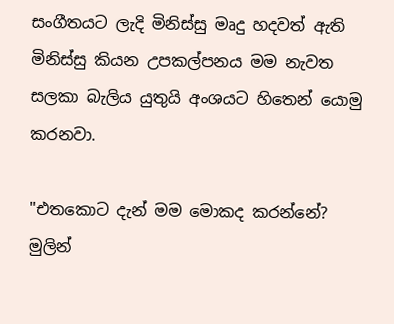සංගීතයට ලැදි මිනිස්සු මෘදු හදවත් ඇති මිනිස්සු කියන උපකල්පනය මම නැවත සලකා බැලිය යුතුයි අංශයට හිතෙන් යොමු කරනවා.

"එතකොට දැන් මම මොකද කරන්නේ? මුලින්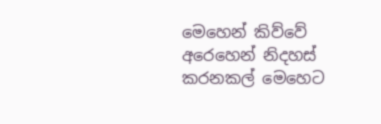මෙහෙන් කිව්වේ අරෙහෙන් නිදහස් කරනකල් මෙහෙට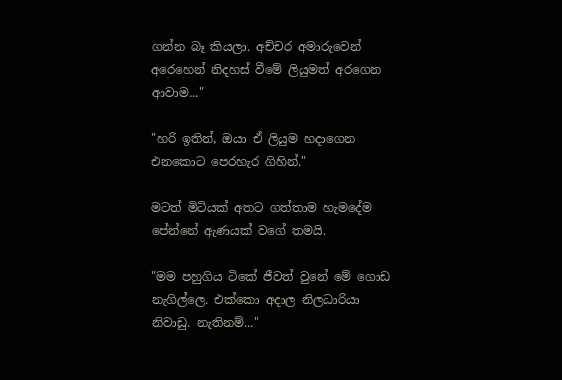ගන්න බෑ කියලා. අච්චර අමාරුවෙන් අරෙහෙන් නිදහස් වීමේ ලියුමත් අරගෙන ආවාම..."

"හරි ඉතින්, ඔයා ඒ ලියුම හදාගෙන එනකොට පෙරහැර ගිහින්."

මටත් මිටියක් අතට ගත්තාම හැමදේම පේන්නේ ඇණයක් වගේ තමයි.

"මම පහුගිය ටිකේ ජීවත් වුනේ මේ ගොඩ නැගිල්ලෙ. එක්කො අදාල නිලධාරියා නිවාඩු. නැතිනම්..."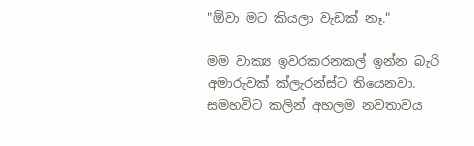"ඕවා මට කියලා වැඩක් නෑ."

මම වාක්‍ය ඉවරකරනකල් ඉන්න බැරි අමාරුවක් ක්ලැරන්ස්ට තියෙනවා. සමහවිට කලින් අහලම නවතාවය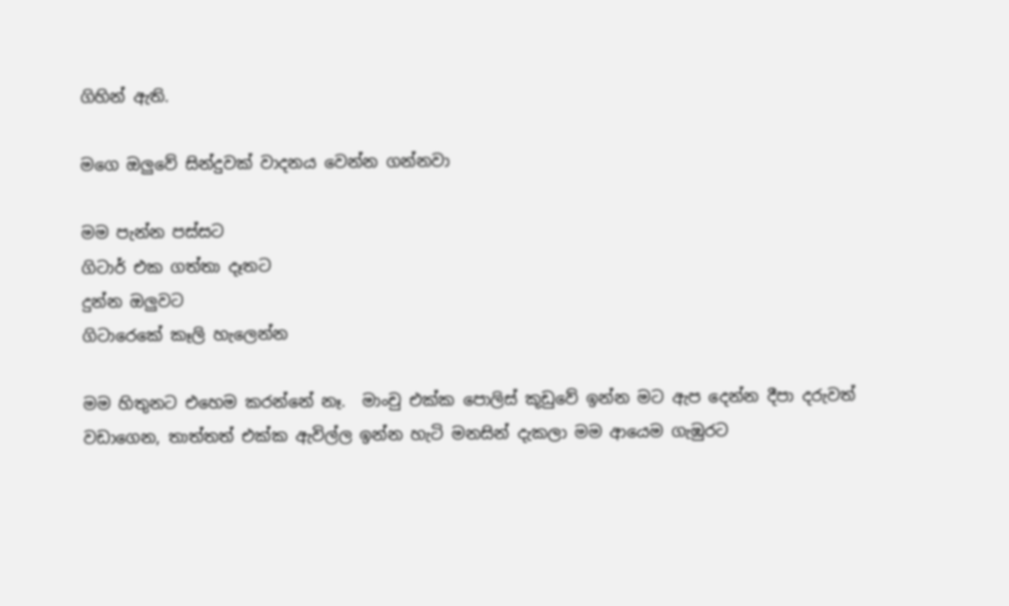ගිහින් ඇති.

මගෙ ඔලුවේ සින්දුවක් වාදනය වෙන්න ගන්නවා

මම පැන්න පස්සට
ගිටාර් එක ගත්තා දෑතට
දුන්න ඔලුවට
ගිටාරෙකේ කෑලි හැලෙන්න

මම හිතුනට එහෙම කරන්නේ නෑ.  මාංචු එක්ක පොලිස් කූඩුවේ ඉන්න මට ඇප දෙන්න දීපා දරුවත් වඩාගෙන, තාත්තත් එක්ක ඇවිල්ල ඉන්න හැටි මනසින් දැකලා මම ආයෙම ගැඹුරට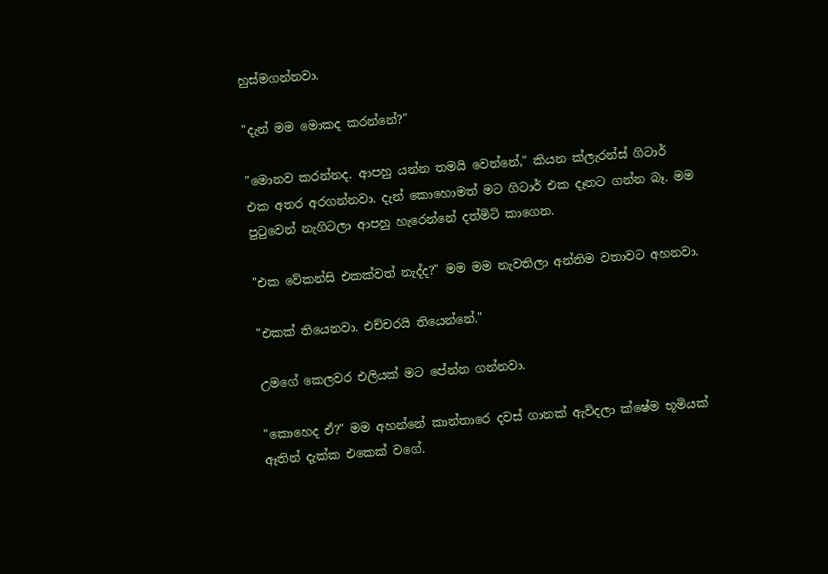හුස්මගන්නවා.

"දැන් මම මොකද කරන්නේ?"

"මොනව කරන්නද. ආපහු යන්න තමයි වෙන්නේ," කියන ක්ලැරන්ස් ගිටාර් එක අතර අරගන්නවා. දැන් කොහොමත් මට ගිටාර් එක දෑතට ගන්න බෑ. මම පු‍ටුවෙන් නැගිටලා ආපහු හැරෙන්නේ දත්මිටි කාගෙන.

"එක වේකන්සි එකක්වත් නැද්ද?" මම මම නැවතිලා අන්තිම වතාවට අහනවා.

"එකක් තියෙනවා. එච්චරයි තියෙන්නේ."

උමගේ කෙලවර එලියක් මට පේන්න ගන්නවා.

"කොහෙද ඒ?" මම අහන්නේ කාන්තාරෙ දවස් ගානක් ඇවිදලා ක්ෂේම භූමියක් ඈතින් දැක්ක එකෙක් වගේ.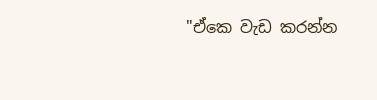"ඒකෙ වැඩ කරන්න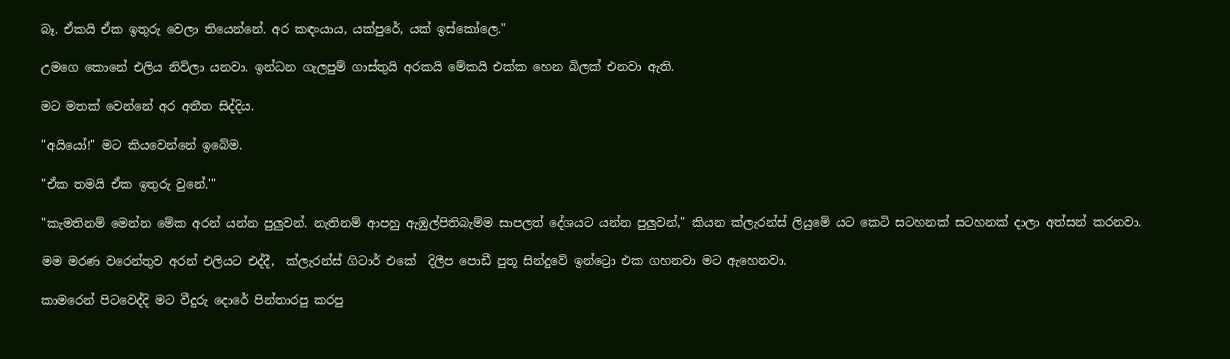බෑ. ඒකයි ඒක ඉතුරු වෙලා තියෙන්නේ. අර කඳංයාය, යක්පුරේ, යක් ඉස්කෝලෙ."

උමගෙ කොනේ එලිය නිවිලා යනවා. ඉන්ධන ගැලපුම් ගාස්තුයි අරකයි මේකයි එක්ක හෙන බිලක් එනවා ඇති.

මට මතක් වෙන්නේ අර අතීත සිද්දිය.

"අයියෝ!" මට කියවෙන්නේ ඉබේම.

"ඒක තමයි ඒක ඉතුරු වුනේ.'"

"කැමතිනම් මෙන්න මේක අරන් යන්න පුලුවන්. නැතිනම් ආපහු ඇඹුල්පිතිබැම්ම සාපලත් දේශයට යන්න පුලුවන්," කියන ක්ලැරන්ස් ලියුමේ යට කෙටි සටහනක් සටහනක් දාලා අත්සන් කරනවා.

මම මරණ වරෙන්තුව අරන් එලියට එද්දී,  ක්ලැරන්ස් ගිටාර් එකේ  දිලීප පොඩී පුතූ සින්දුවේ ඉන්ට්‍රො එක ගහනවා මට ඇහෙනවා.

කාමරෙන් පිටවෙද්දි මට වීදුරු දොරේ පින්තාරපු කරපු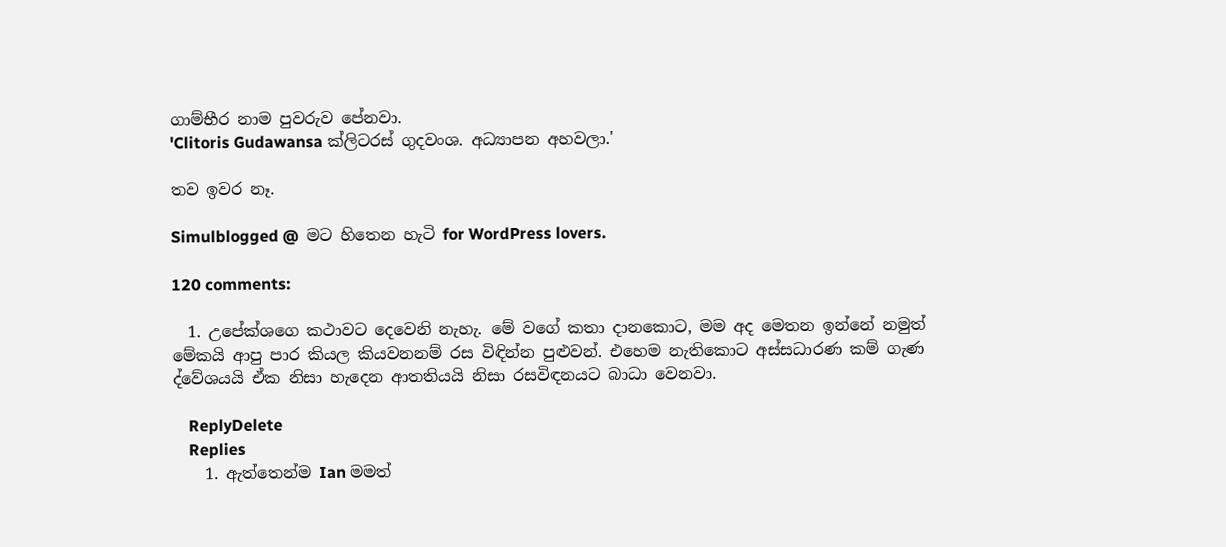ගාම්භීර නාම පුවරුව පේනවා.
'Clitoris Gudawansa ක්ලිටරස් ගුදවංශ. අධ්‍යාපන අහවලා.'

තව ඉවර නෑ.

Simulblogged @  මට හිතෙන හැටි for WordPress lovers.

120 comments:

  1. උපේක්ශගෙ කථාවට දෙවෙනි නැහැ. මේ වගේ කතා දානකොට, මම අද මෙතන ඉන්නේ නමුත් මේකයි ආපු පාර කියල කියවනනම් රස විඳින්න පුළුවන්. එහෙම නැතිකොට අස්සධාරණ කම් ගැණ ද්වේශයයි ඒක නිසා හැදෙන ආතතියයි නිසා රසවිඳනයට බාධා වෙනවා.

    ReplyDelete
    Replies
    1. ඇත්තෙන්ම Ian මමත්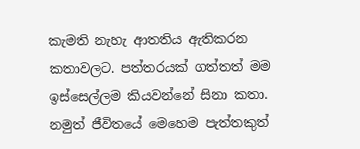කැමති නැහැ ආතතිය ඇතිකරන කතාවලට. පත්තරයක් ගත්තත් මම ඉස්සෙල්ලම කියවන්නේ සිනා කතා. නමුත් ජීවිතයේ මෙහෙම පැත්තකුත්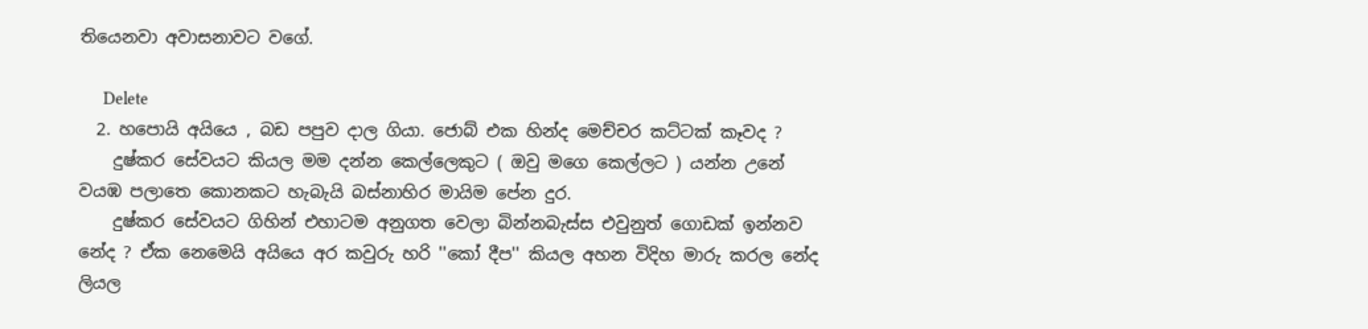තියෙනවා අවාසනාවට වගේ.

      Delete
  2. හපොයි අයියෙ , බඩ පපුව දාල ගියා. ජොබ් එක හින්ද මෙච්චර කට්ටක් කෑවද ?
    දුෂ්කර සේවයට කියල මම දන්න කෙල්ලෙකුට ( ඔවු මගෙ කෙල්ලට ) යන්න උනේ වයඹ පලාතෙ කොනකට හැබැයි බස්නාහිර මායිම පේන දුර.
    දුෂ්කර සේවයට ගිහින් එහාටම අනුගත වෙලා බින්නබැස්ස එවුනුත් ගොඩක් ඉන්නව නේද ? ඒක නෙමෙයි අයියෙ අර කවුරු හරි ''කෝ දීප'' කියල අහන විදිහ මාරු කරල නේද ලියල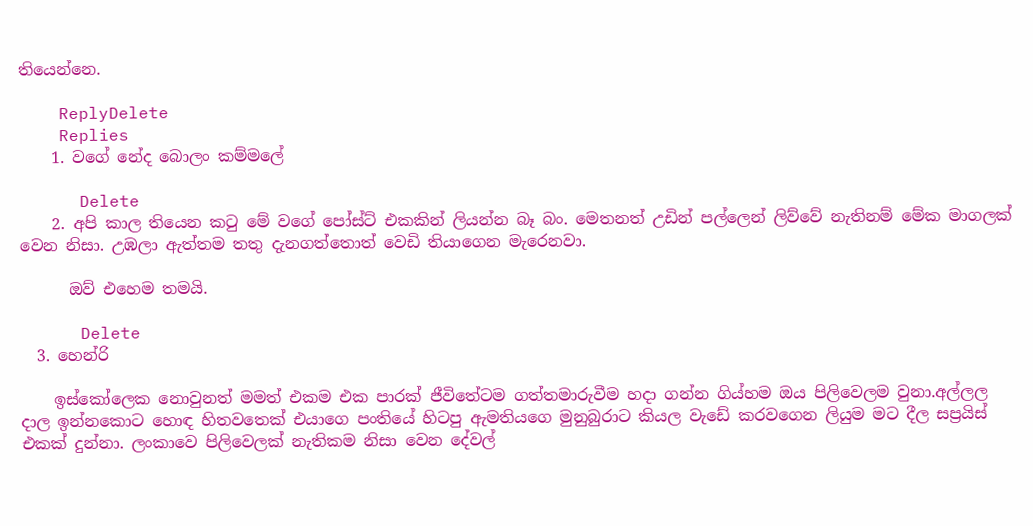තියෙන්නෙ.

    ReplyDelete
    Replies
    1. වගේ නේද බොලං කම්මලේ

      Delete
    2. අපි කාල තියෙන ක‍ටු මේ වගේ පෝස්ට් එකකින් ලියන්න බෑ බං. මෙතනත් උඩින් පල්ලෙන් ලිව්වේ නැතිනම් මේක මාගලක් වෙන නිසා. උඹලා ඇත්තම තතු දැනගත්තොත් වෙඩි තියාගෙන මැරෙනවා.

      ඔව් එහෙම තමයි.

      Delete
  3. හෙන්රි

    ඉස්කෝලෙක නොවුනත් මමත් එකම එක පාරක් ජීවිතේටම ගත්තමාරුවීම හදා ගන්න ගිය්හම ඔය පිලිවෙලම වුනා.අල්ලල දාල ඉන්නකොට හොඳ හිතවතෙක් එයාගෙ පංතියේ හිටපු ඇමතියගෙ මුනුබුරාට කියල වැඩේ කරවගෙන ලියුම මට දීල සප්‍රයිස් එකක් දුන්නා. ලංකාවෙ පිලිවෙලක් නැතිකම නිසා වෙන දේවල්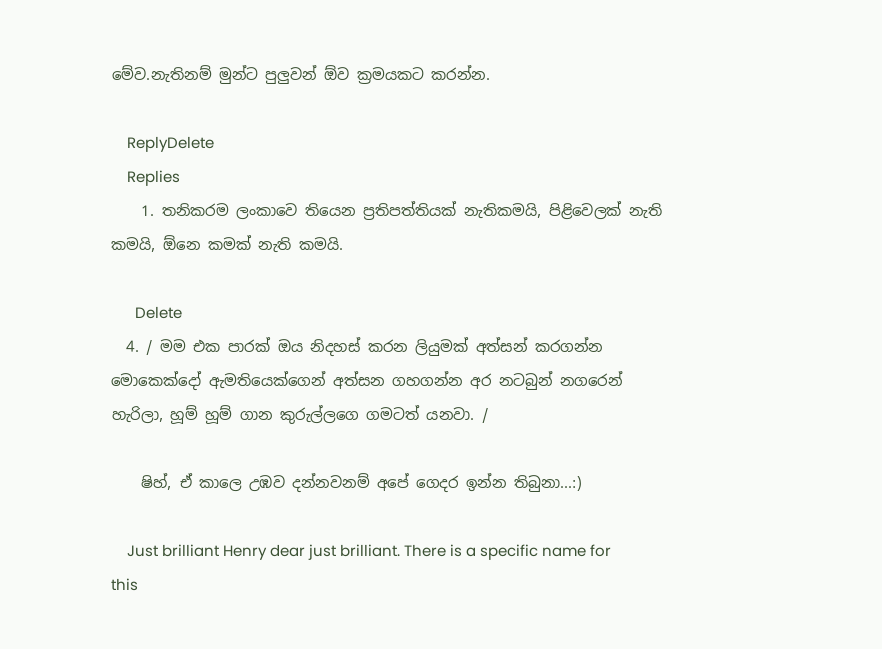මේව.නැතිනම් මුන්ට පුලුවන් ඕව ක්‍රමයකට කරන්න.

    ReplyDelete
    Replies
    1. තනිකරම ලංකාවෙ තියෙන ප්‍රතිපත්තියක් නැතිකමයි, පිළිවෙලක් නැති කමයි, ඕනෙ කමක් නැති කමයි.

      Delete
  4. / මම එක පාරක් ඔය නිදහස් කරන ලියුමක් අත්සන් කරගන්න මොකෙක්දෝ ඇමතියෙක්ගෙන් අත්සන ගහගන්න අර නටබුන් නගරෙන් හැරිලා, හූම් හූම් ගාන කුරුල්ලගෙ ගමටත් යනවා. /

    ෂිහ්, ඒ කාලෙ උඹව දන්නවනම් අපේ ගෙදර ඉන්න තිබුනා...:)

    Just brilliant Henry dear just brilliant. There is a specific name for this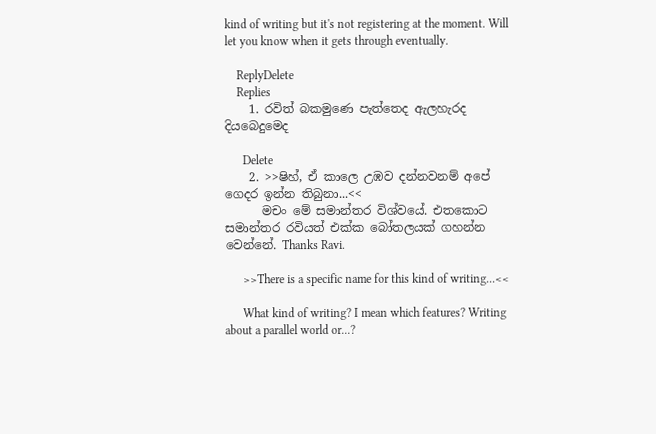kind of writing but it's not registering at the moment. Will let you know when it gets through eventually.

    ReplyDelete
    Replies
    1. රවිත් බකමුණෙ පැත්තෙද ඇලහැරද දියබෙදුමෙද

      Delete
    2. >>ෂිහ්, ඒ කාලෙ උඹව දන්නවනම් අපේ ගෙදර ඉන්න තිබුනා...<<
      මචං මේ සමාන්තර විශ්වයේ. එතකොට සමාන්තර රවියත් එක්ක බෝතලයක් ගහන්න වෙන්නේ. Thanks Ravi.

      >>There is a specific name for this kind of writing...<<

      What kind of writing? I mean which features? Writing about a parallel world or...?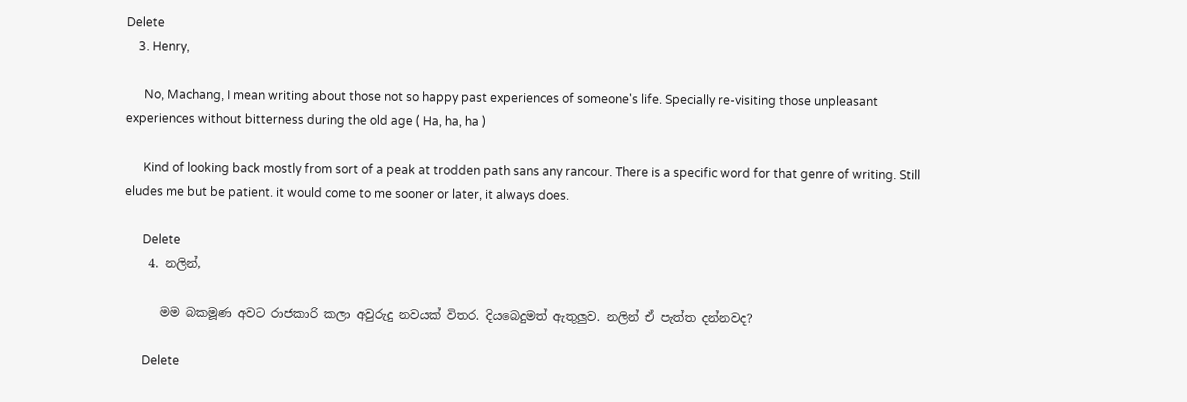Delete
    3. Henry,

      No, Machang, I mean writing about those not so happy past experiences of someone's life. Specially re-visiting those unpleasant experiences without bitterness during the old age ( Ha, ha, ha )

      Kind of looking back mostly from sort of a peak at trodden path sans any rancour. There is a specific word for that genre of writing. Still eludes me but be patient. it would come to me sooner or later, it always does.

      Delete
    4. නලින්,

      මම බකමූණ අවට රාජකාරි කලා අවුරුදු නවයක් විතර. දියබෙදුමත් ඇතුලුව. නලින් ඒ පැත්ත දන්නවද?

      Delete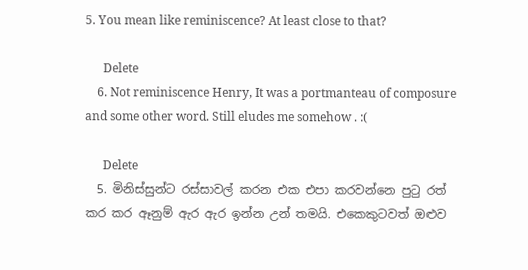5. You mean like reminiscence? At least close to that?

      Delete
    6. Not reminiscence Henry, It was a portmanteau of composure and some other word. Still eludes me somehow . :(

      Delete
  5. මිනිස්සුන්ට රස්සාවල් කරන එක එපා කරවන්නෙ පුටු රත් කර කර ඈනුම් ඇර ඇර ඉන්න උන් තමයි. එකෙකුටවත් ඔළුව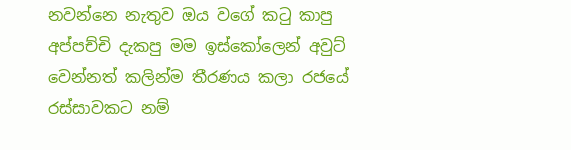නවන්නෙ නැතුව ඔය වගේ කටු කාපු අප්පච්චි දැකපු මම ඉස්කෝලෙන් අවුට් වෙන්නත් කලින්ම තීරණය කලා රජයේ රස්සාවකට නම්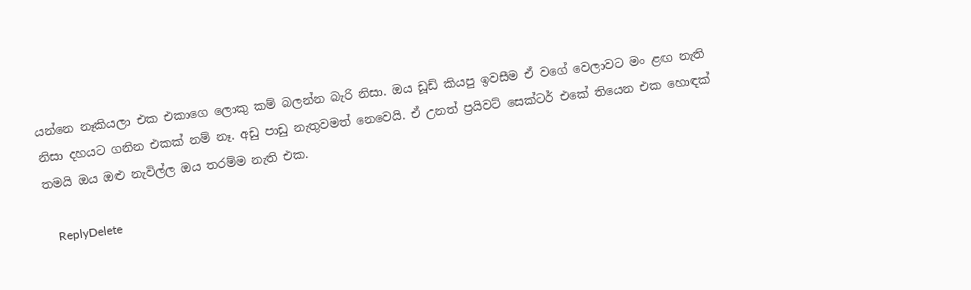යන්නෙ නෑකියලා එක එකාගෙ ලොකු කම් බලන්න බැරි නිසා. ඔය ඩූඩ් කියපු ඉවසීම ඒ වගේ වෙලාවට මං ළඟ නැති නිසා දහයට ගනින එකක් නම් නෑ. අඩු පාඩු නැතුවමත් නෙවෙයි. ඒ උනත් ප්‍රයිවට් සෙක්ටර් එකේ තියෙන එක හොඳක් තමයි ඔය ඔළු නැවිල්ල ඔය තරම්ම නැති එක.

    ReplyDelete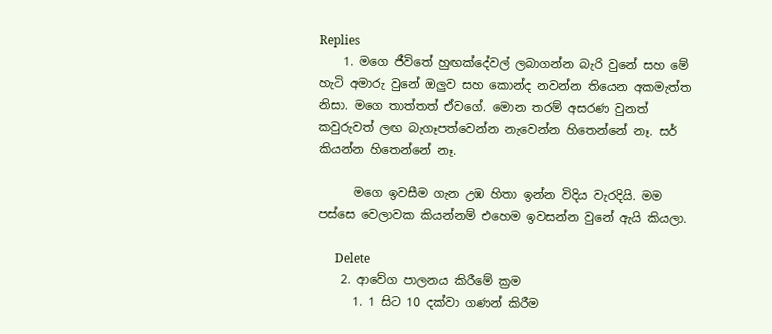Replies
    1. මගෙ ජීවිතේ හුඟක්දේවල් ලබාගන්න බැරි වුනේ සහ මේ හැටි අමාරු වුනේ ඔලුව සහ කොන්ද නවන්න තියෙන අකමැත්ත නිසා. මගෙ තාත්තත් ඒවගේ. මොන තරම් අසරණ වුනත් කවුරුවත් ලඟ බැගෑපත්වෙන්න නැවෙන්න හිතෙන්නේ නෑ. සර් කියන්න හිතෙන්නේ නෑ.

      මගෙ ඉවසීම ගැන උඹ හිතා ඉන්න විදිය වැරදියි. මම පස්සෙ වෙලාවක කියන්නම් එහෙම ඉවසන්න වුනේ ඇයි කියලා.

      Delete
    2. ආවේග පාලනය කිරීමේ ක්‍රම
      1. 1 සිට 10 දක්වා ගණන් කිරීම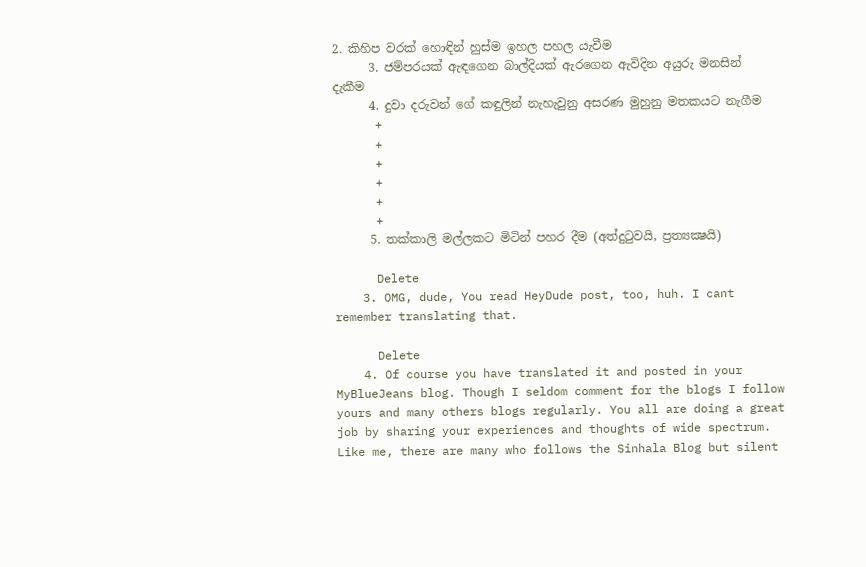2. කිහිප වරක් හොඳින් හුස්ම ඉහල පහල යැවීම
      3. ජම්පරයක් ඇඳගෙන බාල්දියක් ඇරගෙන ඇවිදින අයුරු මනසින් දැකීම
      4. දුවා දරුවන් ගේ කඳුලින් නැහැවුනු අසරණ මුහුනු මතකයට නැගීම
      +
      +
      +
      +
      +
      +
      5. තක්කාලි මල්ලකට මිටින් පහර දීම (අත්දුටුවයි, ප්‍රත්‍යක්‍ෂයි)

      Delete
    3. OMG, dude, You read HeyDude post, too, huh. I cant remember translating that.

      Delete
    4. Of course you have translated it and posted in your MyBlueJeans blog. Though I seldom comment for the blogs I follow yours and many others blogs regularly. You all are doing a great job by sharing your experiences and thoughts of wide spectrum. Like me, there are many who follows the Sinhala Blog but silent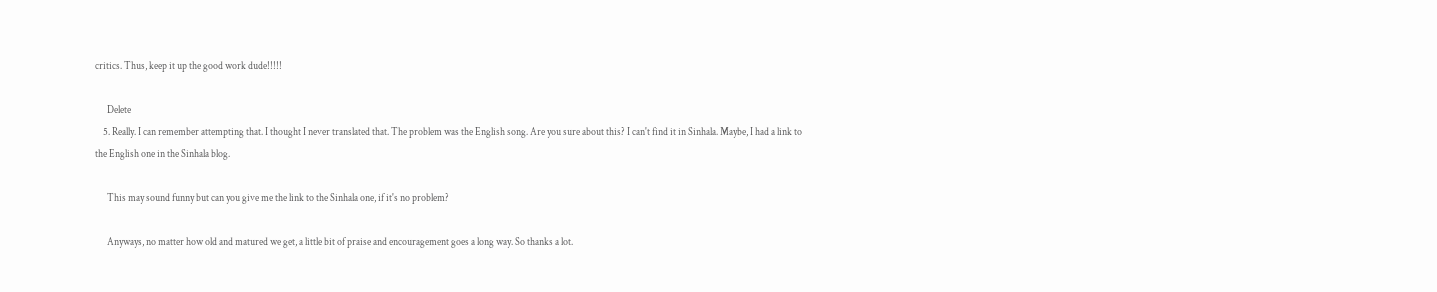critics. Thus, keep it up the good work dude!!!!!

      Delete
    5. Really. I can remember attempting that. I thought I never translated that. The problem was the English song. Are you sure about this? I can't find it in Sinhala. Maybe, I had a link to the English one in the Sinhala blog.

      This may sound funny but can you give me the link to the Sinhala one, if it's no problem?

      Anyways, no matter how old and matured we get, a little bit of praise and encouragement goes a long way. So thanks a lot.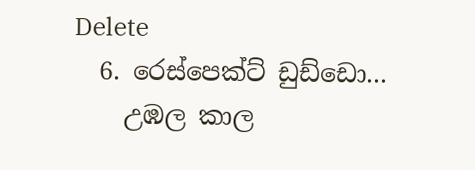Delete
  6. රෙස්පෙක්ට් ඩුඩ්ඩො...
    උඹල කාල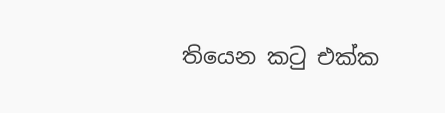තියෙන කටු එක්ක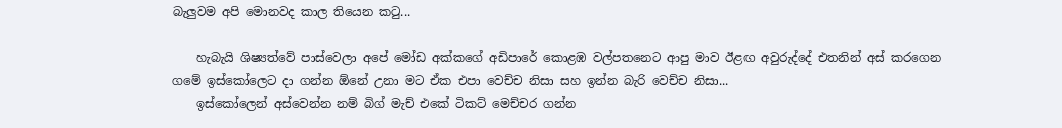බැලුවම අපි මොනවද කාල තියෙන කටු...

    හැබැයි ශිෂ්‍යත්වේ පාස්වෙලා අපේ මෝඩ අක්කගේ අඩිපාරේ කොළඹ වල්පතනෙට ආපු මාව ඊළඟ අවුරුද්දේ එතනින් අස් කරගෙන ගමේ ඉස්කෝලෙට දා ගන්න ඕනේ උනා මට ඒක එපා වෙච්ච නිසා සහ ඉන්න බැරි වෙච්ච නිසා...
    ඉස්කෝලෙන් අස්වෙන්න නම් බිග් මැච් එකේ ටිකට් මෙච්චර ගන්න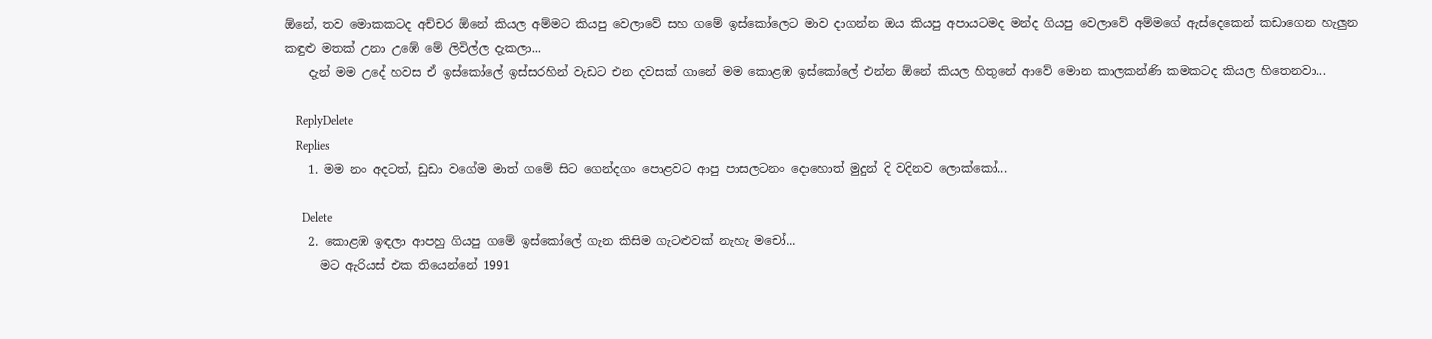ඕනේ, තව මොකකටද අච්චර ඕනේ කියල අම්මට කියපු වෙලාවේ සහ ගමේ ඉස්කෝලෙට මාව දාගන්න ඔය කියපු අපායටමද මන්ද ගියපු වෙලාවේ අම්මගේ ඇස්දෙකෙන් කඩාගෙන හැලුන කඳුළු මතක් උනා උඹේ මේ ලිවිල්ල දැකලා...
    දැන් මම උදේ හවස ඒ ඉස්කෝලේ ඉස්සරහින් වැඩට එන දවසක් ගානේ මම කොළඹ ඉස්කෝලේ එන්න ඕනේ කියල හිතුනේ ආවේ මොන කාලකන්ණි කමකටද කියල හිතෙනවා...

    ReplyDelete
    Replies
    1. මම නං අදටත්, ඩුඩා වගේම මාත් ගමේ සිට ගෙන්දගං පොළවට ආපු පාසලටනං දොහොත් මුදුන් දි වදිනව ලොක්කෝ...

      Delete
    2. කොළඹ ඉඳලා ආපහු ගියපු ගමේ ඉස්කෝලේ ගැන කිසිම ගැටළුවක් නැහැ මචෝ...
      මට ඇරියස් එක තියෙන්නේ 1991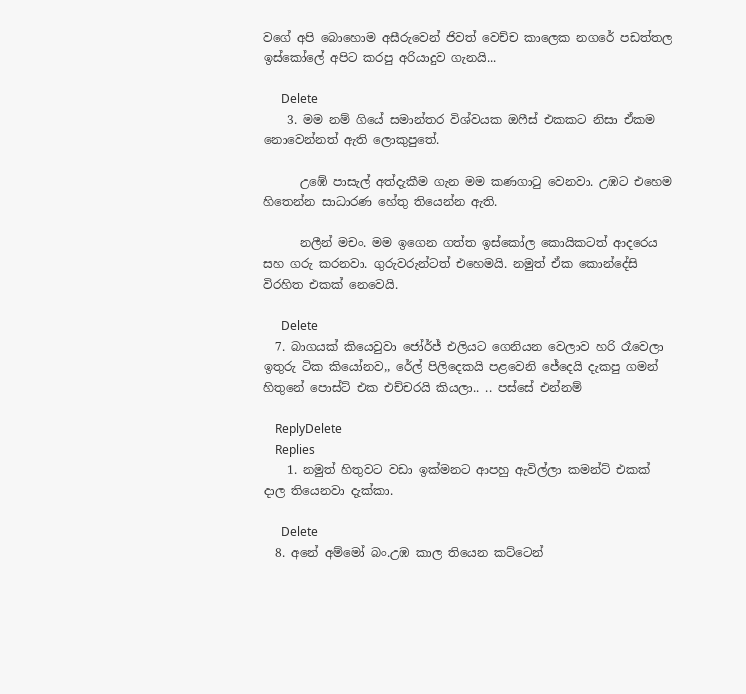වගේ අපි බොහොම අසීරුවෙන් ජිවත් වෙච්ච කාලෙක නගරේ පඩත්තල ඉස්කෝලේ අපිට කරපු අරියාදුව ගැනයි...

      Delete
    3. මම නම් ගියේ සමාන්තර විශ්වයක ඔෆීස් එකකට නිසා ඒකම නොවෙන්නත් ඇති ලොකුපුතේ.

      උඹේ පාසැල් අත්දැකීම ගැන මම කණගා‍ටු වෙනවා. උඹට එහෙම හිතෙන්න සාධාරණ හේතු තියෙන්න ඇති.

      නලීන් මචං. මම ඉගෙන ගත්ත ඉස්කෝල කොයිකටත් ආදරෙය සහ ගරු කරනවා. ගුරුවරුන්ටත් එහෙමයි. නමුත් ඒක කොන්දේසි විරහිත එකක් නෙවෙයි.

      Delete
  7. බාගයක් කියෙවුවා ජෝර්ජ් එලියට ගෙනියන වෙලාව හරි රෑවෙලා ඉතුරු ටික කියෝනව,, රේල් පිලිදෙකයි පළවෙනි ජේදෙයි දැකපු ගමන් හිතුනේ පොස්ට් එක එච්චරයි කියලා.. .. පස්සේ එන්නම්

    ReplyDelete
    Replies
    1. නමුත් හිතුවට වඩා ඉක්මනට ආපහු ඇවිල්ලා කමන්ට් එකක් දාල තියෙනවා දැක්කා.

      Delete
  8. අනේ අම්මෝ බං.උඹ කාල තියෙන කට්ටෙන්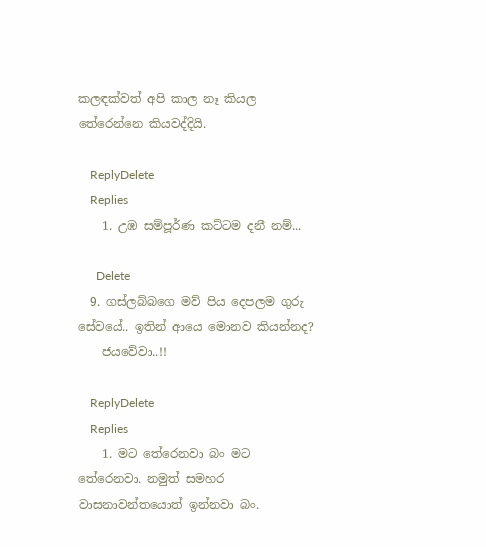කලඳක්වත් අපි කාල නෑ කියල තේරෙන්නෙ කියවද්දියි.

    ReplyDelete
    Replies
    1. උඹ සම්පූර්ණ කට්ටම දනී නම්...

      Delete
  9. ගස්ලබ්බගෙ මව් පිය දෙපලම ගුරු සේවයේ.. ඉතින් ආයෙ මොනව කියන්නද?
    ජයවේවා..!!

    ReplyDelete
    Replies
    1. මට තේරෙනවා බං මට තේරෙනවා. නමුත් සමහර වාසනාවන්තයොත් ඉන්නවා බං.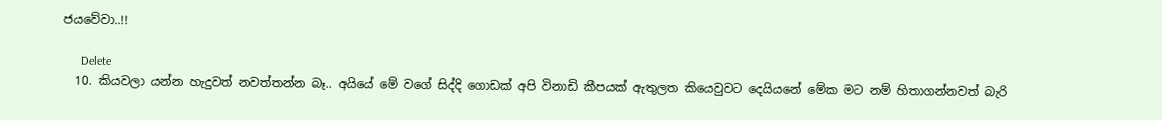ජයවේවා..!!

      Delete
  10. කියවලා යන්න හැදුවත් නවත්තන්න බෑ.. අයියේ මේ වගේ සිද්දි ගොඩක් අපි විනාඩි කීපයක් ඇතුලත කියෙවුවට දෙයියනේ මේක මට නම් හිතාගන්නවත් බැරි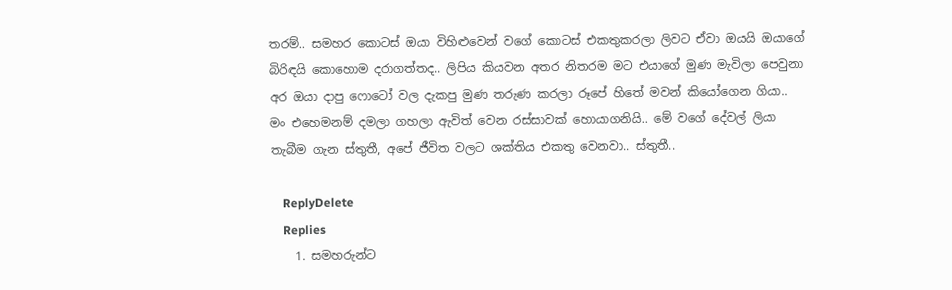තරම්.. සමහර කොටස් ඔයා විහිළුවෙන් වගේ කොටස් එකතුකරලා ලිවට ඒවා ඔයයි ඔයාගේ බිරිඳයි කොහොම දරාගත්තද.. ලිපිය කියවන අතර නිතරම මට එයාගේ මුණ මැවිලා පෙවුනා අර ඔයා දාපු ෆොටෝ වල දැකපු මුණ තරුණ කරලා රූපේ හිතේ මවන් කියෝගෙන ගියා.. මං එහෙමනම් දමලා ගහලා ඇවිත් වෙන රස්සාවක් හොයාගනියි.. මේ වගේ දේවල් ලියා තැබීම ගැන ස්තුතී, අපේ ජීවිත වලට ශක්තිය එකතු වෙනවා.. ස්තුතී..

    ReplyDelete
    Replies
    1. සමහරුන්ට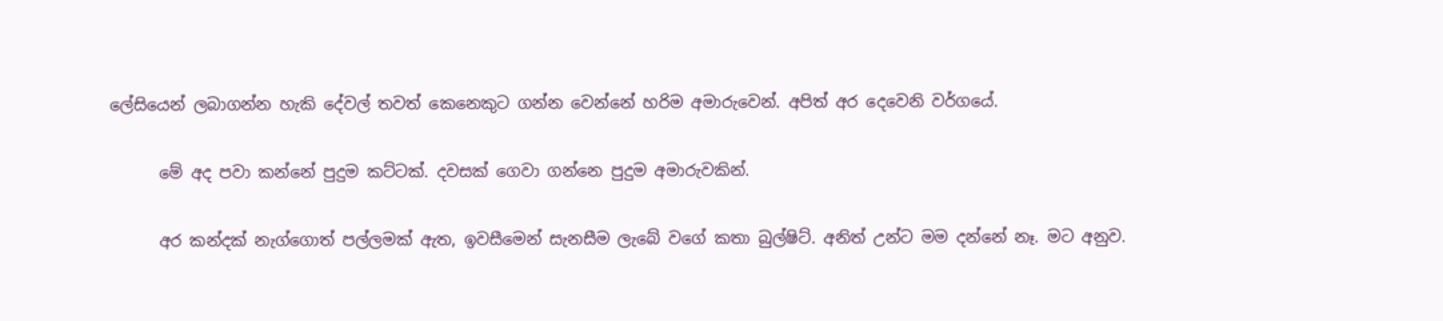ලේසියෙන් ලබාගන්න හැකි දේවල් තවත් කෙනෙකුට ගන්න වෙන්නේ හරිම අමාරුවෙන්. අපිත් අර දෙවෙනි වර්ගයේ.

      මේ අද පවා කන්නේ පුදුම කට්ටක්. දවසක් ගෙවා ගන්නෙ පුදුම අමාරුවකින්.

      අර කන්දක් නැග්ගොත් පල්ලමක් ඇත, ඉවසීමෙන් සැනසීම ලැබේ වගේ කතා බුල්ෂිට්. අනිත් උන්ට මම දන්නේ නෑ. මට අනුව.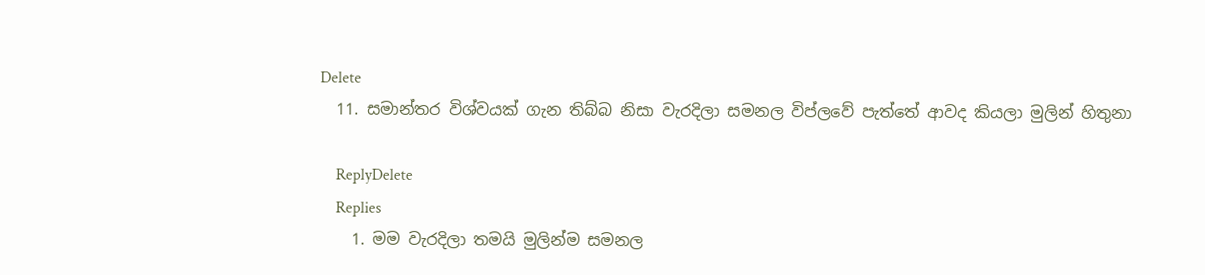Delete
  11. සමාන්තර විශ්වයක් ගැන තිබ්බ නිසා වැරදිලා සමනල විප්ලවේ පැත්තේ ආවද කියලා මුලින් හිතුනා

    ReplyDelete
    Replies
    1. මම වැරදිලා තමයි මුලින්ම සමනල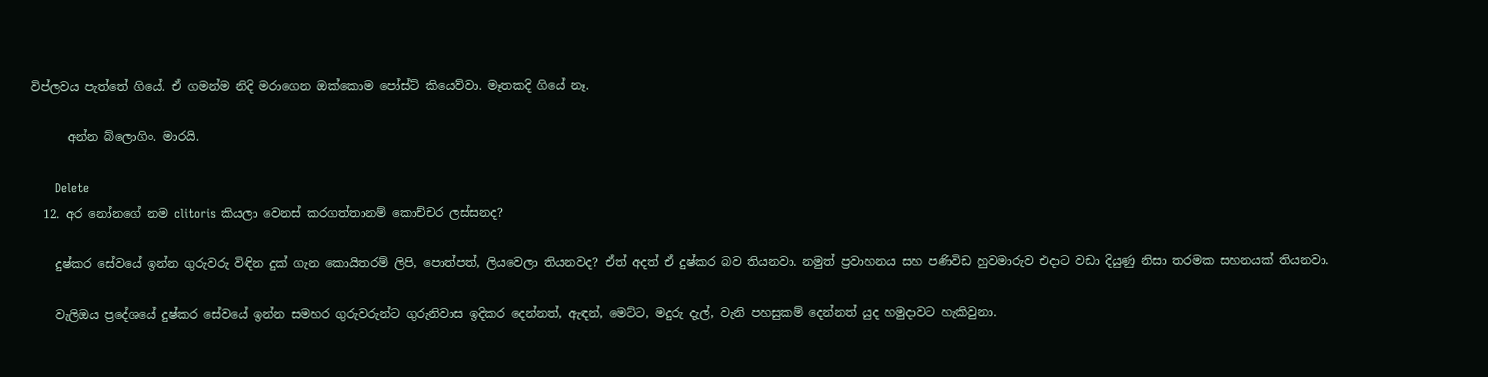විප්ලවය පැත්තේ ගියේ. ඒ ගමන්ම නිදි මරාගෙන ඔක්කොම පෝස්ට් කියෙව්වා. මෑතකදි ගියේ නෑ.

      අන්න බ්ලොගිං. මාරයි.

      Delete
  12. අර නෝනගේ නම clitoris කියලා වෙනස් කරගත්තානම් කොච්චර ලස්සනද?

    දුෂ්කර සේවයේ ඉන්න ගුරුවරු විඳින දුක් ගැන කොයිතරම් ලිපි, පොත්පත්, ලියවෙලා තියනවද? ඒත් අදත් ඒ දුෂ්කර බව තියනවා. නමුත් ප්‍රවාහනය සහ පණිවිඩ හුවමාරුව එදාට වඩා දියුණු නිසා තරමක සහනයක් තියනවා.

    වැලිඔය ප්‍රදේශයේ දුෂ්කර සේවයේ ඉන්න සමහර ගුරුවරුන්ට ගුරුනිවාස ඉදිකර දෙන්නත්, ඇඳන්, මෙට්ට, මදුරු දැල්, වැනි පහසුකම් දෙන්නත් යුද හමුදාවට හැකිවුනා.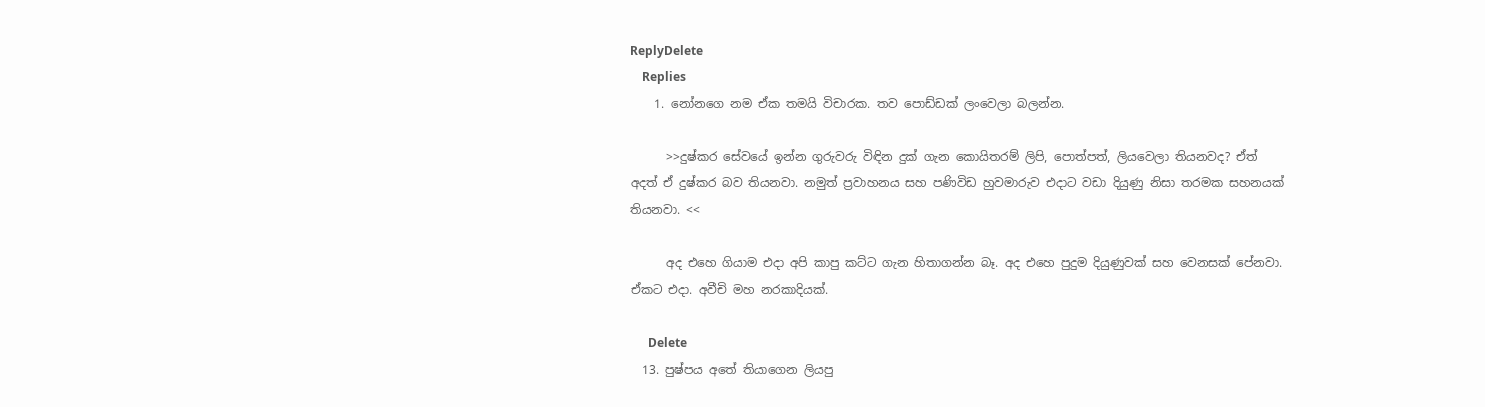ReplyDelete
    Replies
    1. නෝනගෙ නම ඒක තමයි විචාරක. තව පොඩ්ඩක් ලංවෙලා බලන්න.

      >>දුෂ්කර සේවයේ ඉන්න ගුරුවරු විඳින දුක් ගැන කොයිතරම් ලිපි, පොත්පත්, ලියවෙලා තියනවද? ඒත් අදත් ඒ දුෂ්කර බව තියනවා. නමුත් ප්‍රවාහනය සහ පණිවිඩ හුවමාරුව එදාට වඩා දියුණු නිසා තරමක සහනයක් තියනවා. <<

      අද එහෙ ගියාම එදා අපි කාපු කට්ට ගැන හිතාගන්න බෑ. අද එහෙ පුදුම දියුණුවක් සහ වෙනසක් පේනවා. ඒකට එදා. අවීචි මහ නරකාදියක්.

      Delete
  13. පුෂ්පය අතේ තියාගෙන ලියපු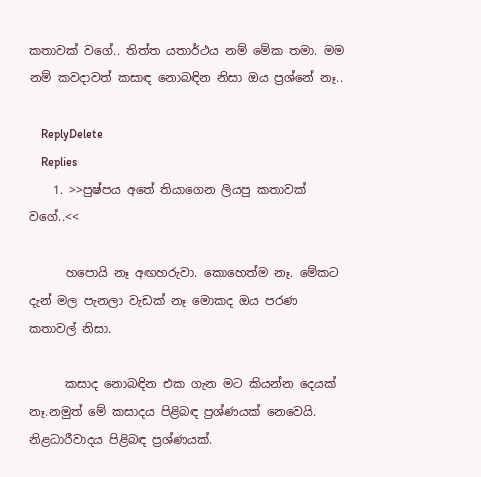කතාවක් වගේ.. තිත්ත යතාර්ථය නම් මේක තමා. මම නම් කවදාවත් කසාඳ නොබඳින නිසා ඔය ප්‍රශ්නේ නෑ..

    ReplyDelete
    Replies
    1. >>පුෂ්පය අතේ තියාගෙන ලියපු කතාවක් වගේ..<<

      හපොයි නෑ අඟහරුවා. කොහෙත්ම නෑ. මේකට දැන් මල පැනලා වැඩක් නෑ මොකද ඔය පරණ කතාවල් නිසා.

      කසාද නොබඳින එක ගැන මට කියන්න දෙයක් නෑ.නමුත් මේ කසාදය පිළිබඳ ප්‍රශ්ණයක් නෙවෙයි. නිළධාරීවාදය පිළිබඳ ප්‍රශ්ණයක්.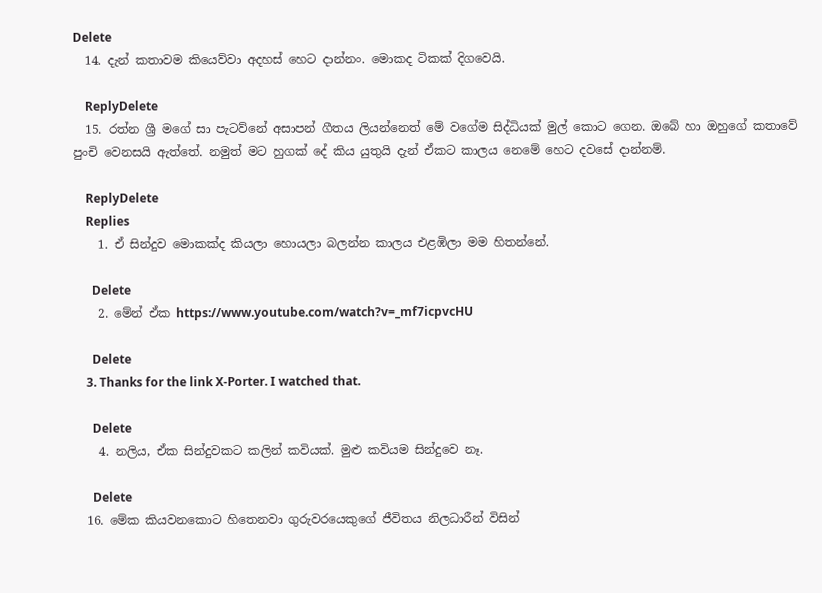Delete
  14. දැන් කතාවම කියෙව්වා අදහස් හෙට දාන්නං. මොකද ටිකක් දිගවෙයි.

    ReplyDelete
  15. රත්න ශ්‍රී මගේ සා පැටව්නේ අසාපන් ගීතය ලියන්නෙත් මේ වගේම සිද්ධියක් මුල් කොට ගෙන. ඔබේ හා ඔහුගේ කතාවේ පුංචි වෙනසයි ඇත්තේ. නමුත් මට හුගක් දේ කිය යුතුයි දැන් ඒකට කාලය නෙමේ හෙට දවසේ දාන්නම්.

    ReplyDelete
    Replies
    1. ඒ සින්දුව මොකක්ද කියලා හොයලා බලන්න කාලය එළඹිලා මම හිතන්නේ.

      Delete
    2. මේන් ඒක https://www.youtube.com/watch?v=_mf7icpvcHU

      Delete
    3. Thanks for the link X-Porter. I watched that.

      Delete
    4. නලිය, ඒක සින්දුවකට කලින් කවියක්. මුළු කවියම සින්දුවෙ නෑ.

      Delete
  16. මේක කියවනකොට හිතෙනවා ගුරුවරයෙකුගේ ජීවිතය නිලධාරීන් විසින්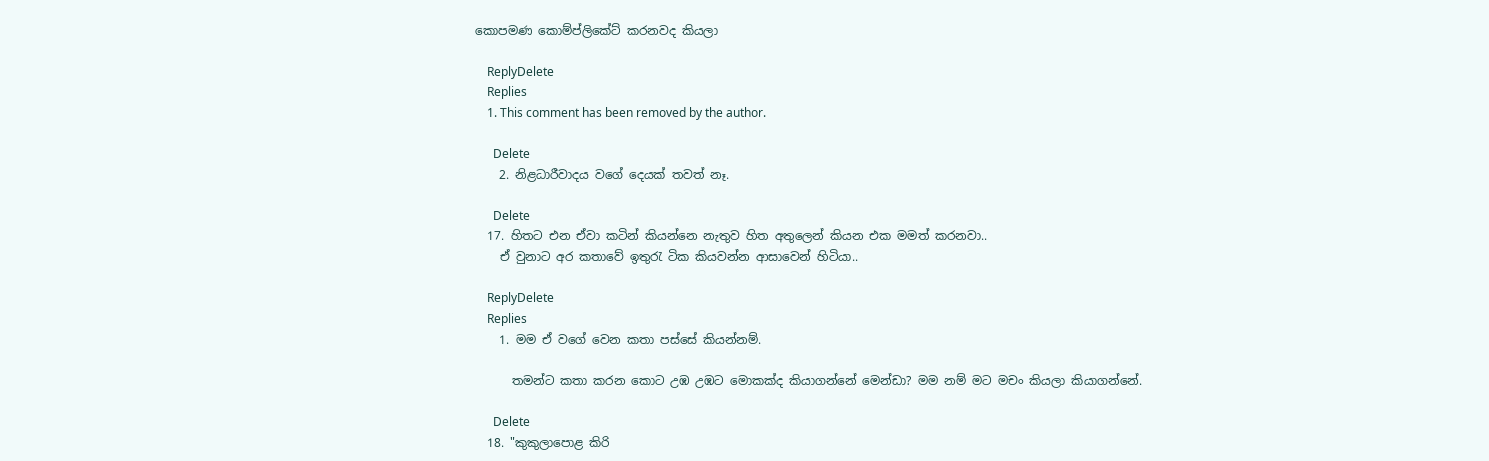කොපමණ කොම්ප්ලිකේට් කරනවද කියලා

    ReplyDelete
    Replies
    1. This comment has been removed by the author.

      Delete
    2. නිළධාරීවාදය වගේ දෙයක් තවත් නෑ.

      Delete
  17. හිතට එන ඒවා කටින් කියන්නෙ නැතුව හිත අතුලෙන් කියන එක මමත් කරනවා..
    ඒ වුනාට අර කතාවේ ඉතුරැ ටික කියවන්න ආසාවෙන් හිටියා..

    ReplyDelete
    Replies
    1. මම ඒ වගේ වෙන කතා පස්සේ කියන්නම්.

      තමන්ට කතා කරන කොට උඹ උඹට මොකක්ද කියාගන්නේ මෙන්ඩා? මම නම් මට මචං කියලා කියාගන්නේ.

      Delete
  18. "කුකුලාපොළ කිරි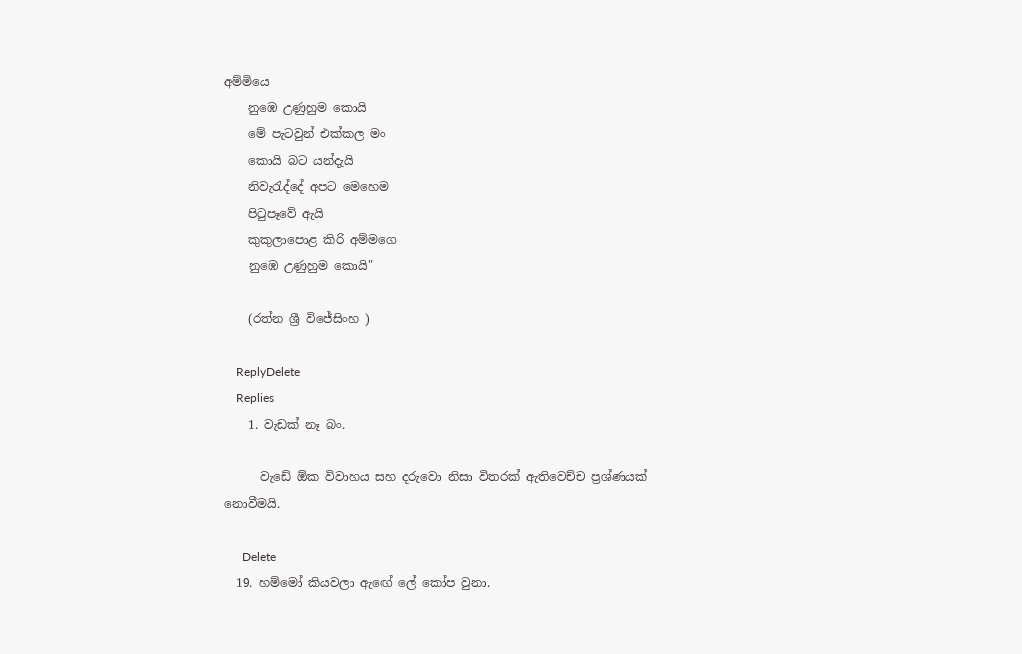අම්මියෙ
    නුඹෙ උණුහුම කොයි
    මේ පැටවුන් එක්කල මං
    කොයි බට යන්දැයි
    නිවැරැද්දේ අපට මෙහෙම
    පිටුපෑවේ ඇයි
    කුකුලාපොළ කිරි අම්මගෙ
    නුඹෙ උණුහුම කොයි"

    (රත්න ශ්‍රී විජේසිංහ )

    ReplyDelete
    Replies
    1. වැඩක් නෑ බං.

      වැඩේ ඕක විවාහය සහ දරුවො නිසා විතරක් ඇතිවෙච්ච ප්‍රශ්ණයක් නොවීමයි.

      Delete
  19. හම්මෝ කියවලා ඇඟේ ලේ කෝප වුනා.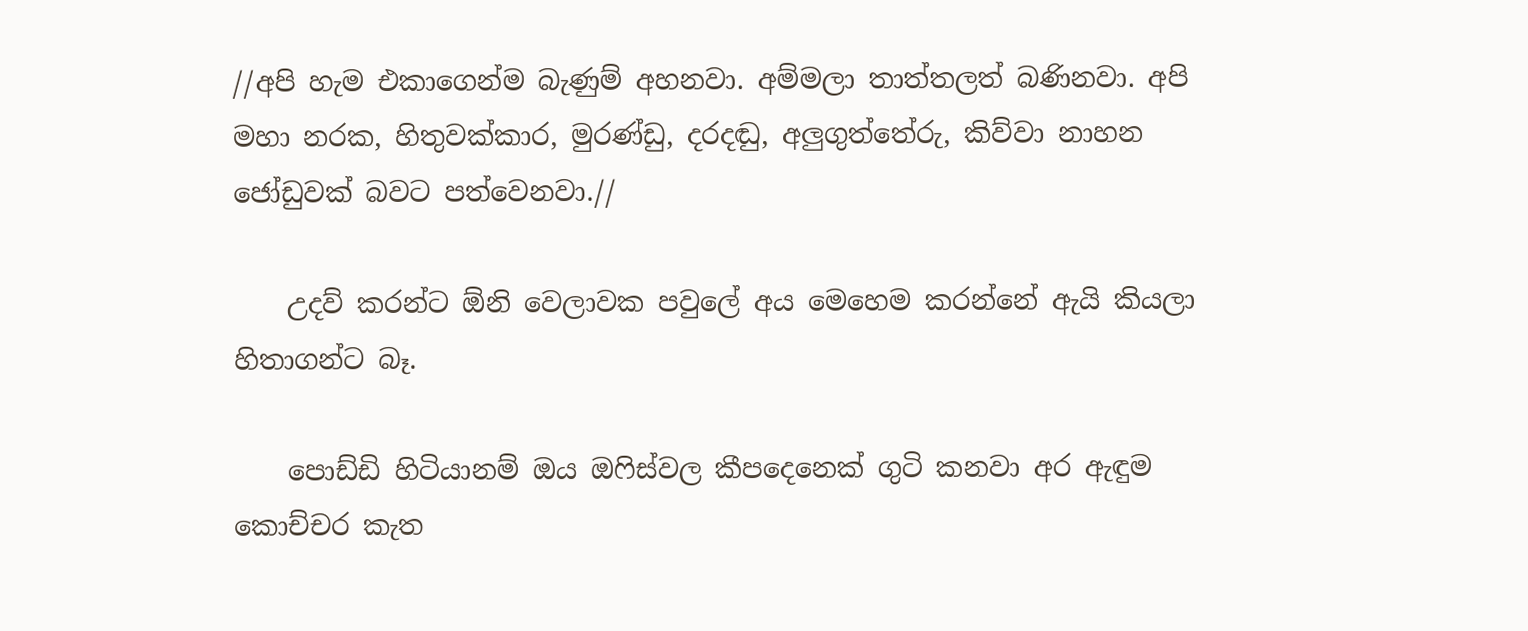//අපි හැම එකාගෙන්ම බැණුම් අහනවා. අම්මලා තාත්තලත් බණිනවා. අපි මහා නරක, හිතුවක්කාර, මුරණ්ඩු, දරදඬු, අලුගුත්තේරු, කිව්වා නාහන ජෝඩුවක් බවට පත්වෙනවා.//

    උදව් කරන්ට ඕනි වෙලාවක පවුලේ අය මෙහෙම කරන්නේ ඇයි කියලා හිතාගන්ට බෑ.

    පොඩ්ඩි හිටියානම් ඔය ඔෆිස්වල කීපදෙනෙක් ගුටි කනවා අර ඇඳුම කොච්චර කැත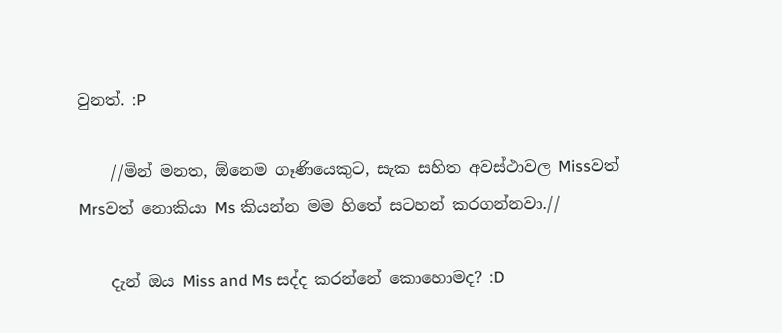වුනත්. :P

    //මින් මනත, ඕනෙම ගෑණියෙකුට, සැක සහිත අවස්ථාවල Missවත් Mrsවත් නොකියා Ms කියන්න මම හිතේ සටහන් කරගන්නවා.//

    දැන් ඔය Miss and Ms සද්ද කරන්නේ කොහොමද? :D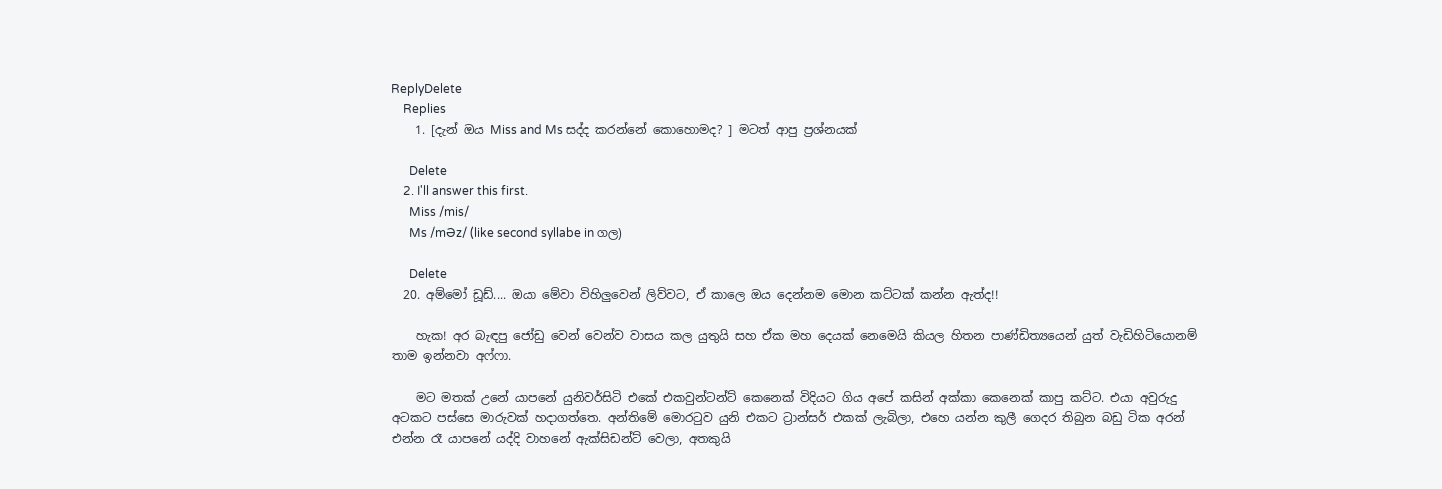ReplyDelete
    Replies
    1. [දැන් ඔය Miss and Ms සද්ද කරන්නේ කොහොමද? ] මටත් ආපු ප්‍රශ්නයක්

      Delete
    2. I'll answer this first.
      Miss /mis/
      Ms /mƏz/ (like second syllabe in ගල)

      Delete
  20. අම්මෝ ඩූඩ්.... ඔයා මේවා විහිලුවෙන් ලිව්වට, ඒ කාලෙ ඔය දෙන්නම මොන කට්ටක් කන්න ඇත්ද!!

    හැක! අර බැඳපු ජෝඩු වෙන් වෙන්ව වාසය කල යුතුයි සහ ඒක මහ දෙයක් නෙමෙයි කියල හිතන පාණ්ඩිත්‍යයෙන් යුත් වැඩිහිටියොනම් තාම ඉන්නවා අෆ්ෆා.

    මට මතක් උනේ යාපනේ යුනිවර්සිටි එකේ එකවුන්ටන්ට් කෙනෙක් විදියට ගිය අපේ කසින් අක්කා කෙනෙක් කාපු කට්ට. එයා අවුරුදු අටකට පස්සෙ මාරුවක් හදාගත්තෙ. අන්තිමේ මොරටුව යුනි එකට ට්‍රාන්සර් එකක් ලැබිලා, එහෙ යන්න කුලී ගෙදර තිබුන බඩු ටික අරන් එන්න රෑ යාපනේ යද්දි වාහනේ ඇක්සිඩන්ට් වෙලා, අතකුයි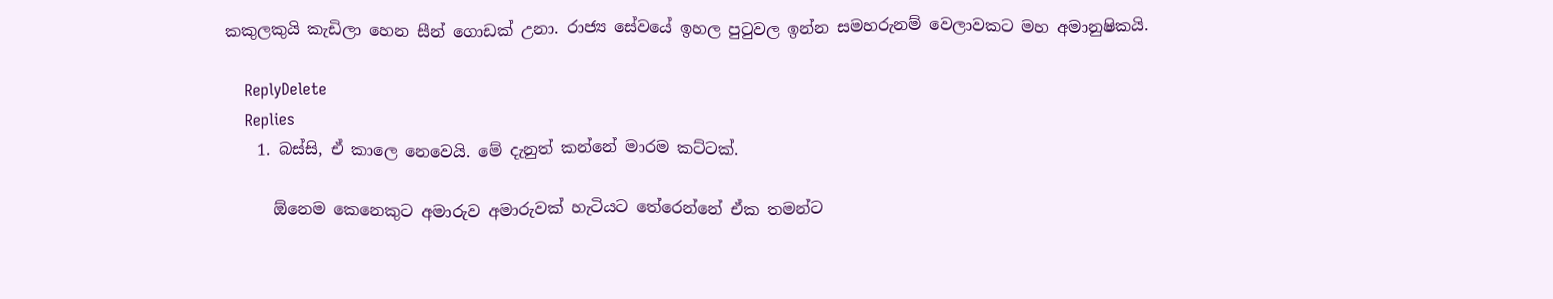කකුලකුයි කැඩිලා හෙන සීන් ගොඩක් උනා. රාජ්‍ය සේවයේ ඉහල පුටුවල ඉන්න සමහරුනම් වෙලාවකට මහ අමානුෂිකයි.

    ReplyDelete
    Replies
    1. බස්සි, ඒ කාලෙ නෙවෙයි. මේ දැනුත් කන්නේ මාරම කට්ටක්.

      ඕනෙම කෙනෙකුට අමාරුව අමාරුවක් හැටියට තේරෙන්නේ ඒක තමන්ට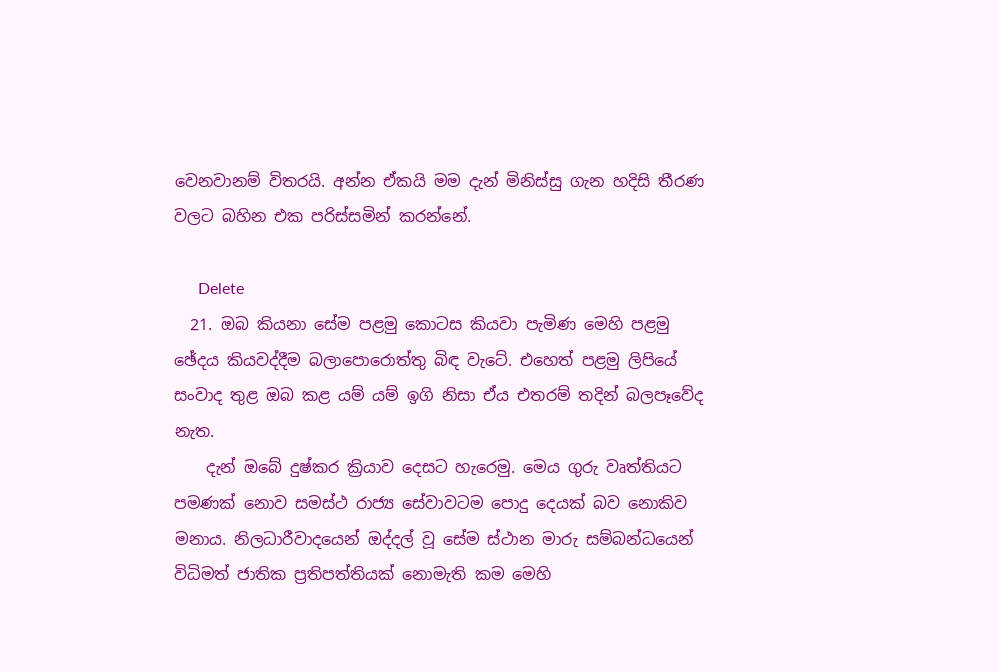වෙනවානම් විතරයි. අන්න ඒකයි මම දැන් මිනිස්සු ගැන හදිසි තීරණ වලට බහින එක පරිස්සමින් කරන්නේ.

      Delete
  21. ඔබ කියනා සේම පළමු කොටස කියවා පැමිණ මෙහි පළමු ඡේදය කියවද්දීම බලාපොරොත්තු බිඳ වැටේ. එහෙත් පළමු ලිපියේ සංවාද තුළ ඔබ කළ යම් යම් ඉගි නිසා ඒය එතරම් තදින් බලපෑවේද නැත.
    දැන් ඔබේ දුෂ්කර ක්‍රියාව දෙසට හැරෙමු. මෙය ගුරු වෘත්තියට පමණක් නොව සමස්ථ රාජ්‍ය සේවාවටම පොදු දෙයක් බව නොකිව මනාය. නිලධාරීවාදයෙන් ඔද්දල් වූ සේම ස්ථාන මාරු සම්බන්ධයෙන් විධිමත් ජාතික ප්‍රතිපත්තියක් නොමැති කම මෙහි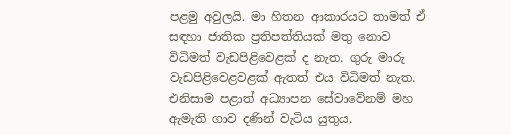පළමු අවුලයි. මා හිතන ආකාරයට තාමත් ඒ සඳහා ජාතික ප්‍රතිපත්තියක් මතු නොව විධිමත් වැඩපිළිවෙළක් ද නැත. ගුරු මාරු වැඩපිළිවෙළවළක් ඇතත් එය විධිමත් නැත. එනිසාම පළාත් අධ්‍යාපන සේවාවේනම් මහ ඇමැති ගාව දණින් වැටිය යුතුය.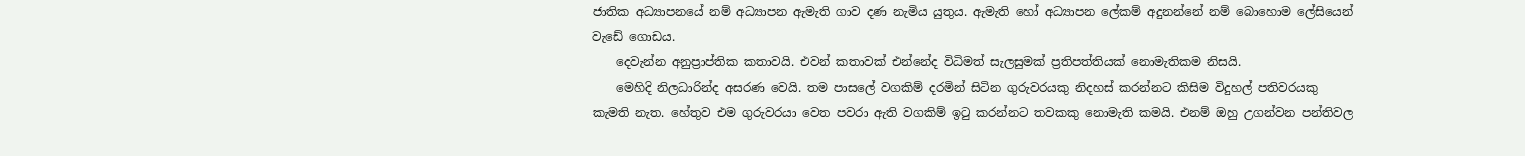ජාතික අධ්‍යාපනයේ නම් අධ්‍යාපන ඇමැති ගාව දණ නැමිය යුතුය. ඇමැති හෝ අධ්‍යාපන ලේකම් අදුනන්නේ නම් බොහොම ලේසියෙන් වැඩේ ගොඩය.
    දෙවැන්න අනුප්‍රාප්තික කතාවයි. එවන් කතාවක් එන්නේද විධිමත් සැලසුමක් ප්‍රතිපත්තියක් නොමැතිකම නිසයි.
    මෙහිදි නිලධාරින්ද අසරණ වෙයි. තම පාසලේ වගකිම් දරමින් සිටින ගුරුවරයකු නිදහස් කරන්නට කිසිම විදුහල් පතිවරයකු කැමති නැත. හේතුව එම ගුරුවරයා වෙත පවරා ඇති වගකිම් ඉටු කරන්නට තවකකු නොමැති කමයි. එනම් ඔහු උගන්වන පන්තිවල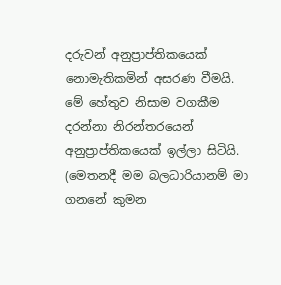දරුවන් අනුප්‍රාප්තිකයෙක් නොමැතිකමින් අසරණ වීමයි. මේ හේතුව නිසාම වගකීම දරන්නා නිරන්තරයෙන් අනුප්‍රාප්තිකයෙක් ඉල්ලා සිටියි. (මෙතනදී මම බලධාරියානම් මා ගනනේ කුමන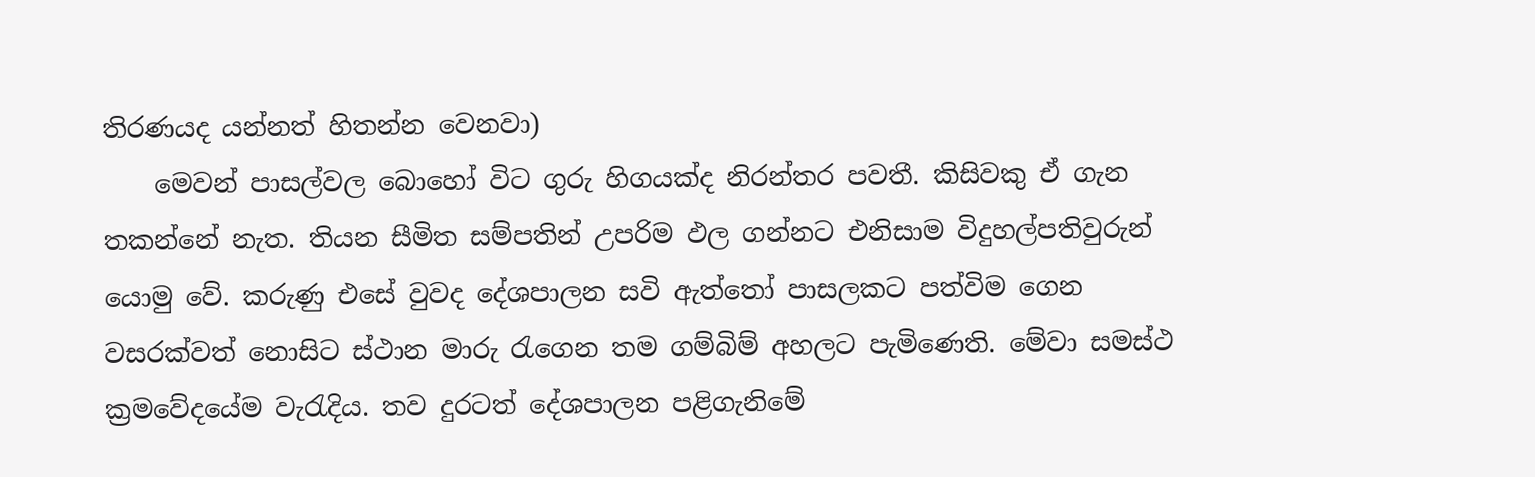තිරණයද යන්නත් හිතන්න වෙනවා)
    මෙවන් පාසල්වල බොහෝ විට ගුරු හිගයක්ද නිරන්තර පවතී. කිසිවකු ඒ ගැන තකන්නේ නැත. තියන සීමිත සම්පතින් උපරිම ඵල ගන්නට එනිසාම විදුහල්පතිවුරුන් යොමු වේ. කරුණු එසේ වුවද දේශපාලන සවි ඇත්තෝ පාසලකට පත්විම ගෙන වසරක්වත් නොසිට ස්ථාන මාරු රැගෙන තම ගම්බිම් අහලට පැමිණෙති. මේවා සමස්ථ ක්‍රමවේදයේම වැරැදිය. තව දුරටත් දේශපාලන පළිගැනිමේ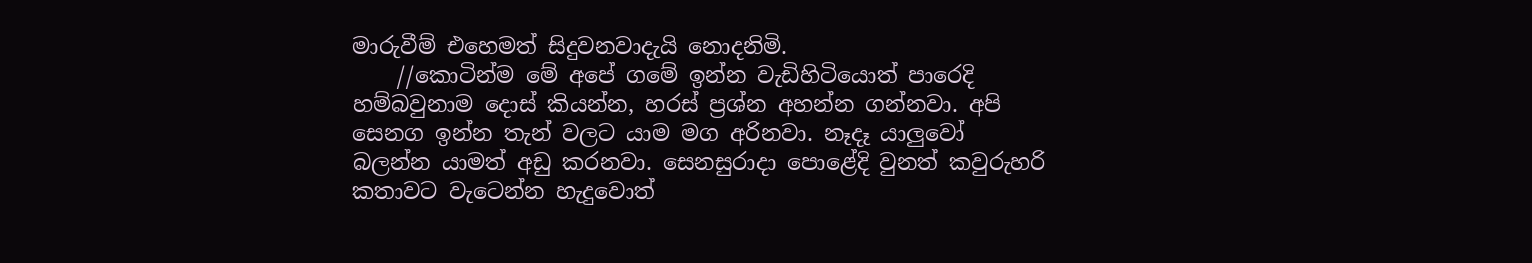මාරුවීම් එහෙමත් සිදුවනවාදැයි නොදනිමි.
    //කොටින්ම මේ අපේ ගමේ ඉන්න වැඩිහිටියොත් පාරෙදි හම්බවුනාම දොස් කියන්න, හරස් ප්‍රශ්න අහන්න ගන්නවා. අපි සෙනග ඉන්න තැන් වලට යාම මග අරිනවා. නෑදෑ යාලුවෝ බලන්න යාමත් අඩු කරනවා. සෙනසුරාදා පොළේදි වුනත් කවුරුහරි කතාවට වැටෙන්න හැදුවොත්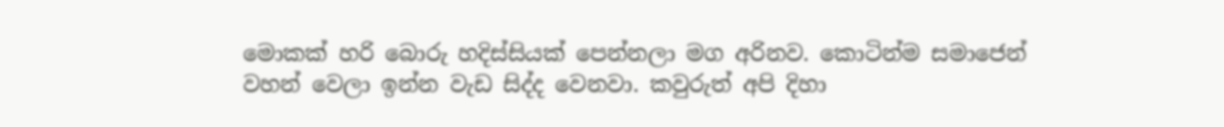මොකක් හරි බොරු හදිස්සියක් පෙන්නලා මග අරිනව. කොටින්ම සමාජෙන් වහන් වෙලා ඉන්න වැඩ සිද්ද වෙනවා. කවුරුත් අපි දිහා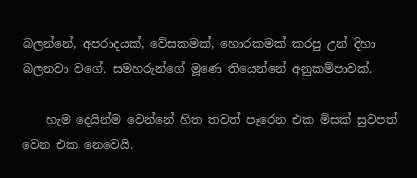බලන්නේ, අපරාදයක්, වේසකමක්, හොරකමක් කරපු උන් දිහා බලනවා වගේ. සමහරුන්ගේ මූණෙ තියෙන්නේ අනුකම්පාවක්.

    හැම දෙයින්ම වෙන්නේ හිත තවත් පෑරෙන එක මිසක් සුවපත් වෙන එක නෙවෙයි.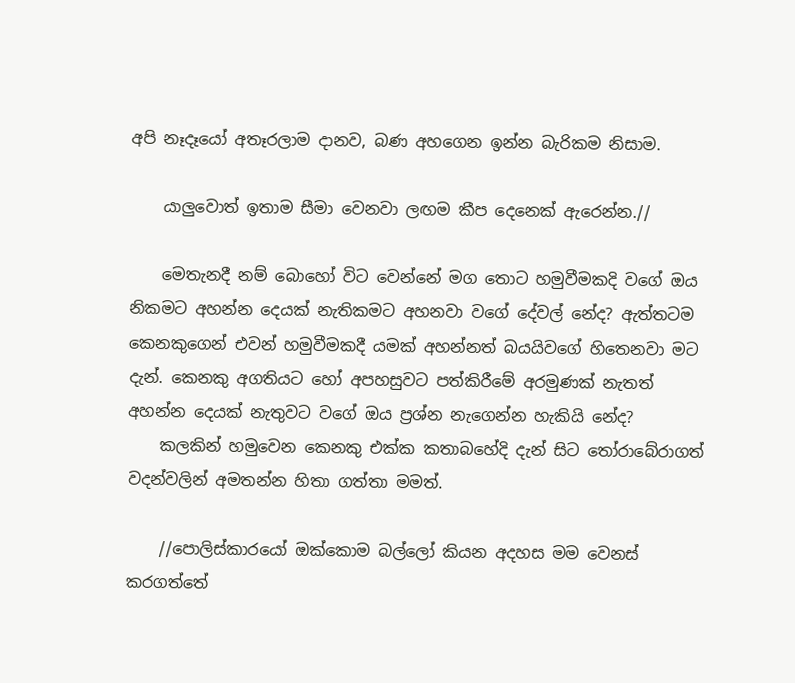අපි නෑදෑයෝ අතෑරලාම දානව, බණ අහගෙන ඉන්න බැරිකම නිසාම.

    යාලුවොත් ඉතාම සීමා වෙනවා ලඟම කීප දෙනෙක් ඇරෙන්න.//

    මෙතැනදී නම් බොහෝ විට වෙන්නේ මග තොට හමුවීමකදි වගේ ඔය නිකමට අහන්න දෙයක් නැතිකමට අහනවා වගේ දේවල් නේද? ඇත්තටම කෙනකුගෙන් එවන් හමුවීමකදී යමක් අහන්නත් බයයිවගේ හිතෙනවා මට දැන්. කෙනකු අගතියට හෝ අපහසුවට පත්කිරීමේ අරමුණක් නැතත් අහන්න දෙයක් නැතුවට වගේ ඔය ප්‍රශ්න නැගෙන්න හැකියි නේද?
    කලකින් හමුවෙන කෙනකු එක්ක කතාබහේදි දැන් සිට තෝරාබේරාගත් වදන්වලින් අමතන්න හිතා ගත්තා මමත්.

    //පොලිස්කාරයෝ ඔක්කොම බල්ලෝ කියන අදහස මම වෙනස් කරගත්තේ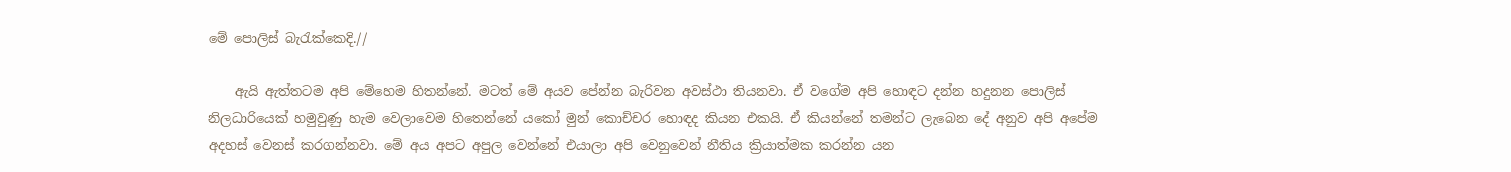මේ පොලිස් බැ‍රැක්කෙදි.//

    ඇයි ඇත්තටම අපි මේහෙම හිතන්නේ. මටත් මේ අයව පේන්න බැරිවන අවස්ථා තියනවා. ඒ වගේම අපි හොඳට දන්න හදුනන පොලිස් නිලධාරියෙක් හමුවුණු හැම වෙලාවෙම හිතෙන්නේ යකෝ මුන් කොච්චර හොඳද කියන එකයි. ඒ කියන්නේ තමන්ට ලැබෙන දේ අනුව අපි අපේම අදහස් වෙනස් කරගන්නවා. මේ අය අපට අපුල වෙන්නේ එයාලා අපි වෙනුවෙන් නීතිය ක්‍රියාත්මක කරන්න යන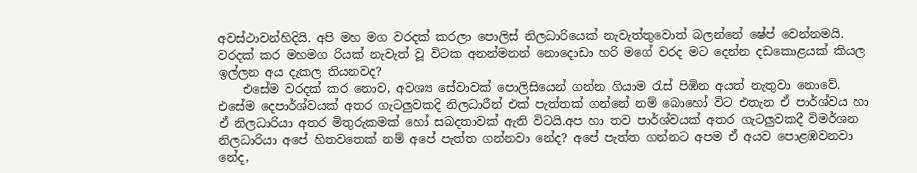අවස්ථාවන්හිදියි. අපි මහ මග වරදක් කරලා පොලිස් නිලධාරියෙක් නැවැත්තුවොත් බලන්නේ ෂේප් වෙන්නමයි. වරදක් කර මහමග රියක් නැවැත් වූ විටක අනන්මනන් නොදොඩා හරි මගේ වරද මට දෙන්න දඩකොළයක් කියල ඉල්ලන අය දැකල තියනවද?
    එසේම වරදක් කර නොව, අවශ්‍ය සේවාවක් පොලිසියෙන් ගන්න ගියාම රැස් පිඹින අයත් නැතුවා නොවේ. එසේම දෙපාර්ශ්වයක් අතර ගැටලුවකදි නිලධාරීන් එක් පැත්තක් ගන්නේ නම් බොහෝ විට එතැන ඒ පාර්ශ්වය හා ඒ නිලධාරියා අතර මිතුරුකමක් හෝ සබදතාවක් ඇති විටයි.අප හා තව පාර්ශ්වයක් අතර ගැටලුවකදී විමර්ශන නිලධාරියා අපේ හිතවතෙක් නම් අපේ පැත්ත ගන්නවා නේද? අපේ පැත්ත ගන්නට අපම ඒ අයව පොළඹවනවා නේද,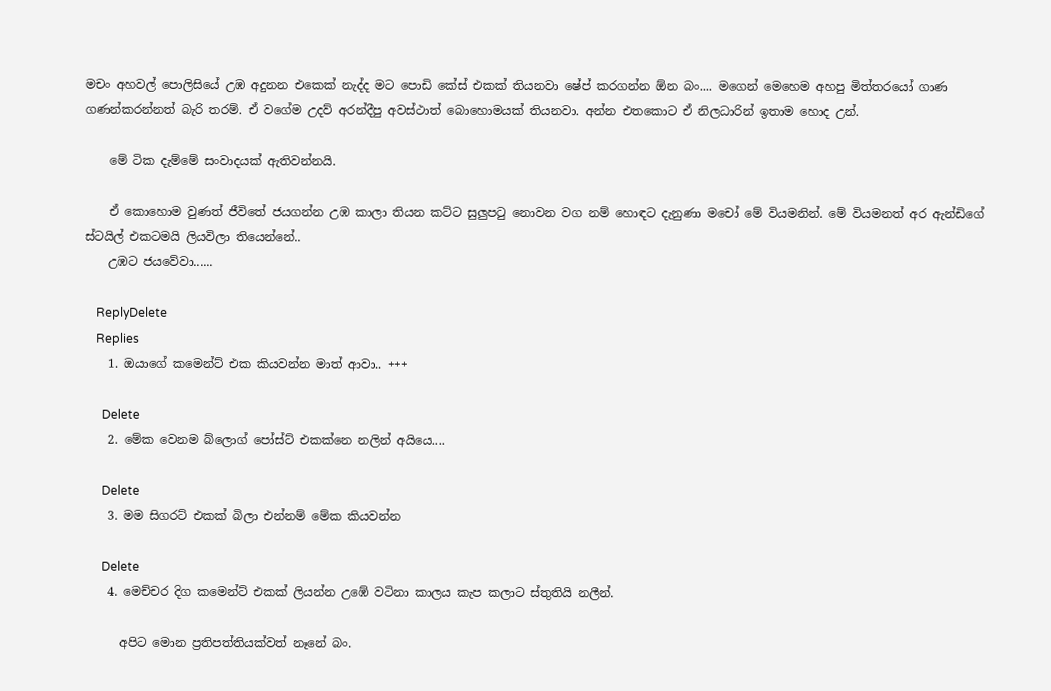මචං අහවල් පොලිසියේ උඹ අදුනන එකෙක් නැද්ද මට පොඩි කේස් එකක් තියනවා ෂේප් කරගන්න ඕන බං.... මගෙන් මෙහෙම අහපු මිත්තරයෝ ගාණ ගණන්කරන්නත් බැරි තරම්. ඒ වගේම උදව් අරන්දීපු අවස්ථාත් බොහොමයක් තියනවා. අන්න එතකොට ඒ නිලධාරින් ඉතාම හොද උන්.

    මේ ටික දැම්මේ සංවාදයක් ඇතිවන්නයි.

    ඒ කොහොම වුණත් ජීවිතේ ජයගන්න උඹ කාලා තියන කට්ට සුලුපටු නොවන වග නම් හොඳට දැනුණා මචෝ මේ වියමනින්. මේ වියමනත් අර ඇන්ඩිගේ ස්ටයිල් එකටමයි ලියවිලා තියෙන්නේ..
    උඹට ජයවේවා......

    ReplyDelete
    Replies
    1. ඔයාගේ කමෙන්ට් එක කියවන්න මාත් ආවා.. +++

      Delete
    2. මේක වෙනම බ්ලොග් පෝස්ට් එකක්නෙ නලින් අයියෙ....

      Delete
    3. මම සිගරට් එකක් බිලා එන්නම් මේක කියවන්න

      Delete
    4. මෙච්චර දිග කමෙන්ට් එකක් ලියන්න උඹේ වටිනා කාලය කැප කලාට ස්තුතියි නලීන්.

      අපිට මොන ප්‍රතිපත්තියක්වත් නෑනේ බං.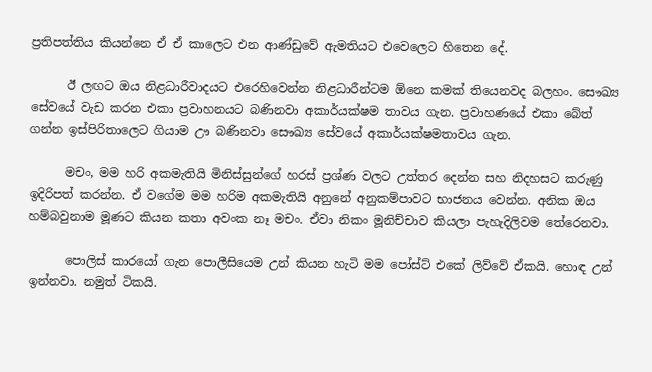ප්‍රතිපත්තිය කියන්නෙ ඒ ඒ කාලෙට එන ආණ්ඩුවේ ඇමතියට එවෙලෙට හිතෙන දේ.

      ඊ ලඟට ඔය නිළධාරීවාදයට එරෙහිවෙන්න නිළධාරීන්ටම ඕනෙ කමක් තියෙනවද බලහං. සෞඛ්‍ය සේවයේ වැඩ කරන එකා ප්‍රවාහනයට බණිනවා අකාර්යක්ෂම තාවය ගැන. ප්‍රවාහණයේ එකා බේත් ගන්න ඉස්පිරිතාලෙට ගියාම ඌ බණිනවා සෞඛ්‍ය සේවයේ අකාර්යක්ෂමතාවය ගැන.

      මචං, මම හරි අකමැතියි මිනිස්සුන්ගේ හරස් ප්‍රශ්ණ වලට උත්තර දෙන්න සහ නිදහසට කරුණු ඉදිරිපත් කරන්න. ඒ වගේම මම හරිම අකමැතියි අනුනේ අනුකම්පාවට භාජනය වෙන්න. අනික ඔය හම්බවුනාම මූණට කියන කතා අවංක නෑ මචං. ඒවා නිකං මූනිච්චාව කියලා පැහැදිලිවම තේරෙනවා.

      පොලිස් කාරයෝ ගැන පොලීසියෙම උන් කියන හැටි මම පෝස්ට් එකේ ලිව්වේ ඒකයි. හොඳ උන් ඉන්නවා. නමුත් ටිකයි.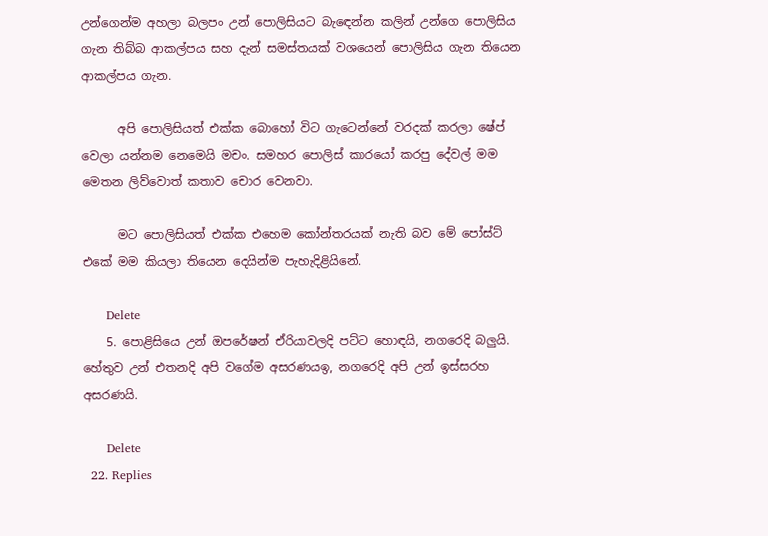උන්ගෙන්ම අහලා බලපං උන් පොලිසියට බැ‍ඳෙන්න කලින් උන්ගෙ පොලිසිය ගැන තිබ්බ ආකල්පය සහ දැන් සමස්තයක් වශයෙන් පොලිසිය ගැන තියෙන ආකල්පය ගැන.

      අපි පොලිසියත් එක්ක බොහෝ විට ගැටෙන්නේ වරදක් කරලා ෂේප් වෙලා යන්නම නෙමෙයි මචං. සමහර පොලිස් කාරයෝ කරපු දේවල් මම මෙතන ලිව්වොත් කතාව චොර වෙනවා.

      මට පොලිසියත් එක්ක එහෙම කෝන්තරයක් නැති බව මේ පෝස්ට් එකේ මම කියලා තියෙන දෙයින්ම පැහැදිළියිනේ.

      Delete
    5. පොළිසියෙ උන් ඔපරේෂන් ඒරියාවලදි පට්ට හොඳයි, නගරෙදි බලුයි. හේතුව උන් එතනදි අපි වගේම අසරණයඉ, නගරෙදි අපි උන් ඉස්සරහ අසරණයි.

      Delete
  22. Replies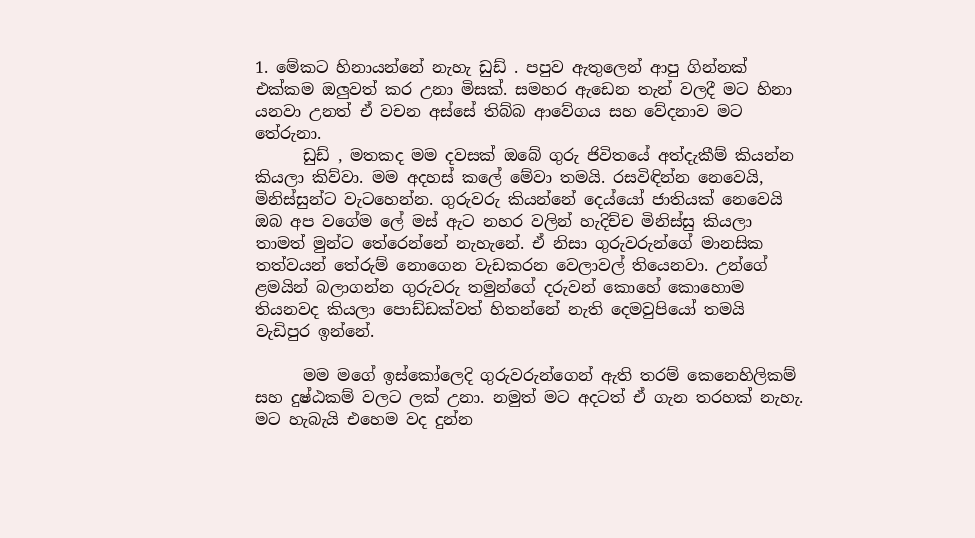1. මේකට හිනායන්නේ නැහැ ඩුඩ් . පපුව ඇතුලෙන් ආපු ගින්නක් එක්කම ඔලුවත් කර උනා මිසක්. සමහර ඇඩෙන තැන් වලදී මට හිනා යනවා උනත් ඒ වචන අස්සේ තිබ්බ ආවේගය සහ වේදනාව මට තේරුනා.
      ඩුඩ් , මතකද මම දවසක් ඔබේ ගුරු ජිවිතයේ අත්දැකීම් කියන්න කියලා කිව්වා. මම අදහස් කලේ මේවා තමයි. රසවිඳින්න නෙවෙයි, මිනිස්සුන්ට වැටහෙන්න. ගුරුවරු කියන්නේ දෙය්යෝ ජාතියක් නෙවෙයි ඔබ අප වගේම ලේ මස් ඇට නහර වලින් හැදිච්ච මිනිස්සු කියලා තාමත් මුන්ට තේරෙන්නේ නැහැනේ. ඒ නිසා ගුරුවරුන්ගේ මානසික තත්වයන් තේරුම් නොගෙන වැඩකරන වෙලාවල් තියෙනවා. උන්ගේ ළමයින් බලාගන්න ගුරුවරු තමුන්ගේ දරුවන් කොහේ කොහොම තියනවද කියලා පොඩ්ඩක්වත් හිතන්නේ නැති දෙමවුපියෝ තමයි වැඩිපුර ඉන්නේ.

      මම මගේ ඉස්කෝලෙදි ගුරුවරුන්ගෙන් ඇති තරම් කෙනෙහිලිකම් සහ දුෂ්ඨකම් වලට ලක් උනා. නමුත් මට අදටත් ඒ ගැන තරහක් නැහැ. මට හැබැයි එහෙම වද දුන්න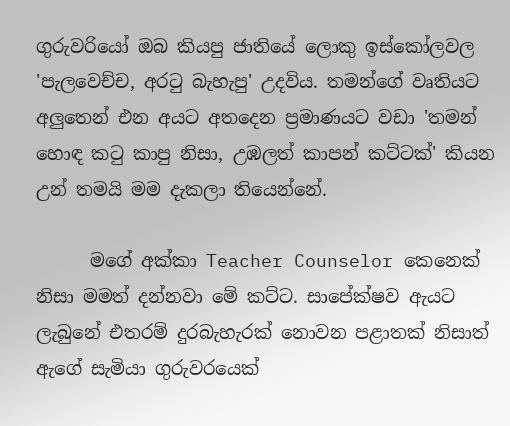ගුරුවරියෝ ඔබ කියපු ජාතියේ ලොකු ඉස්කෝලවල 'පැලවෙච්ච, අරටු බැහැපු' උදවිය. තමන්ගේ වෘතියට අලුතෙන් එන අයට අතදෙන ප්‍රමාණයට වඩා 'තමන් හොඳ කටු කාපු නිසා, උඹලත් කාපන් කට්ටක්' කියන උන් තමයි මම දැකලා තියෙන්නේ.

      මගේ අක්කා Teacher Counselor කෙනෙක් නිසා මමත් දන්නවා මේ කට්ට. සාපේක්ෂව ඇයට ලැබුනේ එතරම් දුරබැහැරක් නොවන පළාතක් නිසාත් ඇගේ සැමියා ගුරුවරයෙක්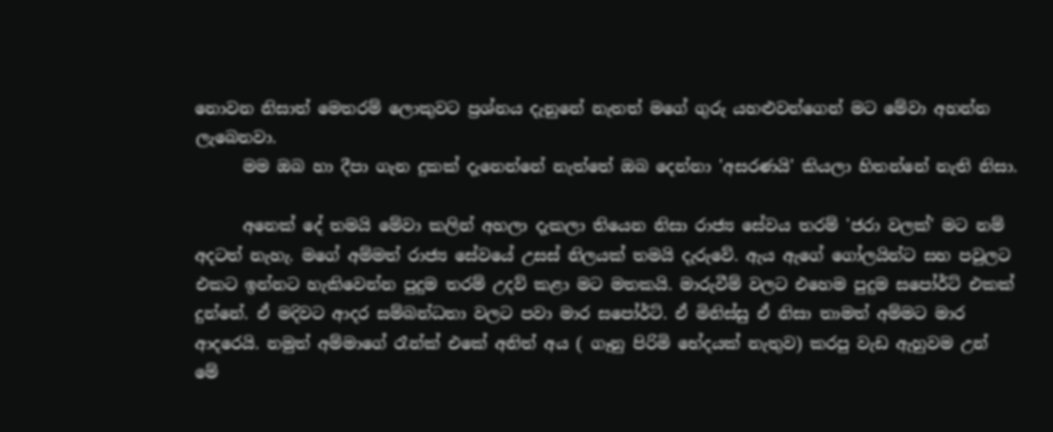නොවන නිසාත් මෙතරම් ලොකුවට ප්‍රශ්නය දැනුනේ නැතත් මගේ ගුරු යහළුවන්ගෙන් මට මේවා අහන්න ලැබෙනවා.
      මම ඔබ හා දීපා ගැන දුකක් දැනෙන්නේ නැත්තේ ඔබ දෙන්නා 'අසරණයි' කියලා හිතන්නේ නැති නිසා.

      අනෙක් දේ තමයි මේවා කලින් අහලා දැකලා තියෙන නිසා රාජ්‍ය සේවය තරම් 'ජරා වලක්' මට නම් අදටත් නැහැ. මගේ අම්මත් රාජ්‍ය සේවයේ උසස් නිලයක් තමයි දැරුවේ. ඇය ඇගේ ගෝලයින්ට සහ පවුලට එකට ඉන්නට හැකිවෙන්න පුදුම තරම් උදව් කළා මට මතකයි. මාරුවීම් වලට එහෙම පුදුම සපෝර්ට් එකක් දුන්නේ. ඒ මදිවට ආදර සම්බන්ධතා වලට පවා මාර සපෝර්ට්. ඒ මිනිස්සු ඒ නිසා තාමත් අම්මට මාර ආදරෙයි. නමුත් අම්මාගේ රෑන්ක් එකේ අනිත් අය ( ගෑනු පිරිමි භේදයක් නැතුව) කරපු වැඩ ඇහුවම උන් මේ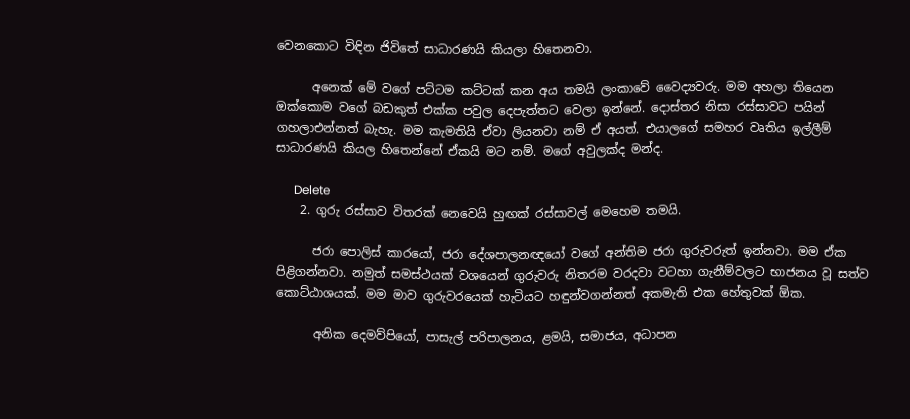වෙනකොට විඳින ජිවිතේ සාධාරණයි කියලා හිතෙනවා.

      අනෙක් මේ වගේ පට්ටම කට්ටක් කන අය තමයි ලංකාවේ වෛද්‍යවරු. මම අහලා තියෙන ඔක්කොම වගේ බඩකුත් එක්ක පවුල දෙපැත්තට වෙලා ඉන්නේ. දොස්තර නිසා රස්සාවට පයින් ගහලාඑන්නත් බැහැ. මම කැමතියි ඒවා ලියනවා නම් ඒ අයත්. එයාලගේ සමහර වෘතිය ඉල්ලීම් සාධාරණයි කියල හිතෙන්නේ ඒකයි මට නම්. මගේ අවුලක්ද මන්ද.

      Delete
    2. ගුරු රස්සාව විතරක් නෙවෙයි හුඟක් රස්සාවල් මෙහෙම තමයි.

      ජරා පොලිස් කාරයෝ, ජරා දේශපාලනඥයෝ වගේ අන්තිම ජරා ගුරුවරුත් ඉන්නවා. මම ඒක පිළිගන්නවා. නමුත් සමස්ථයක් වශයෙන් ගුරුවරු නිතරම වරදවා වටහා ගැනීම්වලට භාජනය වූ සත්ව කොට්ඨාශයක්. මම මාව ගුරුවරයෙක් හැටියට හඳුන්වගන්නත් අකමැති එක හේතුවක් ඕක.

      අනික දෙමව්පියෝ, පාසැල් පරිපාලනය, ළමයි, සමාජය, අධාපන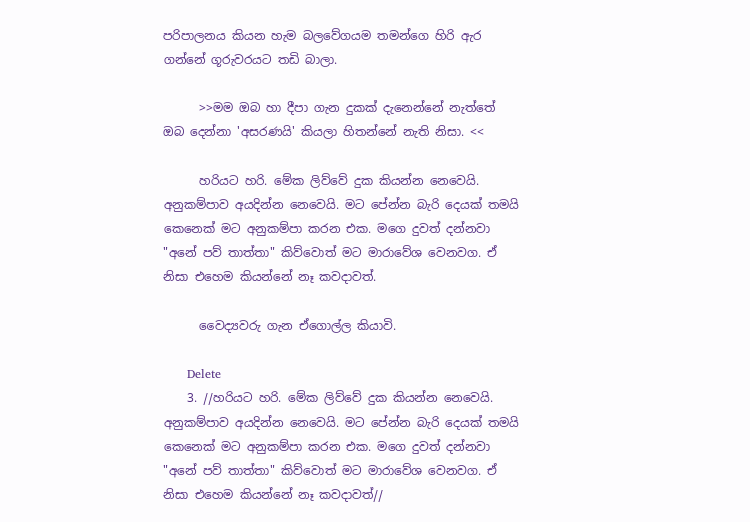පරිපාලනය කියන හැම බලවේගයම තමන්ගෙ හිරි ඇර ගන්නේ ගූරුවරයට තඩි බාලා.

      >>මම ඔබ හා දීපා ගැන දුකක් දැනෙන්නේ නැත්තේ ඔබ දෙන්නා 'අසරණයි' කියලා හිතන්නේ නැති නිසා. <<

      හරියට හරි. මේක ලිව්වේ දුක කියන්න නෙවෙයි. අනුකම්පාව අයදින්න නෙවෙයි. මට පේන්න බැරි දෙයක් තමයි කෙනෙක් මට අනුකම්පා කරන එක. මගෙ දුවත් දන්නවා "අනේ පව් තාත්තා" කිව්වොත් මට මාරාවේශ වෙනවග. ඒ නිසා එහෙම කියන්නේ නෑ කවදාවත්.

      වෛද්‍යවරු ගැන ඒගොල්ල කියාවි.

      Delete
    3. //හරියට හරි. මේක ලිව්වේ දුක කියන්න නෙවෙයි. අනුකම්පාව අයදින්න නෙවෙයි. මට පේන්න බැරි දෙයක් තමයි කෙනෙක් මට අනුකම්පා කරන එක. මගෙ දුවත් දන්නවා "අනේ පව් තාත්තා" කිව්වොත් මට මාරාවේශ වෙනවග. ඒ නිසා එහෙම කියන්නේ නෑ කවදාවත්//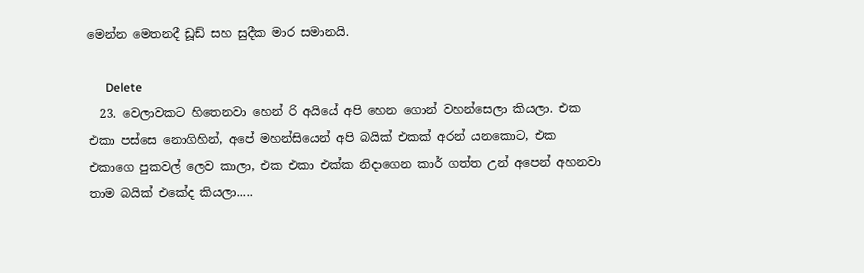මෙන්න මෙතනදී ඩූඩ් සහ සුදීක මාර සමානයි.

      Delete
  23. වෙලාවකට හිතෙනවා හෙන් රි අයියේ අපි හෙන ගොන් වහන්සෙලා කියලා. එක එකා පස්සෙ නොගිහින්, අපේ මහන්සියෙන් අපි බයික් එකක් අරන් යනකොට, එක එකාගෙ පුකවල් ලෙව කාලා, එක එකා එක්ක නිදාගෙන කාර් ගත්ත උන් අපෙන් අහනවා තාම බයික් එකේද කියලා.....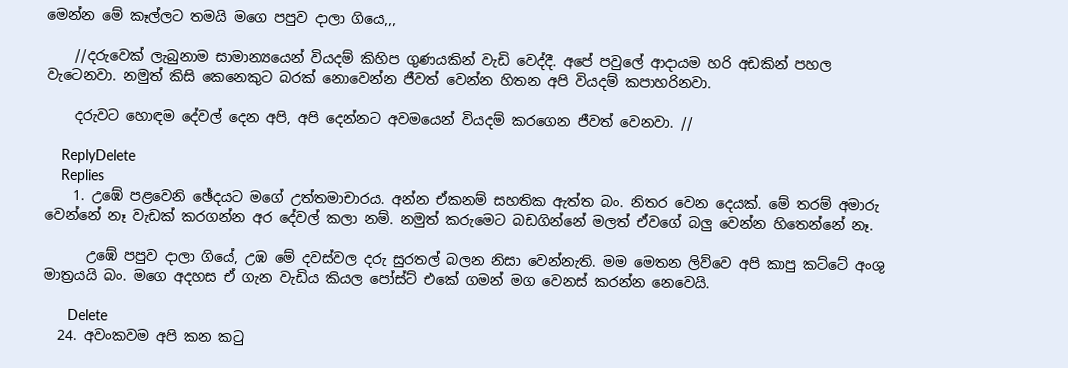මෙන්න මේ කෑල්ලට තමයි මගෙ පපුව දාලා ගියෙ,,,

    //දරුවෙක් ලැබුනාම සාමාන්‍යයෙන් වියදම් කිහිප ගුණයකින් වැඩි වෙද්දී. අපේ පවුලේ ආදායම හරි අඩකින් පහල වැටෙනවා. නමුත් කිසි කෙනෙකුට බරක් නොවෙන්න ජීවත් වෙන්න හිතන අපි වියදම් කපාහරිනවා.

    දරුවට හොඳම දේවල් දෙන අපි, අපි දෙන්නට අවමයෙන් වියදම් කරගෙන ජීවත් වෙනවා. //

    ReplyDelete
    Replies
    1. උඹේ පළවෙනි ඡේදයට මගේ උත්තමාචාරය. අන්න ඒකනම් සහතික ඇත්ත බං. නිතර වෙන දෙයක්. මේ තරම් අමාරු වෙන්නේ නෑ වැඩක් කරගන්න අර දේවල් කලා නම්. නමුත් කරුමෙට බඩගින්නේ මලත් ඒවගේ බලු වෙන්න හිතෙන්නේ නෑ.

      උඹේ පපුව දාලා ගියේ, උඹ මේ දවස්වල දරු සුරතල් බලන නිසා වෙන්නැති. මම මෙතන ලිව්වෙ අපි කාපු කට්ටේ අංශු මාත්‍රයයි බං. මගෙ අදහස ඒ ගැන වැඩිය කියල පෝස්ට් එකේ ගමන් මග වෙනස් කරන්න නෙවෙයි.

      Delete
  24. අවංකවම අපි කන කටු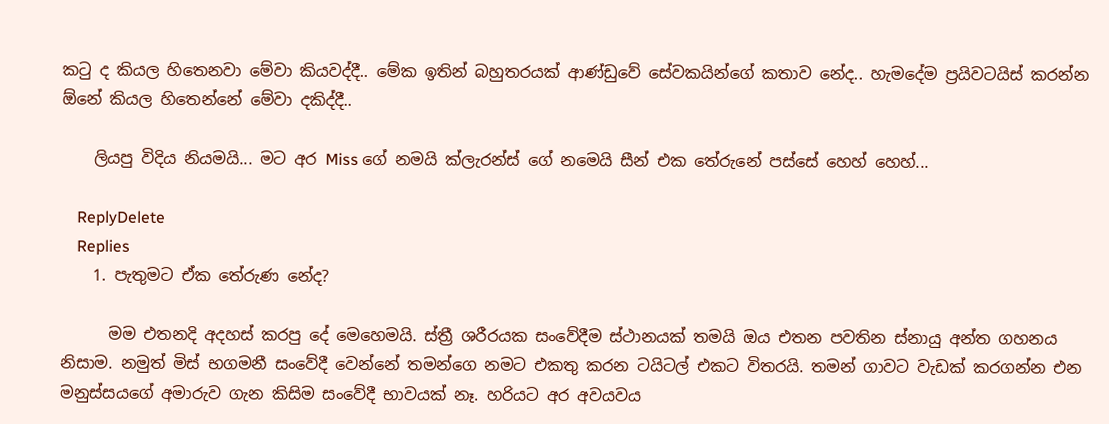කටු ද කියල හිතෙනවා මේවා කියවද්දී.. මේක ඉතින් බහුතරයක් ආණ්ඩුවේ සේවකයින්ගේ කතාව නේද.. හැමදේම ප්‍රයිවටයිස් කරන්න ඕනේ කියල හිතෙන්නේ මේවා දකිද්දී..

    ලියපු විදිය නියමයි... මට අර Miss ගේ නමයි ක්ලැරන්ස් ගේ නමෙයි සීන් එක තේරුනේ පස්සේ හෙහ් හෙහ්...

    ReplyDelete
    Replies
    1. පැතුමට ඒක තේරුණ නේද?

      මම එතනදි අදහස් කරපු දේ මෙහෙමයි. ස්ත්‍රී ශරීරයක සංවේදීම ස්ථානයක් තමයි ඔය එතන පවතින ස්නායු අන්ත ගහනය නිසාම. නමුත් මිස් භගමනී සංවේදී වෙන්නේ තමන්ගෙ නමට එකතු කරන ටයිටල් එකට විතරයි. තමන් ගාවට වැඩක් කරගන්න එන මනුස්සයගේ අමාරුව ගැන කිසිම සංවේදී භාවයක් නෑ. හරියට අර අවයවය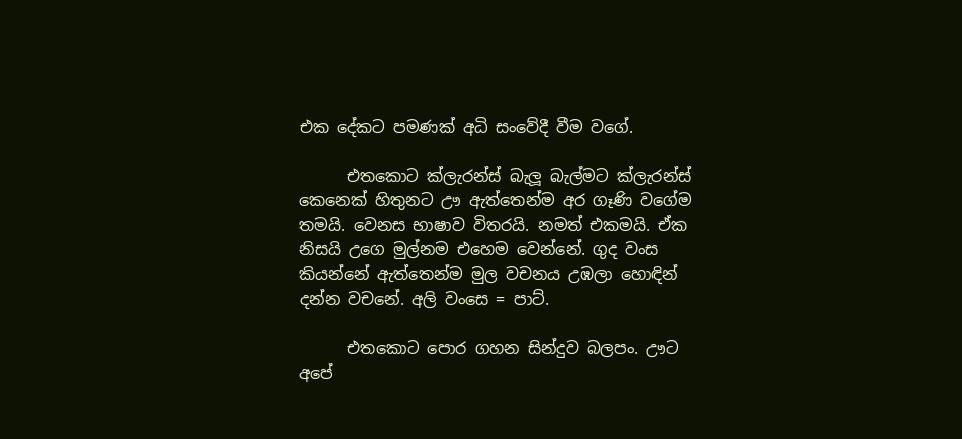එක දේකට පමණක් අධි සංවේදී වීම වගේ.

      එතකොට ක්ලැරන්ස් බැලූ බැල්මට ක්ලැරන්ස් කෙනෙක් හිතුනට ඌ ඇත්තෙන්ම අර ගෑණි වගේම තමයි. වෙනස භාෂාව විතරයි. නමත් එකමයි. ඒක නිසයි උගෙ මුල්නම එහෙම වෙන්නේ. ගුද වංස කියන්නේ ඇත්තෙන්ම මුල වචනය උඹලා හොඳින් දන්න වචනේ. අලි වංසෙ = පාට්.

      එතකොට පොර ගහන සින්දුව බලපං. ඌට අපේ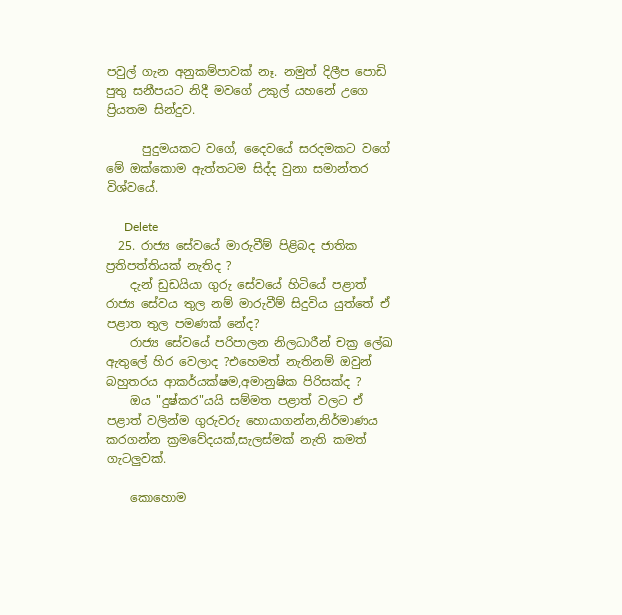පවුල් ගැන අනුකම්පාවක් නෑ. නමුත් දිලීප පොඩි පුතු සනීපයට නිදී මවගේ උකුල් යහනේ උගෙ ප්‍රියතම සින්දුව.

      පුදුමයකට වගේ, දෛවයේ සරදමකට වගේ මේ ඔක්කොම ඇත්තටම සිද්ද වුනා සමාන්තර විශ්වයේ.

      Delete
  25. රාජ්‍ය සේවයේ මාරුවීම් පිළිබද ජාතික ප්‍රතිපත්තියක් නැතිද ?
    දැන් ඩුඩයියා ගුරු සේවයේ හිටියේ පළාත් රාජ්‍ය සේවය තුල නම් මාරුවීම් සිදුවිය යුත්තේ ඒ පළාත තුල පමණක් නේද?
    රාජ්‍ය සේවයේ පරිපාලන නිලධාරීන් චක්‍ර ලේඛ ඇතුලේ හිර වෙලාද ?එහෙමත් නැතිනම් ඔවුන් බහුතරය ආකර්යක්ෂම,අමානුෂික පිරිසක්ද ?
    ඔය "දුෂ්කර"යයි සම්මත පළාත් වලට ඒ පළාත් වලින්ම ගුරුවරු හොයාගන්න,නිර්මාණය කරගන්න ක්‍රමවේදයක්,සැලස්මක් නැති කමත් ගැටලුවක්.

    කොහොම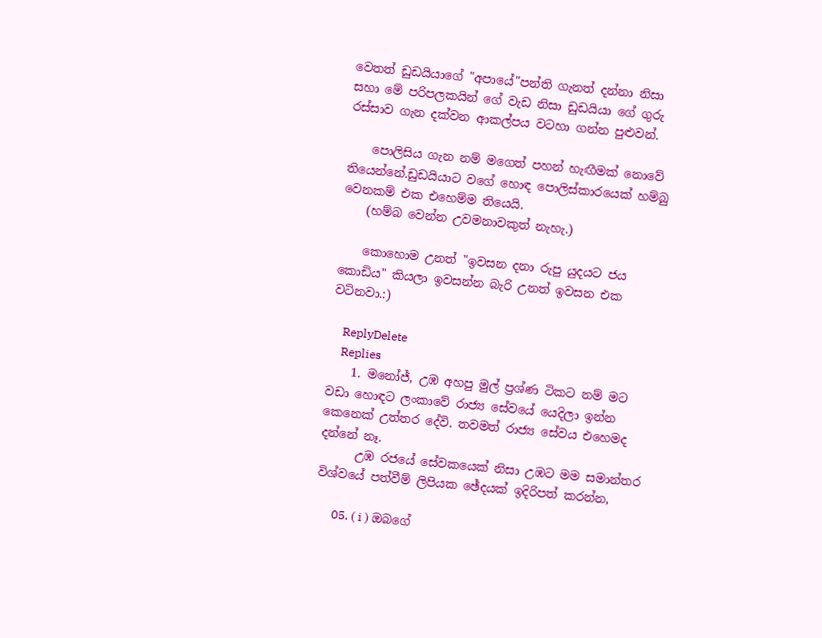වෙතත් ඩුඩයියාගේ "අපායේ"පන්ති ගැනත් දන්නා නිසා සහා මේ පරිපලකයින් ගේ වැඩ නිසා ඩුඩයියා ගේ ගුරු රස්සාව ගැන දක්වන ආකල්පය වටහා ගන්න පුළුවන්.

    පොලිසිය ගැන නම් මගෙත් පහන් හැඟීමක් නොවේ තියෙන්නේ.ඩුඩයියාට වගේ හොඳ පොලිස්කාරයෙක් හම්බු වෙනකම් එක එහෙම්ම තියෙයි.
    (හම්බ වෙන්න උවමනාවකුත් නැහැ.)

    කොහොම උනත් "ඉවසන දනා රුපු යුදයට ජය කොඩිය" කියලා ඉවසන්න බැරි උනත් ඉවසන එක වටිනවා.:)

    ReplyDelete
    Replies
    1. මනෝජ්, උඹ අහපු මුල් ප්‍රශ්ණ ටිකට නම් මට වඩා හොඳට ලංකාවේ රාජ්‍ය සේවයේ යෙදිලා ඉන්න කෙනෙක් උත්තර දේවි. තවමත් රාජ්‍ය සේවය එහෙමද දන්නේ නෑ.
      උඹ රජයේ සේවකයෙක් නිසා උඹට මම සමාන්තර විශ්වයේ පත්වීම් ලිපියක ඡේදයක් ඉදිරිපත් කරන්න,

      05. ( i ) ඔබගේ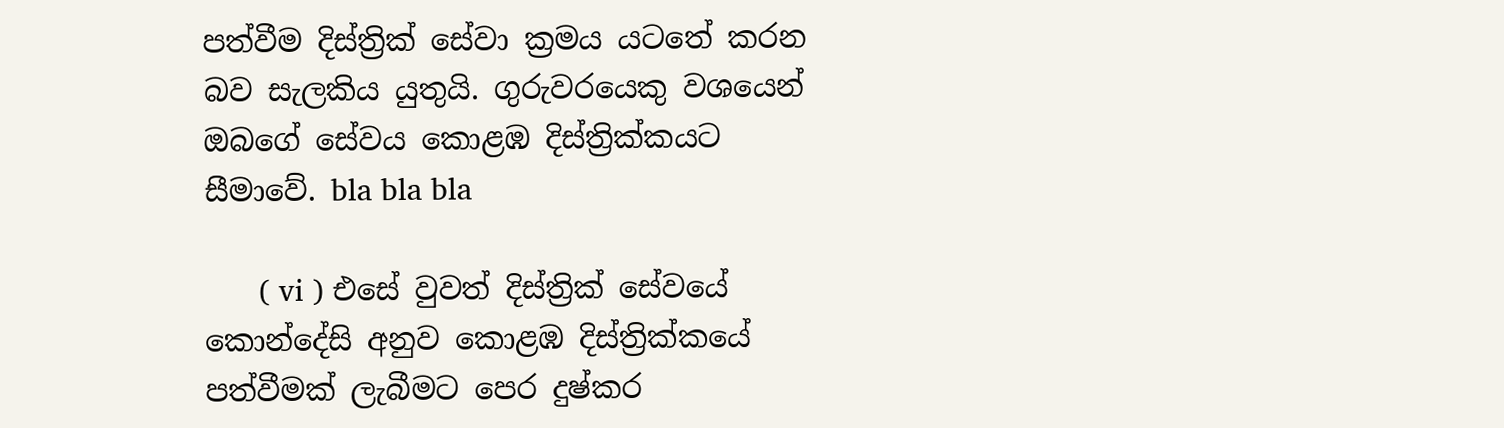පත්වීම දිස්ත්‍රික් සේවා ක්‍රමය යටතේ කරන බව සැලකිය යුතුයි. ගුරුවරයෙකු වශයෙන් ඔබගේ සේවය කොළඹ දිස්ත්‍රික්කයට සීමාවේ. bla bla bla

      ( vi ) එසේ වුවත් දිස්ත්‍රික් සේවයේ කොන්දේසි අනුව කොළඹ දිස්ත්‍රික්කයේ පත්වීමක් ලැබීමට පෙර දුෂ්කර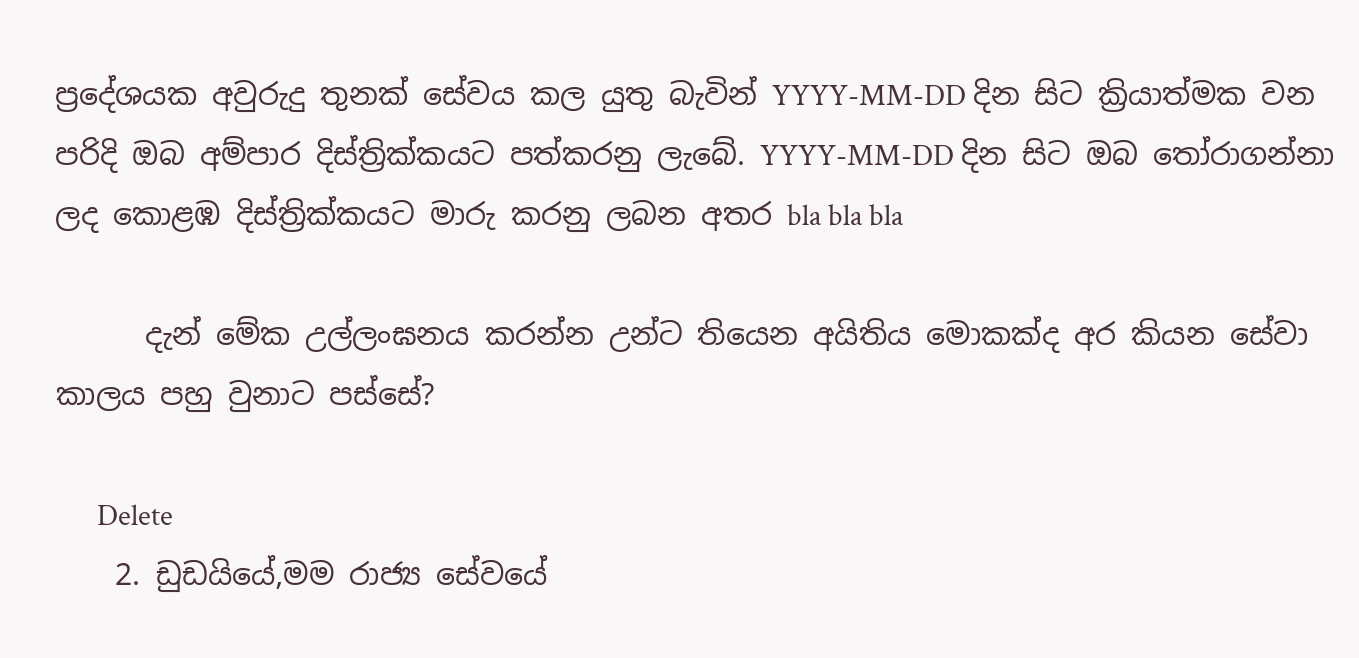ප්‍රදේශයක අවුරුදු තුනක් සේවය කල යුතු බැවින් YYYY-MM-DD දින සිට ක්‍රියාත්මක වන පරිදි ඔබ අම්පාර දිස්ත්‍රික්කයට පත්කරනු ලැබේ. YYYY-MM-DD දින සිට ඔබ ‍තෝරාගන්නා ලද කොළඹ දිස්ත්‍රික්කයට මාරු කරනු ලබන අතර bla bla bla

      දැන් මේක උල්ලංඝනය කරන්න උන්ට තියෙන අයිතිය මොකක්ද අර කියන සේවා කාලය පහු වුනාට පස්සේ?

      Delete
    2. ඩුඩයියේ,මම රාජ්‍ය සේවයේ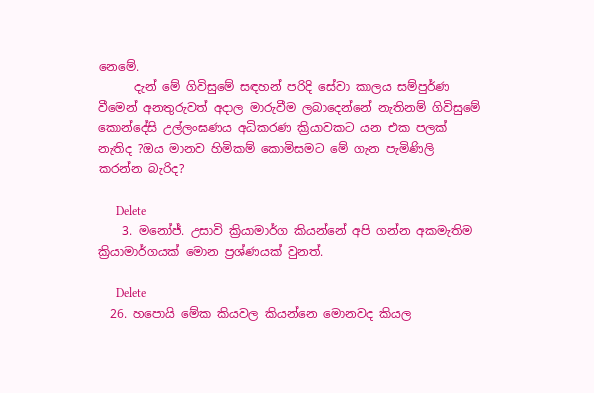නෙමේ.
      දැන් මේ ගිවිසුමේ සඳහන් පරිදි සේවා කාලය සම්පුර්ණ වීමෙන් අනතුරුවත් අදාල මාරුවීම ලබාදෙන්නේ නැතිනම් ගිවිසුමේ කොන්දේසි උල්ලංඝණය අධිකරණ ක්‍රියාවකට යන එක පලක් නැතිද ?ඔය මානව හිමිකම් කොමිසමට මේ ගැන පැමිණිලි කරන්න බැරිද?

      Delete
    3. මනෝජ්. උසාවි ක්‍රියාමාර්ග කියන්නේ අපි ගන්න අකමැතිම ක්‍රියාමාර්ගයක් මොන ප්‍රශ්ණයක් වුනත්.

      Delete
  26. හපොයි මේක කියවල කියන්නෙ මොනවද කියල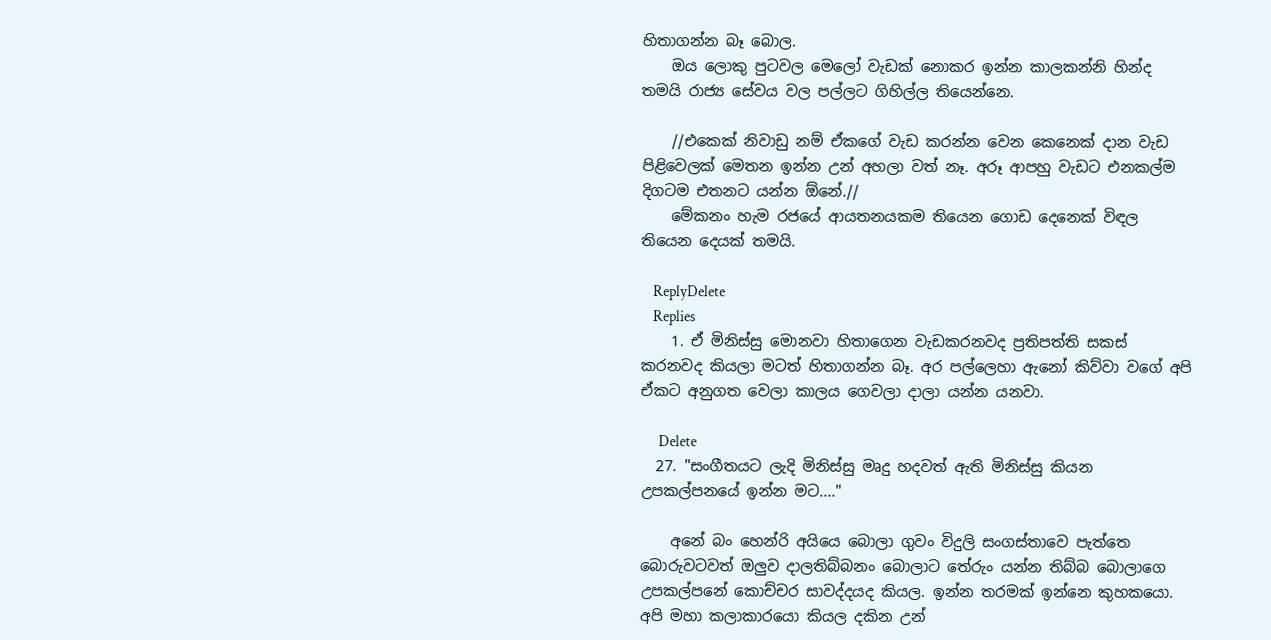හිතාගන්න බෑ බොල.
    ඔය ලොකු පුටවල මෙලෝ වැඩක් නොකර ඉන්න කාලකන්නි හින්ද තමයි රාජ්‍ය සේවය වල පල්ලට ගිහිල්ල තියෙන්නෙ.

    //එකෙක් නිවාඩු නම් ඒකගේ වැඩ කරන්න වෙන කෙනෙක් දාන වැඩ පිළිවෙලක් මෙතන ඉන්න උන් අහලා වත් නෑ. අරූ ආපහු වැඩට එනකල්ම දිගටම එතනට යන්න ඕනේ.//
    මේකනං හැම රජයේ ආයතනයකම තියෙන ගොඩ දෙ‍නෙක් විඳල තියෙන දෙයක් තමයි.

    ReplyDelete
    Replies
    1. ඒ මිනිස්සු මොනවා හිතාගෙන වැඩකරනවද ප්‍රතිපත්ති සකස් කරනවද කියලා මටත් හිතාගන්න බෑ. අර පල්ලෙහා ඇනෝ කිව්වා වගේ අපි ඒකට අනුගත වෙලා කාලය ගෙවලා දාලා යන්න යනවා.

      Delete
  27. "සංගීතයට ලැදි මිනිස්සු මෘදු හදවත් ඇති මිනිස්සු කියන උපකල්පනයේ ඉන්න මට...."

    අනේ බං හෙන්රි අයියෙ බොලා ගුවං විදුලි සංගස්තාවෙ පැත්තෙ බොරුවටවත් ඔලුව දාලතිබ්බනං බොලාට තේරුං යන්න තිබ්බ බොලාගෙ උපකල්පනේ කොච්චර සාවද්දයද කියල. ඉන්න තරමක් ඉන්නෙ කුහකයො. අපි මහා කලාකාරයො කියල දකින උන්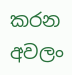කරන අවලං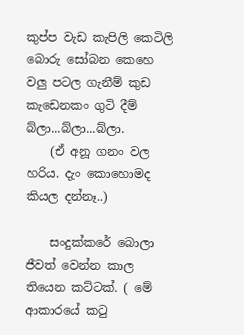කුප්ප වැඩ කැපිලි කෙටිලි බොරු සෝබන කෙහෙ වලු පටල ගැනීම් කුඩ කැඩෙනකං ගුටි දීම් බ්ලා...බ්ලා...බ්ලා.
    (ඒ අනූ ගනං වල හරිය. දැං කොහොමද කියල දන්නෑ..)

    සංදුක්කරේ බොලා ජීවත් වෙන්න කාල තියෙන කට්ටක්. ( මේ ආකාරයේ ක‍ටු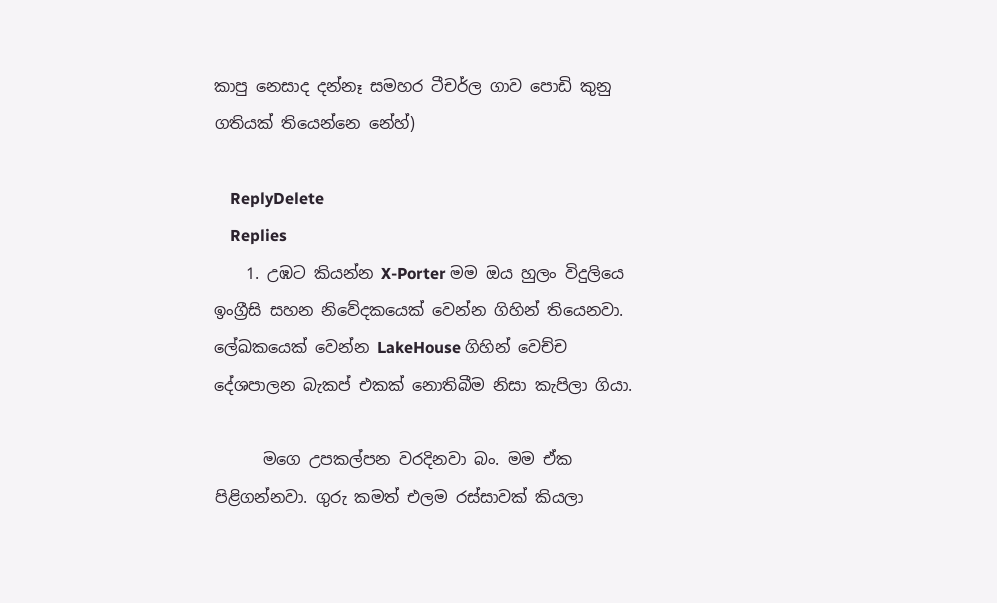කාපු නෙසාද දන්නෑ සමහර ටීචර්ල ගාව පොඩි කුනු ගතියක් තියෙන්නෙ නේහ්)

    ReplyDelete
    Replies
    1. උඹට කියන්න X-Porter මම ඔය හුලං විදුලියෙ ඉංග්‍රීසි සහන නිවේදකයෙක් වෙන්න ගිහින් තියෙනවා. ලේඛකයෙක් වෙන්න LakeHouse ගිහින් වෙච්ච දේශපාලන බැකප් එකක් නොතිබීම නිසා කැපිලා ගියා.

      මගෙ උපකල්පන වරදිනවා බං. මම ඒක පිළිගන්නවා. ගුරු කමත් එලම රස්සාවක් කියලා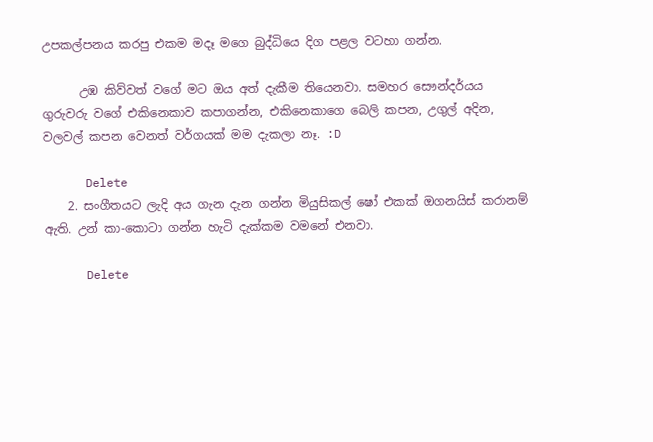උපකල්පනය කරපු එකම මදෑ මගෙ බුද්ධියෙ දිග පළල වටහා ගන්න.

      උඹ කිව්වත් වගේ මට ඔය අත් දැකීම තියෙනවා. සමහර සෞන්දර්යය ගුරුවරු වගේ එකිනෙකාව කපාගන්න, එකිනෙකාගෙ බෙලි කපන, උගුල් අදින, වලවල් කපන වෙනත් වර්ගයක් මම දැකලා නෑ. :D

      Delete
    2. සංගීතයට ලැදි අය ගැන දැන ගන්න මියුසිකල් ෂෝ එකක් ඔගනයිස් කරානම් ඇති. උන් කා-කොටා ගන්න හැටි දැක්කම වමනේ එනවා.

      Delete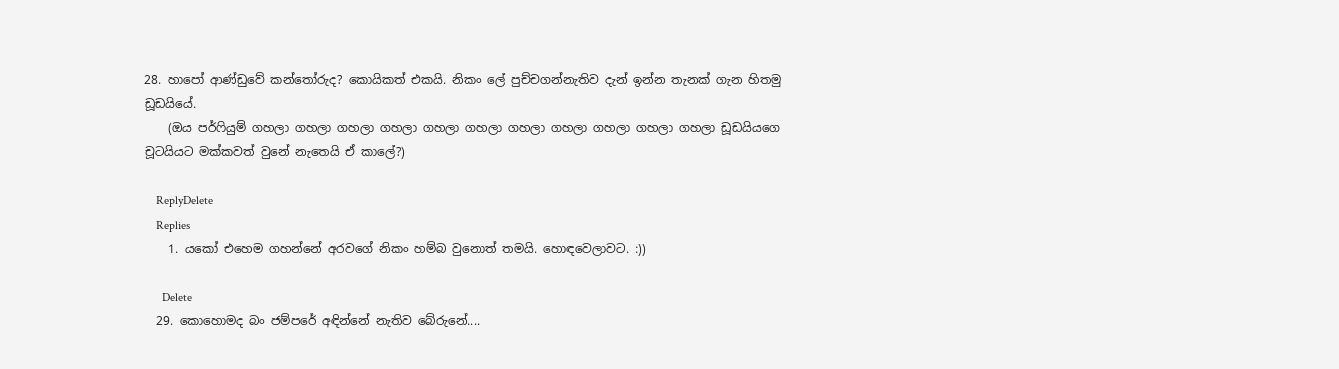28. හාපෝ ආණ්ඩුවේ කන්තෝරුද? කොයිකත් එකයි. නිකං ලේ පුච්චගන්නැතිව දැන් ඉන්න තැනක් ගැන හිතමු ඩූඩයියේ.
    (ඔය පර්ෆියුම් ගහලා ගහලා ගහලා ගහලා ගහලා ගහලා ගහලා ගහලා ගහලා ගහලා ගහලා ඩූඩයියගෙ චූටයියට මක්කවත් වුනේ නැතෙයි ඒ කාලේ?)

    ReplyDelete
    Replies
    1. යකෝ එහෙම ගහන්නේ අරවගේ නිකං හම්බ වුනොත් තමයි. හොඳවෙලාවට. :))

      Delete
  29. කොහොමද බං ජම්පරේ අඳින්නේ නැතිව බේරුනේ....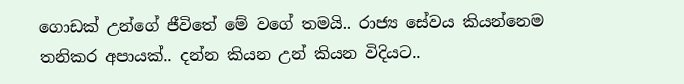ගොඩක් උන්ගේ ජීවිතේ මේ වගේ තමයි.. රාජ්‍ය සේවය කියන්නෙම තනිකර අපායක්.. දන්න කියන උන් කියන විදියට..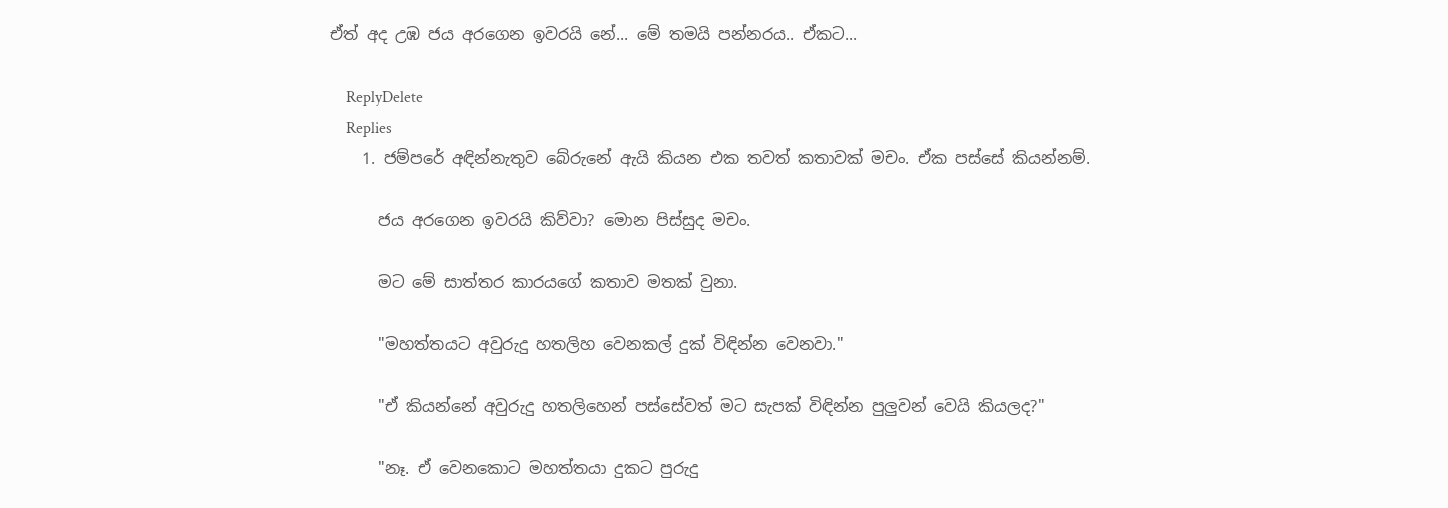ඒත් අද උඹ ජය අරගෙන ඉවරයි නේ... මේ තමයි පන්නරය.. ඒකට...

    ReplyDelete
    Replies
    1. ජම්පරේ අඳින්නැතුව බේරුනේ ඇයි කියන එක තවත් කතාවක් මචං. ඒක පස්සේ කියන්නම්.

      ජය අරගෙන ඉවරයි කිව්වා? මොන පිස්සුද මචං.

      මට මේ සාත්තර කාරයගේ කතාව මතක් වුනා.

      "මහත්තයට අවුරුදු හතලිහ වෙනකල් දුක් විඳින්න වෙනවා."

      "ඒ කියන්නේ අවුරුදු හතලිහෙන් පස්සේවත් මට සැපක් විඳින්න පුලුවන් වෙයි කියලද?"

      "නෑ. ඒ වෙනකොට මහත්තයා දුකට පුරුදු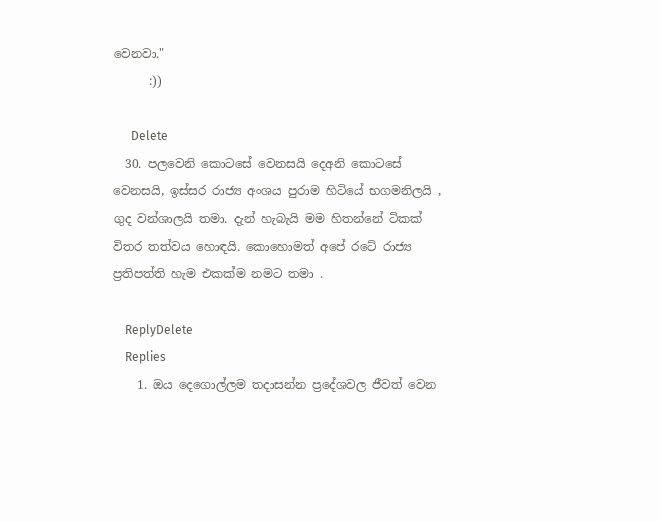වෙනවා."
      :))

      Delete
  30. පලවෙනි කොටසේ වෙනසයි දෙඅනි කොටසේ වෙනසයි, ඉස්සර රාජ්‍ය අංශය පුරාම හිටියේ භගමනිලයි , ගුද වන්ශාලයි තමා. දැන් හැබැයි මම හිතන්නේ ටිකක් විතර තත්වය හොඳයි. කොහොමත් අපේ රටේ රාජ්‍ය ප්‍රතිපත්ති හැම එකක්ම නමට තමා .

    ReplyDelete
    Replies
    1. ඔය දෙගොල්ලම තදාසන්න ප්‍රදේශවල ජීවත් වෙන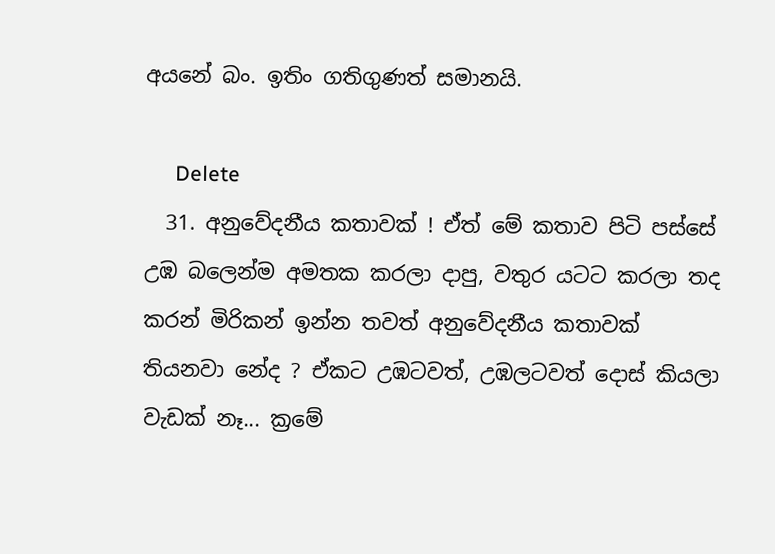අයනේ බං. ඉතිං ගතිගුණත් සමානයි.

      Delete
  31. අනුවේදනීය කතාවක් ! ඒත් මේ කතාව පිටි පස්සේ උඹ බලෙන්ම අමතක කරලා දාපු, වතුර යටට කරලා තද කරන් මිරිකන් ඉන්න තවත් අනුවේදනීය කතාවක් තියනවා නේද ? ඒකට උඹටවත්, උඹලටවත් දොස් කියලා වැඩක් නෑ... ක්‍රමේ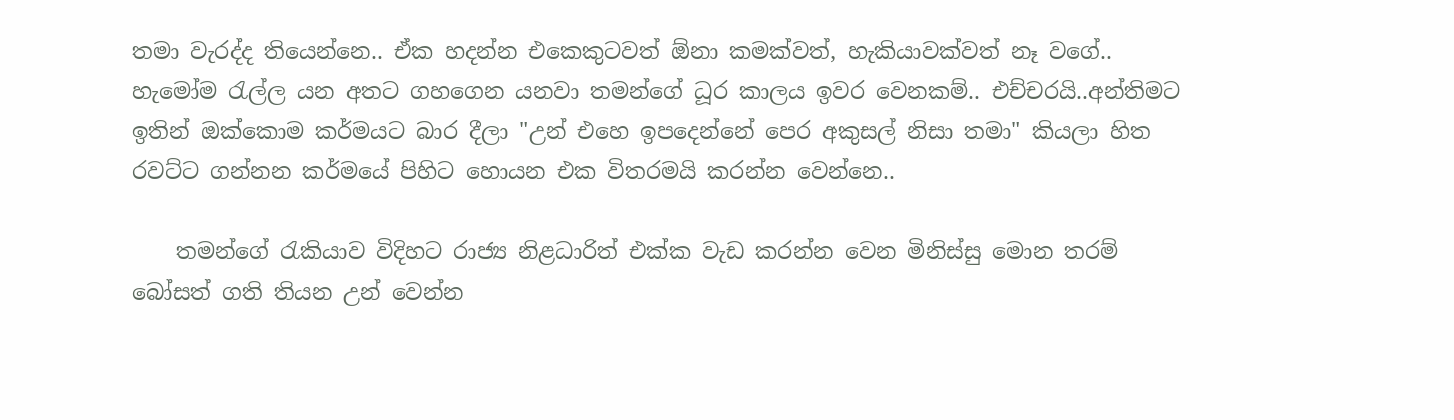තමා වැරද්ද තියෙන්නෙ.. ඒක හදන්න එකෙකුටවත් ඕනා කමක්වත්, හැකියාවක්වත් නෑ වගේ.. හැමෝම ‍රැල්ල යන අතට ගහගෙන යනවා තමන්ගේ ධූර කාලය ඉවර වෙනකම්.. එච්චරයි..අන්තිමට ඉතින් ඔක්කොම කර්මයට බාර දීලා "උන් එහෙ ඉපදෙන්නේ පෙර අකුසල් නිසා තමා" කියලා හිත රවට්ට ගන්නන කර්මයේ පිහිට හොයන එක විතරමයි කරන්න වෙන්නෙ..

    තමන්ගේ ‍රැකියාව විදිහට රාජ්‍ය නිළධාරිත් එක්ක වැඩ කරන්න වෙන මිනිස්සු මොන තරම් බෝසත් ගති තියන උන් වෙන්න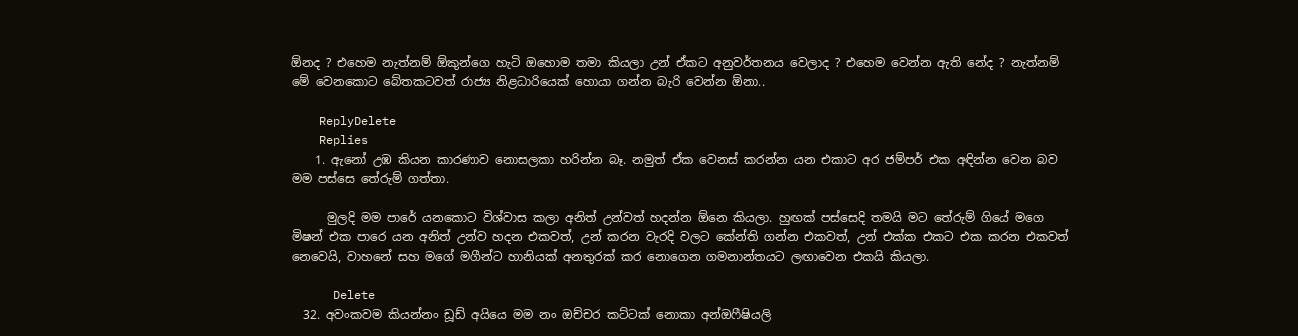ඕනද ? එහෙම නැත්නම් ඕකුන්ගෙ හැටි ඔහොම තමා කියලා උන් ඒකට අනුවර්තනය වෙලාද ? එහෙම වෙන්න ඇති නේද ? නැත්නම් මේ වෙනකොට බේතකටවත් රාජ්‍ය නිළධාරියෙක් හොයා ගන්න බැරි වෙන්න ඕනා..

    ReplyDelete
    Replies
    1. ඇනෝ උඹ කියන කාරණාව නොසලකා හරින්න බෑ. නමුත් ඒක වෙනස් කරන්න යන එකාට අර ජම්පර් එක අඳින්න වෙන බව මම පස්සෙ තේරුම් ගත්තා.

      මුලදි මම පාරේ යනකොට විශ්වාස කලා අනිත් උන්වත් හදන්න ඕනෙ කියලා. හුඟක් පස්සෙදි තමයි මට තේරුම් ගියේ මගෙ මිෂන් එක පාරෙ යන අනිත් උන්ව හදන එකවත්, උන් කරන වැරදි වලට කේන්ති ගන්න එකවත්, උන් එක්ක එකට එක කරන එකවත් නෙවෙයි, වාහනේ සහ මගේ මගීන්ට හානියක් අනතුරක් කර නොගෙන ගමනාන්තයට ලඟාවෙන එකයි කියලා.

      Delete
  32. අවංකවම කියන්නං ඩූඩ් අයියෙ මම නං ඔච්චර කට්ටක් නොකා අන්ඔෆීෂියලි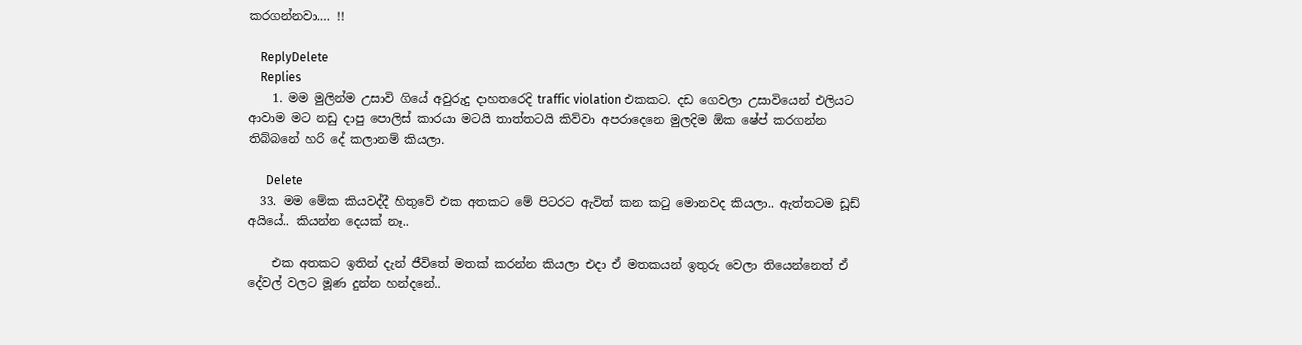කරගන්නවා.… !!

    ReplyDelete
    Replies
    1. මම මුලින්ම උසාවි ගියේ අවුරුදු දාහතරෙදි traffic violation එකකට. දඩ ගෙවලා උසාවියෙන් එලියට ආවාම මට නඩු දාපු පොලිස් කාරයා මටයි තාත්තටයි කිව්වා අපරාදෙනෙ මුලදිම ඕක ෂේප් කරගන්න තිබ්බනේ හරි දේ කලානම් කියලා.

      Delete
  33. මම මේක කියවද්දී හිතුවේ එක අතකට මේ පිටරට ඇවිත් කන කටු මොනවද කියලා.. ඇත්තටම ඩූඩ් අයියේ.. කියන්න දෙයක් නෑ..

    එක අතකට ඉතින් දැන් ජීවිතේ මතක් කරන්න කියලා එදා ඒ මතකයන් ඉතුරු වෙලා තියෙන්නෙත් ඒ දේවල් වලට මූණ දුන්න හන්දනේ..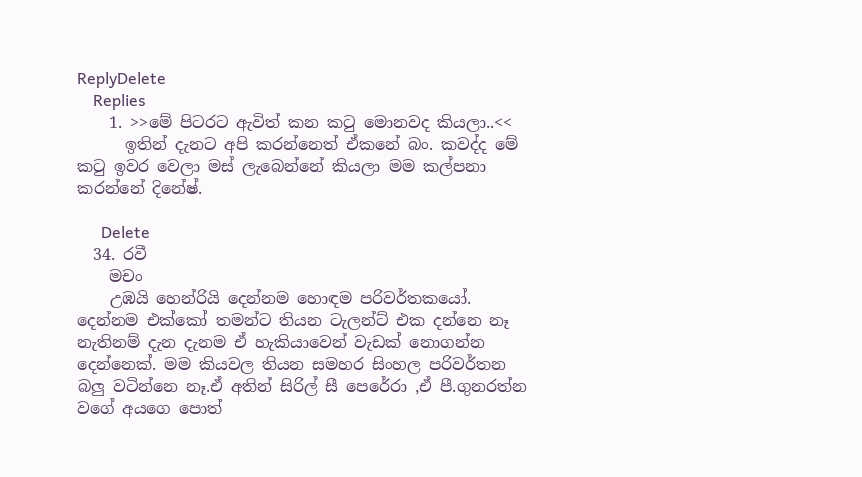ReplyDelete
    Replies
    1. >>මේ පිටරට ඇවිත් කන කටු මොනවද කියලා..<<
      ඉතින් දැනට අපි කරන්නෙත් ඒකනේ බං. කවද්ද මේ ක‍ටු ඉවර වෙලා මස් ලැබෙන්නේ කියලා මම කල්පනා කරන්නේ දිනේෂ්.

      Delete
  34. රවී
    මචං
    උඹයි හෙන්රියි දෙන්නම හොඳම පරිවර්තකයෝ. දෙන්නම එක්කෝ තමන්ට තියන ටැලන්ට් එක දන්නෙ නෑ නැතිනම් දැන දැනම ඒ හැකියාවෙන් වැඩක් නොගන්න දෙන්නෙක්. මම කියවල තියන සමහර සිංහල පරිවර්තන බලු වටින්නෙ නෑ.ඒ අතින් සිරිල් සී පෙරේරා ,ඒ පී.ගුනරත්න වගේ අයගෙ පොත්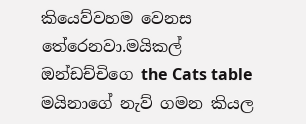කියෙව්වහම වෙනස තේරෙනවා.මයිකල් ඔන්ඩච්චිගෙ the Cats table මයිනාගේ නැව් ගමන කියල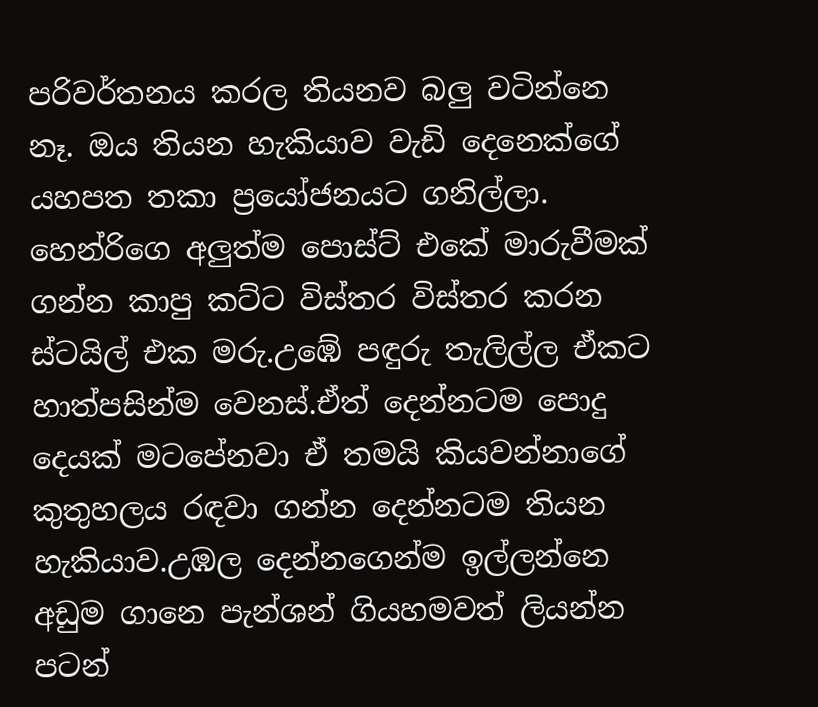පරිවර්තනය කරල තියනව බලු වටින්නෙ නෑ. ඔය තියන හැකියාව වැඩි දෙනෙක්ගේ යහපත තකා ප්‍රයෝජනයට ගනිල්ලා. හෙන්රිගෙ අලුත්ම පොස්ට් එකේ මාරුවීමක් ගන්න කාපු කට්ට විස්තර විස්තර කරන ස්ටයිල් එක මරු.උඹේ පඳුරු තැලිල්ල ඒකට හාත්පසින්ම වෙනස්.ඒත් දෙන්නටම පොදු දෙයක් මටපේනවා ඒ තමයි කියවන්නාගේ කුතුහලය රඳවා ගන්න දෙන්නටම තියන හැකියාව.උඹල දෙන්නගෙන්ම ඉල්ලන්නෙ අඩුම ගානෙ පැන්ශන් ගියහමවත් ලියන්න පටන්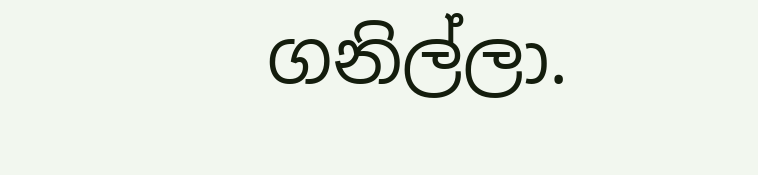ගනිල්ලා.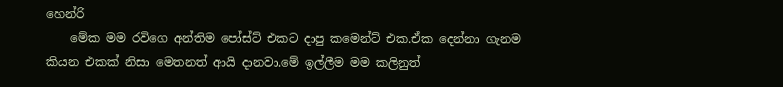හෙන්රි
    මේක මම රවිගෙ අන්තිම පෝස්ට් එකට දාපු කමෙන්ට් එක.ඒක දෙන්නා ගැනම කියන එකක් නිසා මෙතනත් ආයි දානවා.මේ ඉල්ලීම මම කලිනුත්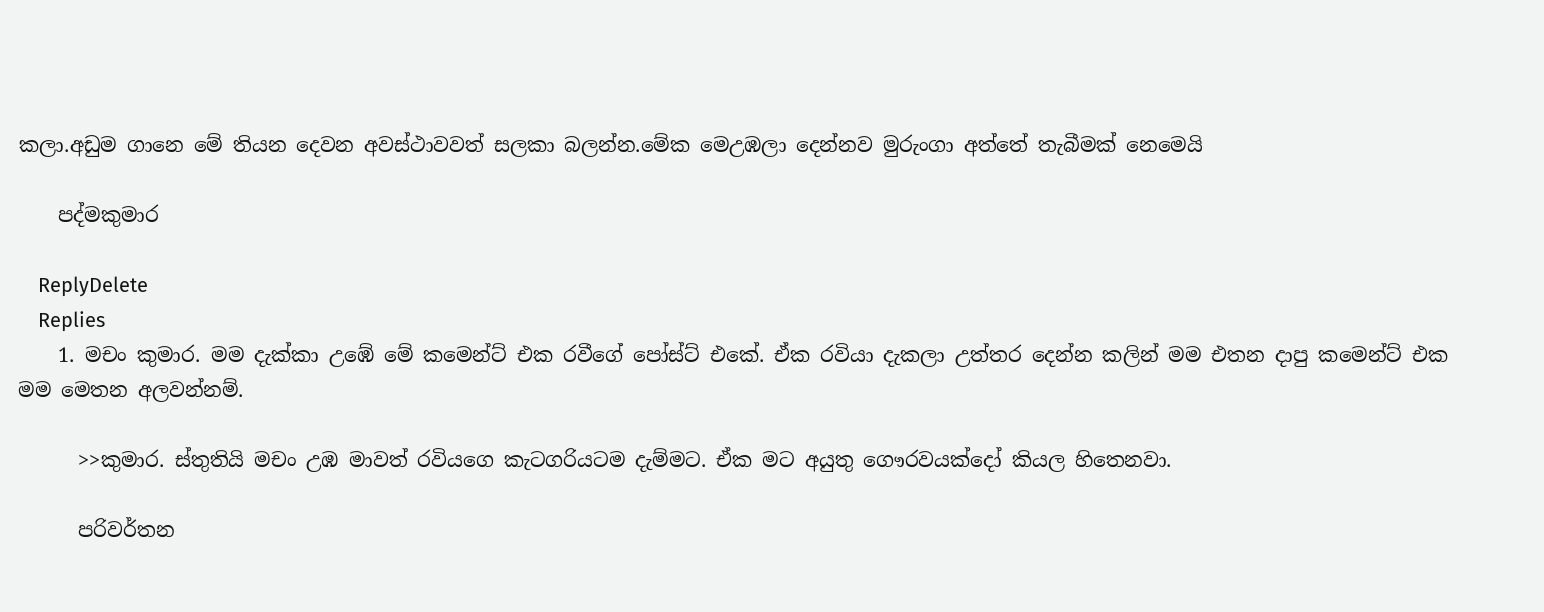කලා.අඩුම ගානෙ මේ තියන දෙවන අවස්ථාවවත් සලකා බලන්න.මේක මෙඋඹලා දෙන්නව මුරුංගා අත්තේ තැබීමක් නෙමෙයි

    පද්මකුමාර

    ReplyDelete
    Replies
    1. මචං කුමාර. මම දැක්කා උඹේ මේ කමෙන්ට් එක රවීගේ පෝස්ට් එකේ. ඒක රවියා දැකලා උත්තර දෙන්න කලින් මම එතන දාපු කමෙන්ට් එක මම මෙතන අලවන්නම්.

      >>කුමාර. ස්තුතියි මචං උඹ මාවත් රවියගෙ කැටගරියටම දැම්මට. ඒක මට අයුතු ගෞරවයක්දෝ කියල හිතෙනවා.

      පරිවර්තන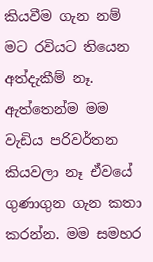කියවීම ගැන නම් මට රවියට තියෙන අත්දැකීම් නෑ. ඇත්තෙන්ම මම වැඩිය පරිවර්තන කියවලා නෑ ඒවයේ ගුණාගුන ගැන කතා කරන්න. මම සමහර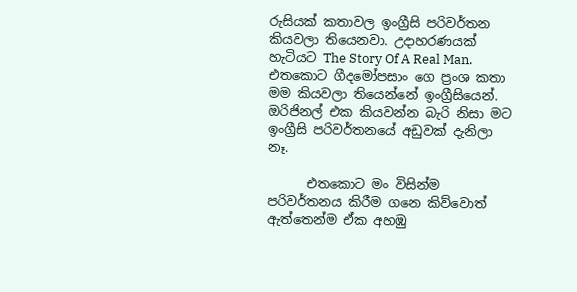රුසියක් කතාවල ඉංග්‍රීසි පරිවර්තන කියවලා තියෙනවා. උදාහරණයක් හැටියට The Story Of A Real Man. එතකොට ගීදමෝපසාං ගෙ ප්‍රංශ කතා මම කියවලා තියෙන්නේ ඉංග්‍රීසියෙන්. ඔරිජිනල් එක කියවන්න බැරි නිසා මට ඉංග්‍රීසි පරිවර්තනයේ අඩුවක් දැනිලා නෑ.

      එතකොට මං විසින්ම පරිවර්තනය කිරීම ගනෙ කිව්වොත් ඇත්තෙන්ම ඒක අහඹු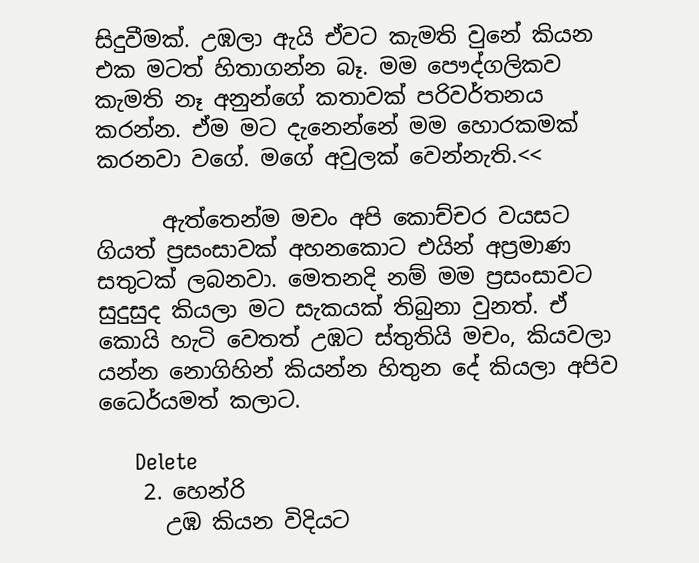සිදුවීමක්. උඹලා ඇයි ඒවට කැමති වුනේ කියන එක මටත් හිතාගන්න බෑ. මම පෞද්ගලිකව කැමති නෑ අනුන්ගේ කතාවක් පරිවර්තනය කරන්න. ඒම මට දැනෙන්නේ මම හොරකමක් කරනවා වගේ. මගේ අවුලක් වෙන්නැති.<<

      ඇත්තෙන්ම මචං අපි කොච්චර වයසට ගියත් ප්‍රසංසාවක් අහනකොට එයින් අප්‍රමාණ සතුටක් ලබනවා. මෙතනදි නම් මම ප්‍රසංසාවට සුදුසුද කියලා මට සැකයක් තිබුනා වුනත්. ඒ කොයි හැටි වෙතත් උඹට ස්තුතියි මචං, කියවලා යන්න නොගිහින් කියන්න හිතුන දේ කියලා අපිව ධෛර්යමත් කලාට.

      Delete
    2. හෙන්රි
      උඹ කියන විදියට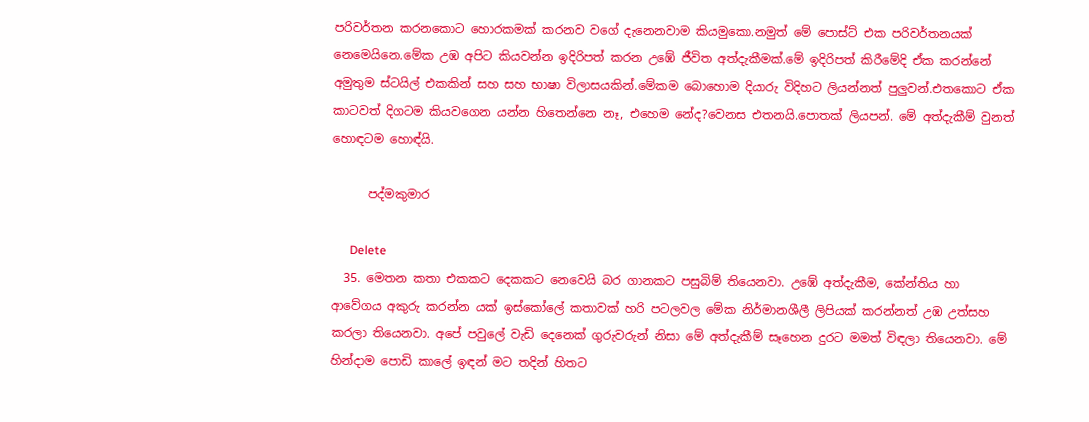පරිවර්තන කරනකොට හොරකමක් කරනව වගේ දැනෙනවාම කියමුකො.නමුත් මේ පොස්ට් එක පරිවර්තනයක් නෙමෙයිනෙ.මේක උඹ අපිට කියවන්න ඉදිරිපත් කරන උඹේ ජීවිත අත්දැකීමක්.මේ ඉදිරිපත් කිරීමේදි ඒක කරන්නේ අමුතුම ස්ටයිල් එකකින් සහ සහ භාෂා විලාසයකින්.මේකම බොහොම දියාරු විදිහට ලියන්නත් පුලුවන්.එතකොට ඒක කාටවත් දිගටම කියවගෙන යන්න හිතෙන්නෙ නෑ, එහෙම නේද?වෙනස එතනයි.පොතක් ලියපන්. මේ අත්දැකීම් වුනත් හොඳටම හොඳ්යි.

      පද්මකුමාර

      Delete
  35. මෙතන කතා එකකට දෙකකට නෙවෙයි බර ගානකට පසුබිම් තියෙනවා. උඹේ අත්දැකීම, කේන්තිය හා ආවේගය අකුරු කරන්න යක් ඉස්කෝලේ කතාවක් හරි පටලවල මේක නිර්මානශීලී ලිපියක් කරන්නත් උඹ උත්සහ කරලා තියෙනවා. අපේ පවුලේ වැඩි දෙනෙක් ගුරුවරුන් නිසා මේ අත්දැකීම් සෑහෙන දුරට මමත් විඳලා තියෙනවා. මේ හින්දාම පොඩි කාලේ ඉඳන් මට තදින් හිතට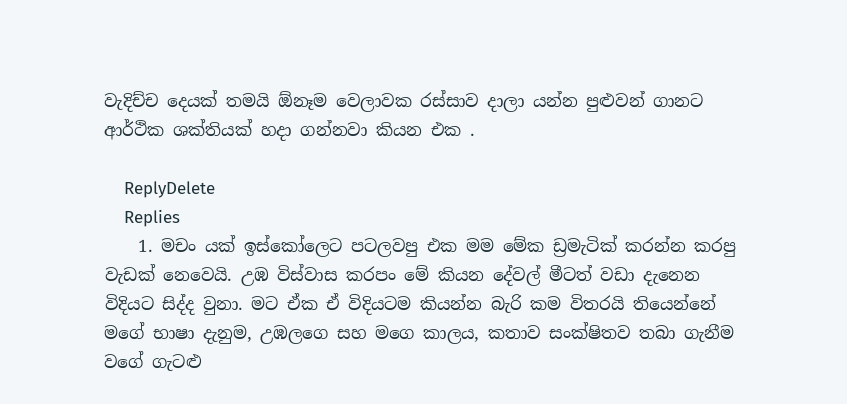වැදිච්ච දෙයක් තමයි ඕනෑම වෙලාවක රස්සාව දාලා යන්න පුළුවන් ගානට ආර්ථික ශක්තියක් හදා ගන්නවා කියන එක .

    ReplyDelete
    Replies
    1. මචං යක් ඉස්කෝලෙට පටලවපු එක මම මේක ඩ්‍රමැටික් කරන්න කරපු වැඩක් නෙවෙයි. උඹ විස්වාස කරපං මේ කියන දේවල් මීටත් වඩා දැනෙන විදියට සිද්ද වුනා. මට ඒක ඒ විදියටම කියන්න බැරි කම විතරයි තියෙන්නේ මගේ භාෂා දැනුම, උඹලගෙ සහ මගෙ කාලය, කතාව සංක්ෂිතව තබා ගැනීම වගේ ගැටළු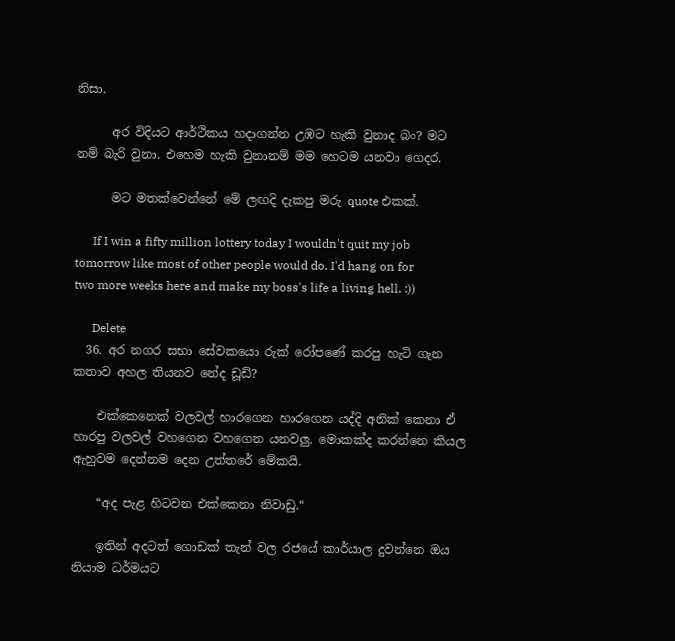නිසා.

      අර විදියට ආර්ථිකය හදාගන්න උඹට හැකි වුනාද බං? මට නම් බැරි වුනා. එහෙම හැකි වුනානම් මම හෙටම යනවා ගෙදර.

      මට මතක්වෙන්නේ මේ ලඟදි දැකපු මරු quote එකක්.

      If I win a fifty million lottery today I wouldn't quit my job tomorrow like most of other people would do. I'd hang on for two more weeks here and make my boss's life a living hell. :))

      Delete
  36. අර නගර සභා සේවකයො රුක් රෝපණේ කරපු හැටි ගැන කතාව අහල තියනව නේද ඩූඩ්?

    එක්කෙනෙක් වලවල් හාරගෙන හාරගෙන යද්දි අනික් කෙනා ඒ හාරපු වලවල් වහගෙන වහගෙන යනවලු. මොකක්ද කරන්නෙ කියල ඇහුවම දෙන්නම දෙන උත්තරේ මේකයි.

    “අද පැළ හිටවන එක්කෙනා නිවාඩු.“

    ඉතින් අදටත් ගොඩක් තැන් වල රජයේ කාර්යාල දුවන්නෙ ඔය නියාම ධර්මයට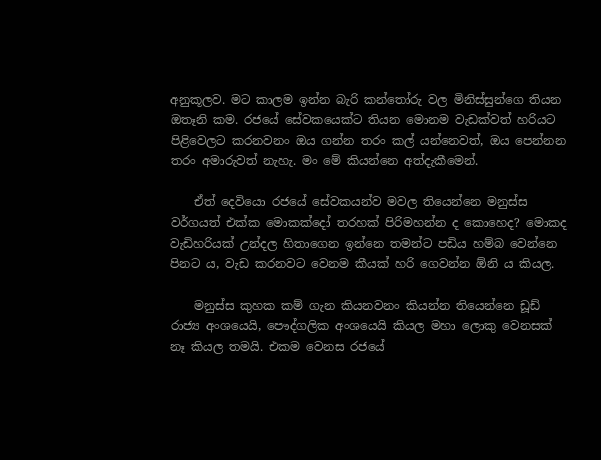අනුකූලව. මට කාලම ඉන්න බැරි කන්තෝරු වල මිනිස්සුන්ගෙ තියන ඔතෑනි කම. රජයේ සේවකයෙක්ට තියන මොනම වැඩක්වත් හරියට පිළිවෙලට කරනවනං ඔය ගන්න තරං කල් යන්නෙවත්, ඔය පෙන්නන තරං අමාරුවත් නැහැ. මං මේ කියන්නෙ අත්දැකීමෙන්.

    ඒත් දෙවියො රජයේ සේවකයන්ව මවල තියෙන්නෙ මනුස්ස වර්ගයත් එක්ක මොකක්දෝ තරහක් පිරිමහන්න ද කොහෙද? මොකද වැඩිහරියක් උන්දල හිතාගෙන ඉන්නෙ තමන්ට පඩිය හම්බ වෙන්නෙ පිනට ය, වැඩ කරනවට වෙනම කීයක් හරි ගෙවන්න ඕනි ය කියල.

    මනුස්ස කුහක කම් ගැන කියනවනං කියන්න තියෙන්නෙ ඩූඩ් රාජ්‍ය අංශයෙයි, පෞද්ගලික අංශයෙයි කියල මහා ලොකු වෙනසක් නෑ කියල තමයි. එකම වෙනස රජයේ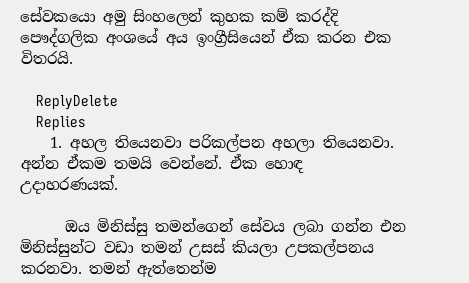සේවකයො අමු සිංහලෙන් කුහක කම් කරද්දි පෞද්ගලික අංශයේ අය ඉංග්‍රීසියෙන් ඒක කරන එක විතරයි.

    ReplyDelete
    Replies
    1. අහල තියෙනවා පරිකල්පන අහලා තියෙනවා. අන්න ඒකම තමයි වෙන්නේ. ඒක හොඳ උදාහරණයක්.

      ඔය මිනිස්සු තමන්ගෙන් සේවය ලබා ගන්න එන මිනිස්සුන්ට වඩා තමන් උසස් කියලා උපකල්පනය කරනවා. තමන් ඇත්තෙන්ම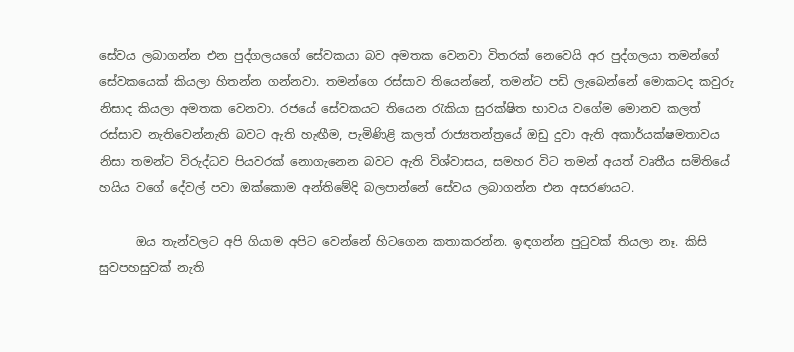සේවය ලබාගන්න එන පුද්ගලයගේ සේවකයා බව අමතක වෙනවා විතරක් නෙවෙයි අර පුද්ගලයා තමන්ගේ සේවකයෙක් කියලා හිතන්න ගන්නවා. තමන්ගෙ රස්සාව තියෙන්නේ, තමන්ට පඩි ලැබෙන්නේ මොකටද කවුරු නිසාද කියලා අමතක වෙනවා. රජයේ සේවකයට තියෙන ‍රැකියා සුරක්ෂිත භාවය වගේම මොනව කලත් රස්සාව නැතිවෙන්නැති බවට ඇති හැඟීම, පැමිණිළි කලත් රාජ්‍යතන්ත්‍රයේ ඔඩු දුවා ඇති අකාර්යක්ෂමතාවය නිසා තමන්ට විරුද්ධව පියවරක් නොගැනෙන බවට ඇති විශ්වාසය, සමහර විට තමන් අයත් වෘතීය සමිතියේ හයිය වගේ දේවල් පවා ඔක්කොම අන්තිමේදි බලපාන්නේ සේවය ලබාගන්න එන අසරණයට.

      ඔය තැන්වලට අපි ගියාම අපිට වෙන්නේ හිටගෙන කතාකරන්න. ඉඳගන්න පු‍ටුවක් තියලා නෑ. කිසි සුවපහසුවක් නැති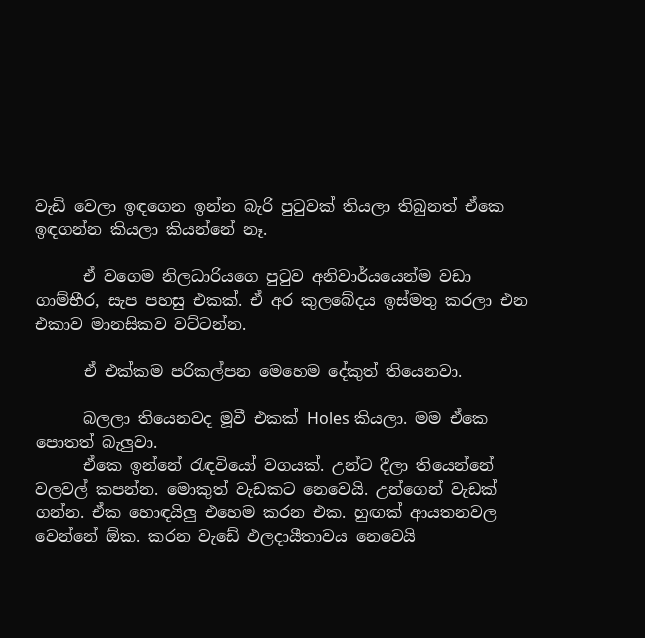වැඩි වෙලා ඉඳගෙන ඉන්න බැරි පු‍ටුවක් තියලා තිබුනත් ඒකෙ ඉඳගන්න කියලා කියන්නේ නෑ.

      ඒ වගෙම නිලධාරියගෙ පු‍ටුව අනිවාර්යයෙන්ම වඩා ගාම්භීර, සැප පහසු එකක්. ඒ අර කුලබේදය ඉස්මතු කරලා එන එකාව මානසිකව වට්ටන්න.

      ඒ එක්කම පරිකල්පන මෙහෙම දේකුත් තියෙනවා.

      බලලා තියෙනවද මූවී එකක් Holes කියලා. මම ඒකෙ පොතත් බැලුවා.
      ඒකෙ ඉන්නේ ‍රැඳවියෝ වගයක්. උන්ට දීලා තියෙන්නේ වලවල් කපන්න. මොකුත් වැඩකට නෙවෙයි. උන්ගෙන් වැඩක් ගන්න. ඒක හොඳයිලු එහෙම කරන එක. හුඟක් ආයතනවල වෙන්නේ ඕක. කරන වැඩේ ඵලදායීතාවය නෙවෙයි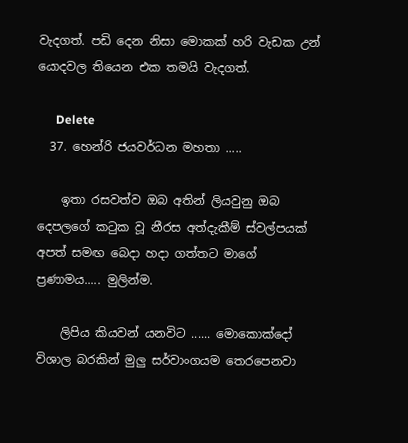වැදගත්. පඩි දෙන නිසා මොකක් හරි වැඩක උන් යොදවල තියෙන එක තමයි වැදගත්.

      Delete
  37. හෙන්රි ජයවර්ධන මහතා .....

    ඉතා රසවත්ව ඔබ අතින් ලියවුනු ඔබ දෙපලගේ කටුක වූ නීරස අත්දැකීම් ස්වල්පයක් අපත් සමඟ බෙදා හදා ගත්තට මාගේ ප්‍රණාමය..... මුලින්ම.

    ලිපිය කියවන් යනවිට ...... මොකොක්දෝ විශාල බරකින් මුලු සර්වාංගයම තෙරපෙනවා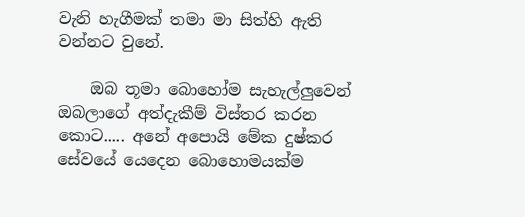වැනි හැගීමක් තමා මා සිත්හි ඇති වන්නට වුනේ.

    ඔබ තූමා බොහෝම සැහැල්ලුවෙන් ඔබලාගේ අත්දැකීම් විස්තර කරන කොට..... අනේ අපොයි මේක දුෂ්කර සේවයේ යෙදෙන බොහොමයක්ම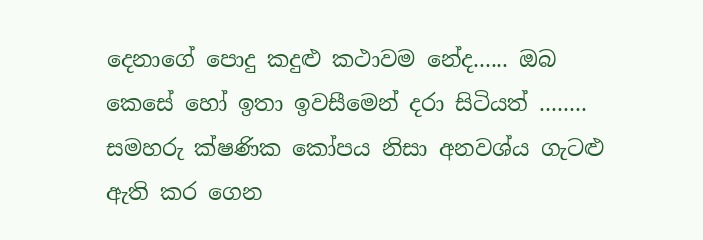දෙනාගේ පොදු කදුළු කථාවම නේද...... ඔබ කෙසේ හෝ ඉතා ඉවසීමෙන් දරා සිටියත් ........ සමහරු ක්ෂණික කෝපය නිසා අනවශ්ය ගැටළු ඇති කර ගෙන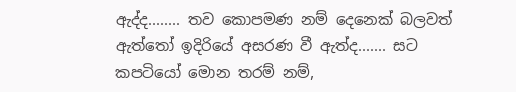ඇද්ද........ තව කොපමණ නම් දෙනෙක් බලවත් ඇත්තෝ ඉදිරියේ අසරණ වී ඇත්ද....... සට කපටියෝ මොන තරම් නම්,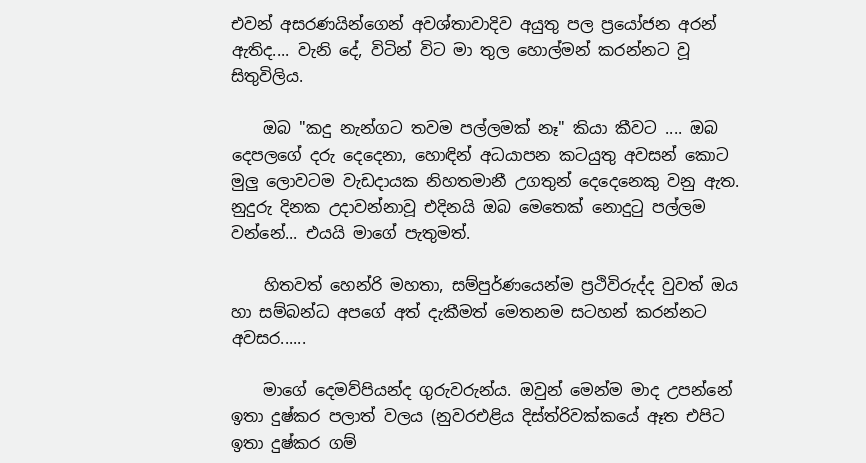එවන් අසරණයින්ගෙන් අවශ්තාවාදිව අයුතු පල ප්‍රයෝජන අරන් ඇතිද.... වැනි දේ, විටින් විට මා තුල හොල්මන් කරන්නට වූ සිතුවිලිය.

    ඔබ "කදු නැන්ගට තවම පල්ලමක් නෑ" කියා කීවට .... ඔබ දෙපලගේ දරු දෙදෙනා, හොඳින් අධයාපන කටයුතු අවසන් කොට මුලු ලොවටම වැඩදායක නිහතමානී උගතුන් දෙදෙනෙකු වනු ඇත. නුදුරු දිනක උදාවන්නාවූ එදිනයි ඔබ මෙතෙක් නොදුටු පල්ලම වන්නේ... එයයි මාගේ පැතුමත්.

    හිතවත් හෙන්රි මහතා, සම්පුර්ණයෙන්ම ප්‍රථිවිරුද්ද වුවත් ඔය හා සම්බන්ධ අපගේ අත් දැකීමත් මෙතනම සටහන් කරන්නට අවසර......

    මාගේ දෙමව්පියන්ද ගුරුවරුන්ය. ඔවුන් මෙන්ම මාද උපන්නේ ඉතා දුෂ්කර පලාත් වලය (නුවරඑළිය දිස්ත්රිවක්කයේ ඈත එපිට ඉතා දුෂ්කර ගම්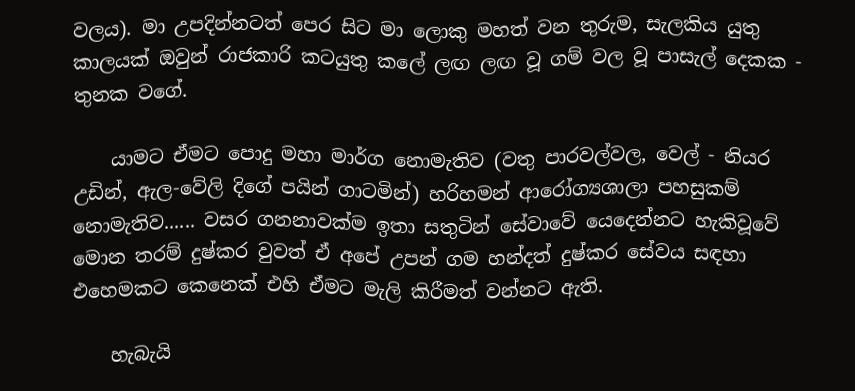වලය). මා උපදින්නටත් පෙර සිට මා ලොකු මහත් වන තුරුම, සැලකිය යුතු කාලයක් ඔවුන් රාජකාරි කටයුතු කලේ ලඟ ලඟ වූ ගම් වල වූ පාසැල් දෙකක - තුනක වගේ.

    යාමට ඒමට පොදු මහා මාර්ග නොමැතිව (වතු පාරවල්වල, වෙල් - නියර උඩින්, ඇල-වේලි දිගේ පයින් ගාටමින්) හරිහමන් ආරෝග්‍යශාලා පහසුකම් නොමැතිව...... වසර ගනනාවක්ම ඉතා සතුටින් සේවාවේ යෙදෙන්නට හැකිවූවේ මොන තරම් දුෂ්කර වුවත් ඒ අපේ උපන් ගම හන්දත් දුෂ්කර සේවය සඳහා එහෙමකට කෙනෙක් එහි ඒමට මැලි කිරීමත් වන්නට ඇති.

    හැබැයි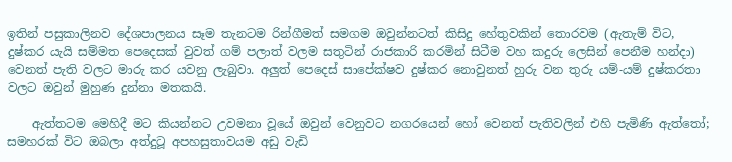ඉතින් පසුකාලිනව දේශපාලනය සෑම තැනටම රින්ගීමත් සමගම ඔවුන්නටත් කිසිදු හේතුවකින් තොරවම (ඇතැම් විට, දුෂ්කර යැයි සම්මත පෙදෙසක් වුවත් ගම් පලාත් වලම සතුටින් රාජකාරි කරමින් සිටීම වහ කදුරු ලෙසින් පෙනීම හන්දා) වෙනත් පැති වලට මාරු කර යවනු ලැබුවා. අලුත් පෙදෙස් සාපේක්ෂව දුෂ්කර නොවුනත් හුරු වන තුරු යම්-යම් දුෂ්කරතා වලට ඔවුන් මුහුණ දුන්නා මතකයි.

    ඇත්තටම මෙහිදී මට කියන්නට උවමනා වූයේ ඔවුන් වෙනුවට නගරයෙන් හෝ වෙනත් පැතිවලින් එහි පැමිණි ඇත්තෝ; සමහරක් විට ඔබලා අත්දුටූ අපහසුතාවයම අඩු වැඩි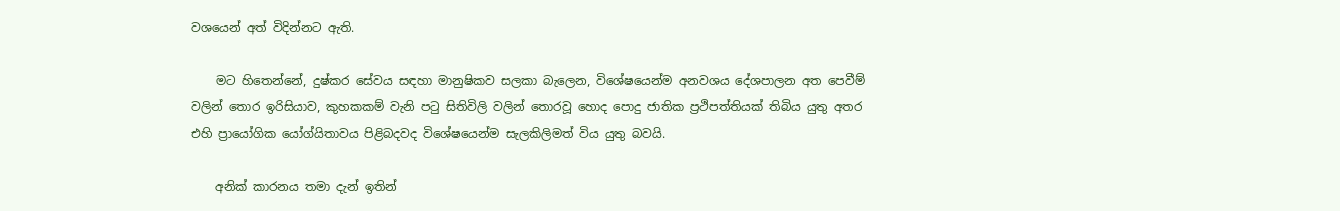වශයෙන් අත් විදින්නට ඇති.

    මට හිතෙන්නේ, දුෂ්කර සේවය සඳහා මානුෂිකව සලකා බැලෙන, විශේෂයෙන්ම අනවශය දේශපාලන අත පෙවීම් වලින් තොර ඉරිසියාව, කුහකකම් වැනි පටු සිතිවිලි වලින් තොරවූ හොද පොදු ජාතික ප්‍රථිපත්තියක් තිබිය යුතු අතර එහි ප්‍රායෝගික යෝග්යිතාවය පිළිබදවද විශේෂයෙන්ම සැලකිලිමත් විය යුතු බවයි.

    අනික් කාරනය තමා දැන් ඉතින්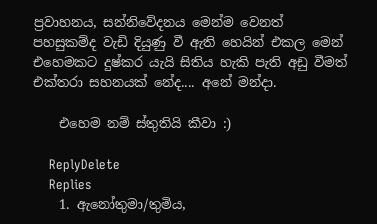ප්‍රවාහනය, සන්නිවේදනය මෙන්ම වෙනත් පහසුකම්ද වැඩි දියුණු වී ඇති හෙයින් එකල මෙන් එහෙමකට දුෂ්කර යැයි සිතිය හැකි පැති අඩු වීමත් එක්තරා සහනයක් නේද.... අනේ මන්දා.

    එහෙම නම් ස්තුතියි කීවා :)

    ReplyDelete
    Replies
    1. ඇනෝතුමා/තුමිය,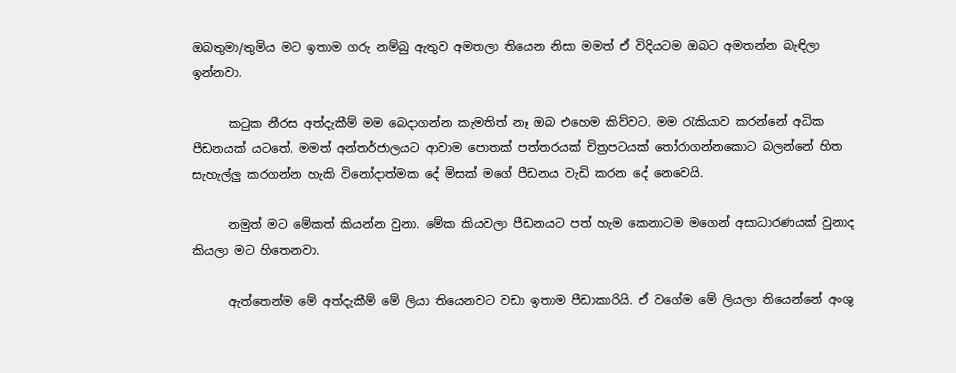ඔබතුමා/තුමිය මට ඉතාම ගරු නම්බු ඇතුව අමතලා තියෙන නිසා මමත් ඒ විදියටම ඔබට අමතන්න බැඳිලා ඉන්නවා.

      ක‍ටුක නීරස අත්දැකීම් මම බෙදාගන්න කැමතිත් නෑ ඔබ එහෙම කිව්වට. මම ‍රැකියාව කරන්නේ අධික පීඩනයක් යටතේ. මමත් අන්තර්ජාලයට ආවාම පොතක් පත්තරයක් චිත්‍රපටයක් ‍තෝරාගන්නකොට බලන්නේ හිත සැහැල්ලු කරගන්න හැකි විනෝදාත්මක දේ මිසක් මගේ පීඩනය වැඩි කරන දේ නෙවෙයි.

      නමුත් මට මේකත් කියන්න වුනා. මේක කියවලා පීඩනයට පත් හැම කෙනාටම මගෙන් අසාධාරණයක් වුනාද කියලා මට හිතෙනවා.

      ඇත්තෙන්ම මේ අත්දැකීම් මේ ලියා තියෙනවට වඩා ඉතාම පීඩාකාරියි. ඒ වගේම මේ ලියලා තියෙන්නේ අංශු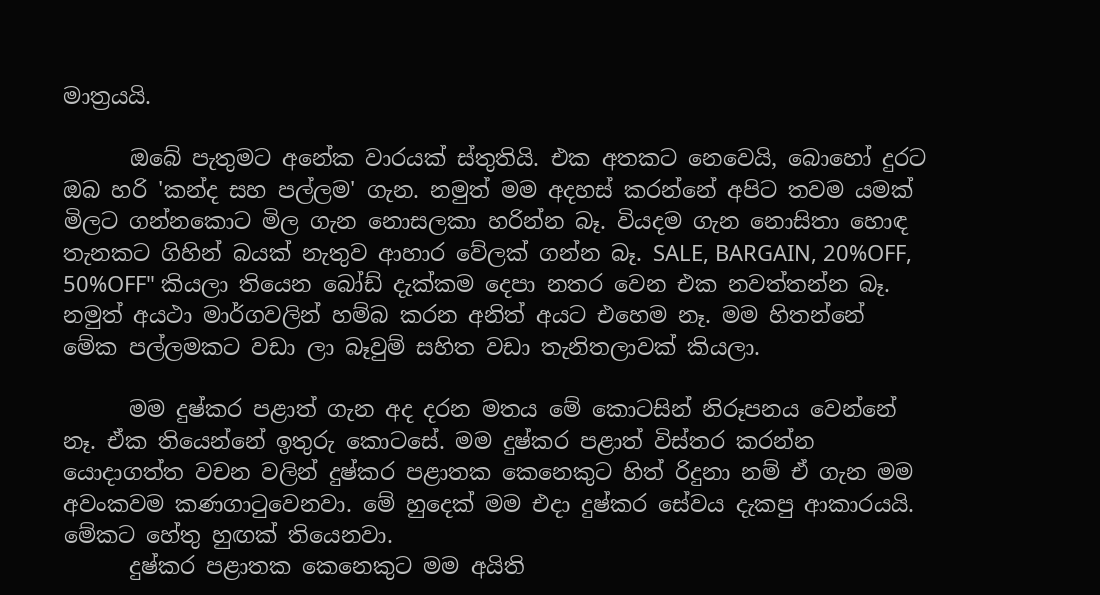මාත්‍රයයි.

      ඔබේ පැතුමට අනේක වාරයක් ස්තුතියි. එක අතකට නෙවෙයි, බොහෝ දුරට ඔබ හරි 'කන්ද සහ පල්ලම' ගැන. නමුත් මම අදහස් කරන්නේ අපිට තවම යමක් මිලට ගන්නකොට මිල ගැන නොසලකා හරින්න බෑ. වියදම ගැන නොසිතා හොඳ තැනකට ගිහින් බයක් නැතුව ආහාර වේලක් ගන්න බෑ. SALE, BARGAIN, 20%OFF, 50%OFF" කියලා තියෙන බෝඩ් දැක්කම දෙපා නතර වෙන එක නවත්තන්න බෑ. නමුත් අයථා මාර්ගවලින් හම්බ කරන අනිත් අයට එහෙම නෑ. මම හිතන්නේ මේක පල්ලමකට වඩා ලා බෑවුම් සහිත වඩා තැනිතලාවක් කියලා.

      මම දුෂ්කර පළාත් ගැන අද දරන මතය මේ කොටසින් නිරූපනය වෙන්නේ නෑ. ඒක තියෙන්නේ ඉතුරු කොටසේ. මම දුෂ්කර පළාත් විස්තර කරන්න යොදාගත්ත වචන වලින් දුෂ්කර පළාතක කෙනෙකුට හිත් රිදුනා නම් ඒ ගැන මම අවංකවම කණගා‍ටුවෙනවා. මේ හුදෙක් මම එදා දුෂ්කර සේවය දැකපු ආකාරයයි. මේකට හේතු හුඟක් තියෙනවා.
      දුෂ්කර පළාතක කෙනෙකුට මම අයිති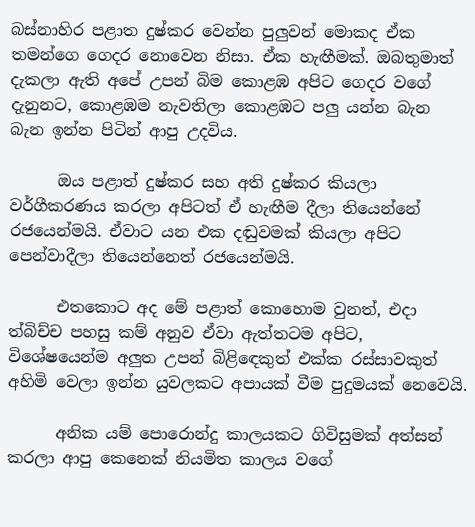බස්නාහිර පළාත දුෂ්කර වෙන්න පුලුවන් මොකද ඒක තමන්ගෙ ගෙදර නොවෙන නිසා. ඒක හැඟීමක්. ඔබතුමාත් දැකලා ඇති අපේ උපන් බිම කොළඹ අපිට ගෙදර වගේ දැනුනට, කොළඹම නැවතිලා කොළඹට පලු යන්න බැන බැන ඉන්න පිටින් ආපු උදවිය.

      ඔය පළාත් දුෂ්කර සහ අති දුෂ්කර කියලා වර්ගීකරණය කරලා අපිටත් ඒ හැඟීම දීලා තියෙන්නේ රජයෙන්මයි. ඒවාට යන එක දඬුවමක් කියලා අපිට පෙන්වාදීලා තියෙන්නෙත් රජයෙන්මයි.

      එතකොට අද මේ පළාත් කොහොම වුනත්, එදා ත්බිච්ච පහසු කම් අනුව ඒවා ඇත්තටම අපිට, විශේෂයෙන්ම අලුත උපන් බිළි‍ඳෙකුත් එක්ක රස්සාවකුත් අහිමි වෙලා ඉන්න යුවලකට අපායක් වීම පුදුමයක් නෙවෙයි.

      අනික යම් පොරොන්දු කාලයකට ගිවිසුමක් අත්සන් කරලා ආපු කෙනෙක් නියමිත කාලය වගේ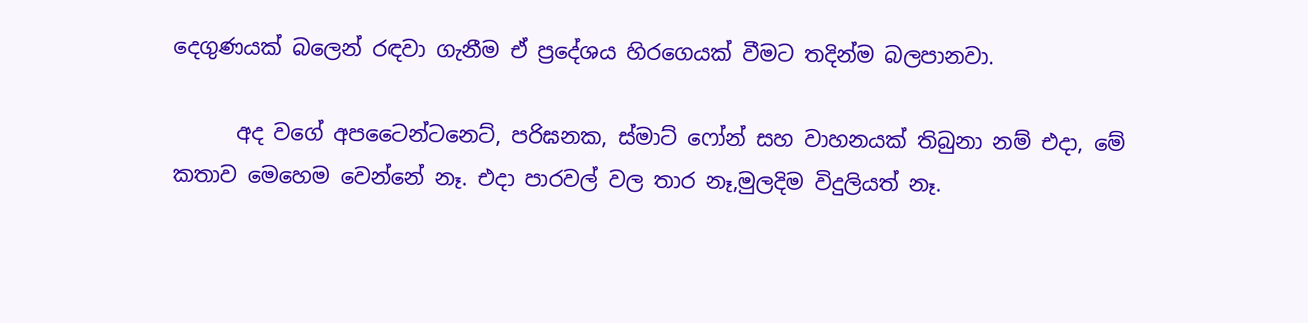දෙගුණයක් බලෙන් රඳවා ගැනීම ඒ ප්‍රදේශය හිරගෙයක් වීමට තදින්ම බලපානවා.

      අද වගේ අපටෛන්ටනෙට්, පරිඝනක, ස්මාට් ෆෝන් සහ වාහනයක් තිබුනා නම් එදා, මේ කතාව මෙහෙම වෙන්නේ නෑ. එදා පාරවල් වල තාර නෑ,මුලදිම විදුලියත් නෑ.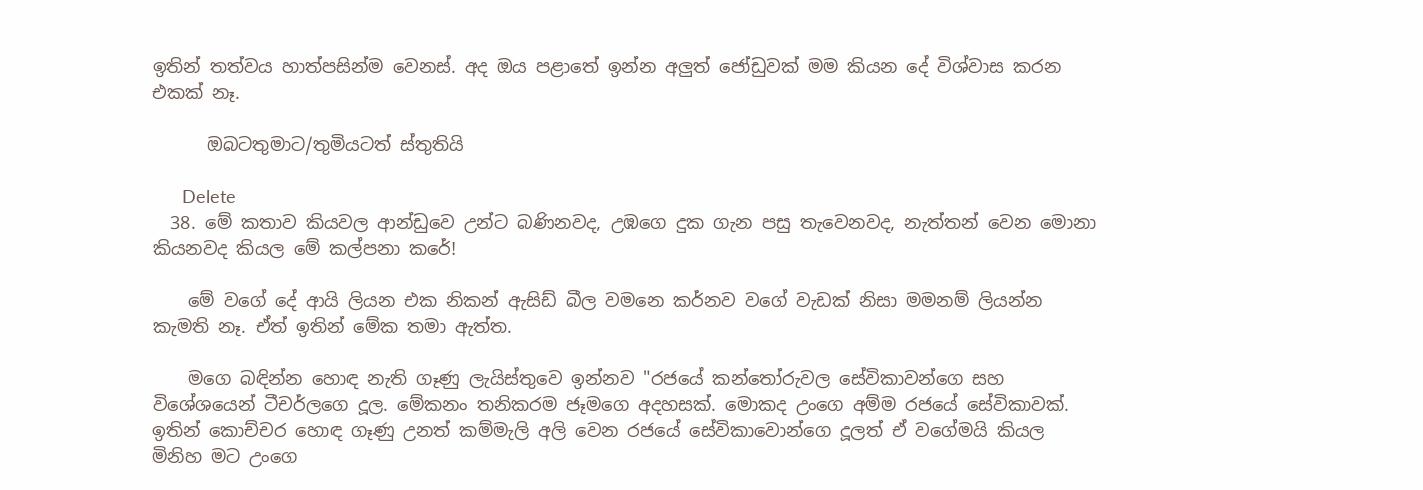ඉතින් තත්වය හාත්පසින්ම වෙනස්. අද ඔය පළාතේ ඉන්න අලුත් ජෝඩුවක් මම කියන දේ විශ්වාස කරන එකක් නෑ.

      ඔබටතුමාට/තුමියටත් ස්තුතියි

      Delete
  38. මේ කතාව කියවල ආන්ඩුවෙ උන්ට බණිනවද, උඹගෙ දුක ගැන පසු තැවෙනවද, නැත්තන් වෙන මොනා කියනවද කියල මේ කල්පනා කරේ!

    මේ වගේ දේ ආයි ලියන එක නිකන් ඇසිඩ් බීල වමනෙ කර්නව වගේ වැඩක් නිසා මමනම් ලියන්න කැමති නෑ. ඒත් ඉතින් මේක තමා ඇත්ත.

    මගෙ බඳින්න හොඳ නැති ගෑණු ලැයිස්තුවෙ ඉන්නව "රජයේ කන්තෝරුවල සේවිකාවන්ගෙ සහ විශේශයෙන් ටීචර්ලගෙ දූල. මේකනං තනිකරම ජෑමගෙ අදහසක්. මොකද උංගෙ අම්ම රජයේ සේවිකාවක්. ඉතින් කොච්චර හොඳ ගෑණු උනත් කම්මැලි අලි වෙන රජයේ සේවිකාවොන්ගෙ දූලත් ඒ වගේමයි කියල මිනිහ මට උංගෙ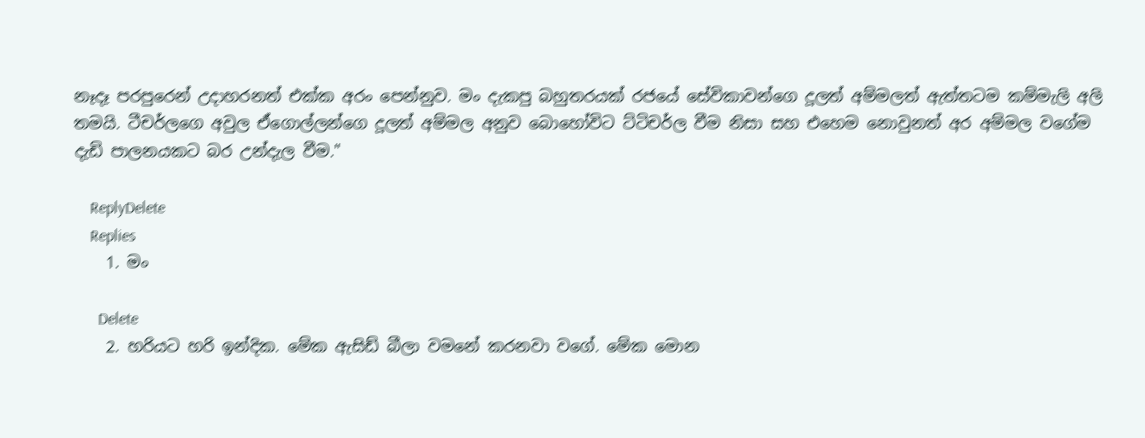නෑදෑ පරපුරෙන් උදාහරනත් එක්ක අරං පෙන්නුව. මං දැකපු බහුතරයක් රජයේ සේවිකාවන්ගෙ දූලත් අම්මලත් ඇත්තටම කම්මැලි අලි තමයි. ටීචර්ලගෙ අවුල ඒගොල්ලන්ගෙ දූලත් අම්මල අනුව බොහෝවිට ට්ටිචර්ල වීම නිසා සහ එහෙම නොවුනත් අර අම්මල වගේම දැඩි පාලනයකට බර උන්දැල වීම."

    ReplyDelete
    Replies
    1. මං

      Delete
    2. හරියට හරි ඉන්දික. මේක ඇසිඩ් බීලා වමනේ කරනවා වගේ. මේක මොන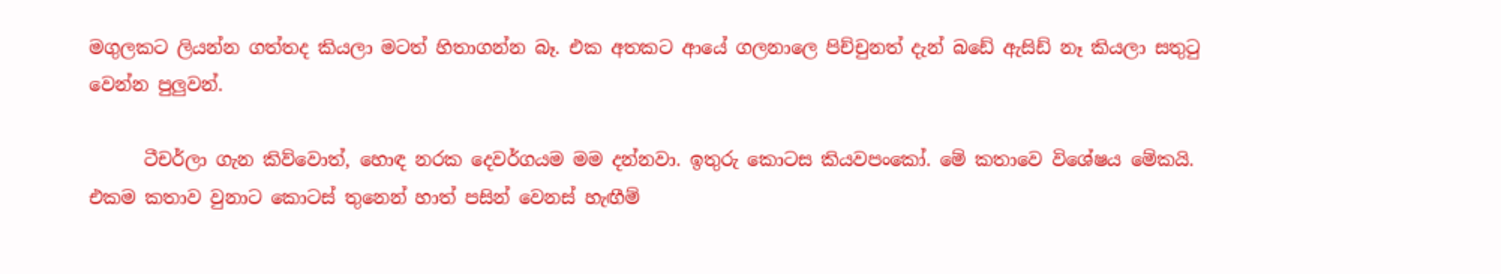මගුලකට ලියන්න ගත්තද කියලා මටත් හිතාගන්න බෑ. එක අතකට ආයේ ගලනාලෙ පිච්චුනත් දැන් බඩේ ඇසිඩ් නෑ කියලා සතු‍ටු වෙන්න පුලුවන්.

      ටීචර්ලා ගැන කිව්වොත්, හොඳ නරක දෙවර්ගයම මම දන්නවා. ඉතුරු කොටස කියවපංකෝ. මේ කතාවෙ විශේෂය මේකයි. එකම කතාව වුනාට කොටස් තුනෙන් හාත් පසින් වෙනස් හැඟීම්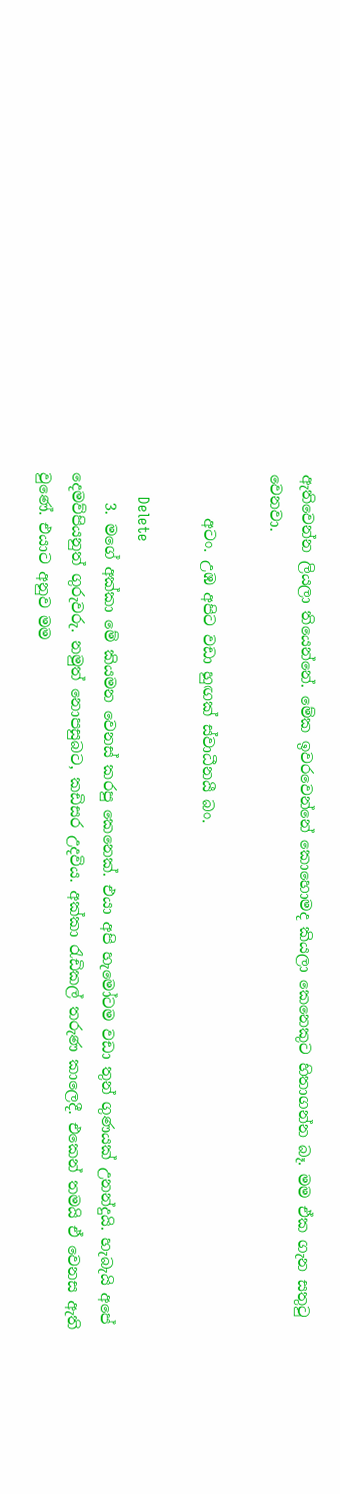ඇතිවෙන්න ලියලා තියෙන්නේ. මේක ඉවරවෙන්නේ කොහොමද කියලා කෙනෙකුට හිතාගන්න බෑ. මම ඒක ගැන සතු‍ටු වෙනවා.

      අටං. උඹ අපිට වඩා හුඟක් ස්වාධීනයී බං.

      Delete
    3. මගේ අක්කා මේ කියමන වෙනස් කරපු කෙනෙක්. එයා අපි හැමෝටම වඩා තුන් ගුණයක් උනන්දුයි. හැබැයි අපේ දෙමව්පියනුත් ගුරුවරු. නමුත් නොපසුබට, කඩිසර උදවිය. අක්කා රැඩිකල් තරුණ කාලෙදී. එකෙන් තමයි ඒ වෙනස ඇති වුණේ. එයාට අනුව මම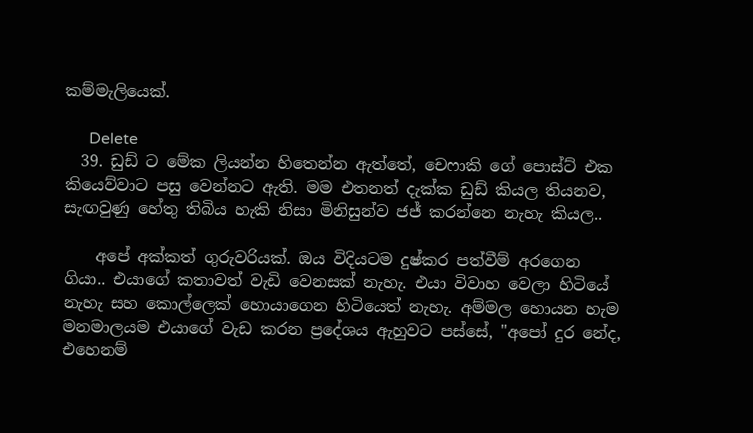කම්මැලියෙක්.

      Delete
  39. ඩුඩ් ට මේක ලියන්න හිතෙන්න ඇත්තේ, චෙෆාකි ගේ පොස්ට් එක කියෙව්වාට පසු වෙන්නට ඇති. මම එතනත් දැක්ක ඩුඩ් කියල තියනව, සැඟවුණු හේතු තිබිය හැකි නිසා මිනිසුන්ව ජජ් කරන්නෙ නැහැ කියල..

    අපේ අක්කත් ගුරුවරියක්. ඔය විදියටම දුෂ්කර පත්වීම් අරගෙන ගියා.. එයාගේ කතාවත් වැඩි වෙනසක් නැහැ. එයා විවාහ වෙලා හිටියේ නැහැ සහ කොල්ලෙක් හොයාගෙන හිටියෙත් නැහැ. අම්මල හොයන හැම මනමාලයම එයාගේ වැඩ කරන ප්‍රදේශය ඇහුවට පස්සේ, "අපෝ දුර නේද, එහෙනම්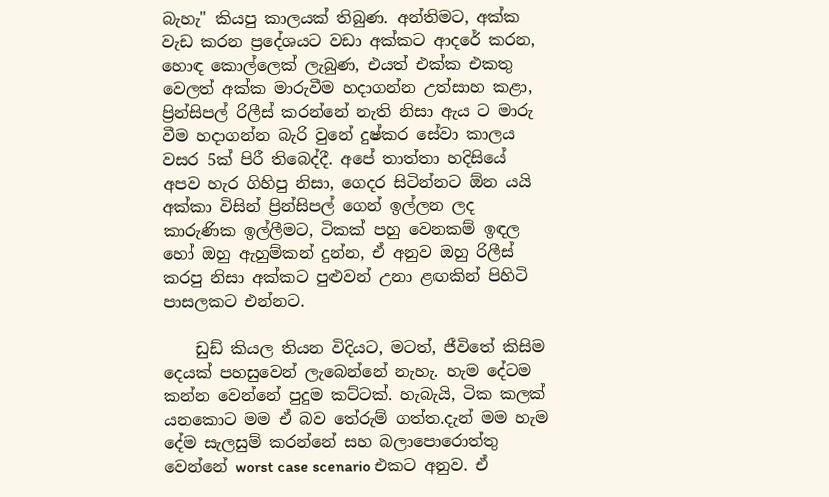බැහැ" කියපු කාලයක් තිබුණ. අන්තිමට, අක්ක වැඩ කරන ප්‍රදේශයට වඩා අක්කට ආදරේ කරන, හොඳ කොල්ලෙක් ලැබුණ, එයත් එක්ක එකතු වෙලත් අක්ක මාරුවීම හදාගන්න උත්සාහ කළා, ප්‍රින්සිපල් රිලීස් කරන්නේ නැති නිසා ඇය ට මාරු වීම හදාගන්න බැරි වුනේ දුෂ්කර සේවා කාලය වසර 5ක් පිරී තිබෙද්දී. අපේ තාත්තා හදිසියේ අපව හැර ගිහිපු නිසා, ගෙදර සිටින්නට ඕන යයි අක්කා විසින් ප්‍රින්සිපල් ගෙන් ඉල්ලන ලද කාරුණික ඉල්ලීමට, ටිකක් පහු වෙනකම් ඉඳල හෝ ඔහු ඇහුම්කන් දුන්න, ඒ අනුව ඔහු රිලීස් කරපු නිසා අක්කට පුළුවන් උනා ළඟකින් පිහිටි පාසලකට එන්නට.

    ඩුඩ් කියල තියන විදියට, මටත්, ජීවිතේ කිසිම දෙයක් පහසුවෙන් ලැබෙන්නේ නැහැ. හැම දේටම කන්න වෙන්නේ පුදුම කට්ටක්. හැබැයි, ටික කලක් යනකොට මම ඒ බව තේරුම් ගත්ත.දැන් මම හැම දේම සැලසුම් කරන්නේ සහ බලාපොරොත්තු වෙන්නේ worst case scenario එකට අනුව. ඒ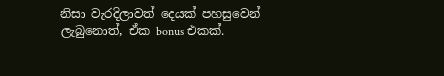නිසා වැරදිලාවත් දෙයක් පහසුවෙන් ලැබුනොත්, ඒක bonus එකක්.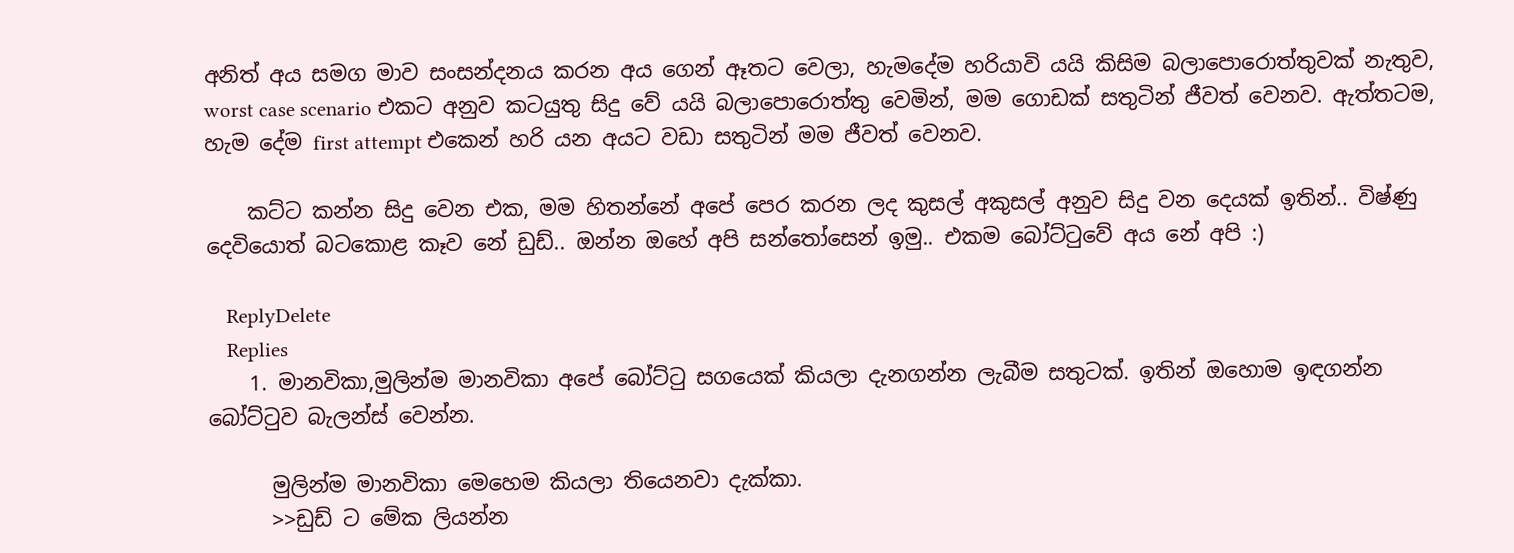අනිත් අය සමග මාව සංසන්දනය කරන අය ගෙන් ඈතට වෙලා, හැමදේම හරියාවි යයි කිසිම බලාපොරොත්තුවක් නැතුව, worst case scenario එකට අනුව කටයුතු සිදු වේ යයි බලාපොරොත්තු වෙමින්, මම ගොඩක් සතුටින් ජීවත් වෙනව. ඇත්තටම, හැම දේම first attempt එකෙන් හරි යන අයට වඩා සතුටින් මම ජීවත් වෙනව.

    කට්ට කන්න සිදු වෙන එක, මම හිතන්නේ අපේ පෙර කරන ලද කුසල් අකුසල් අනුව සිදු වන දෙයක් ඉතින්.. විෂ්ණු දෙවියොත් බටකොළ කෑව නේ ඩුඩ්.. ඔන්න ඔහේ අපි සන්තෝසෙන් ඉමු.. එකම බෝට්ටුවේ අය නේ අපි :)

    ReplyDelete
    Replies
    1. මානවිකා,මුලින්ම මානවිකා අපේ බෝට්‍ටු සගයෙක් කියලා දැනගන්න ලැබීම සතුටක්. ඉතින් ඔහොම ඉඳගන්න බෝට්‍ටුව බැලන්ස් වෙන්න.

      මුලින්ම මානවිකා මෙහෙම කියලා තියෙනවා දැක්කා.
      >>ඩුඩ් ට මේක ලියන්න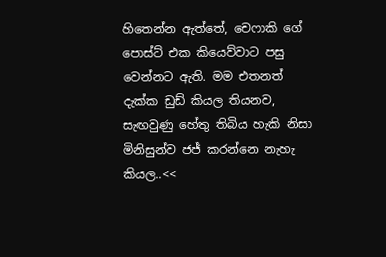හිතෙන්න ඇත්තේ, චෙෆාකි ගේ පොස්ට් එක කියෙව්වාට පසු වෙන්නට ඇති. මම එතනත් දැක්ක ඩුඩ් කියල තියනව, සැඟවුණු හේතු තිබිය හැකි නිසා මිනිසුන්ව ජජ් කරන්නෙ නැහැ කියල..<<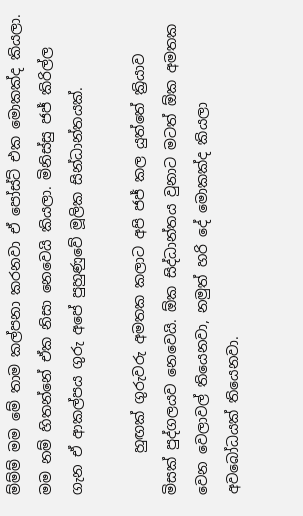ම්ම්ම් මම මේ තාම කල්පනා කරනවා ඒ පෝස්ට් එක මොකක්ද කියලා. මම නම් හිතන්නේ ඒක නිසා නෙවෙයි කියලා. මිනිස්සු ජජ් කිරිල්ල ගැන ඒ ආකල්පය ගුරු අපේ පුහුණුවේ මූලික සින්ධාන්තයක්.

      හුඟක් ගුරුවරු අමතක කලාට අපි ජජ් කල යුත්තේ ක්‍රියාව මිසක් පුද්ගලයව නෙවෙයි. ඕක සිද්ධාන්තය වුනාට මටත් ඕක අමතක වෙන වෙලාවල් තියෙනවා, නමුත් හරි දේ මොකක්ද කියලා අවබෝධයක් තියෙනවා.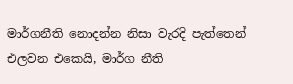මාර්ගනීති නොදන්න නිසා වැරදි පැත්තෙන් එලවන එකෙයි, මාර්ග නීති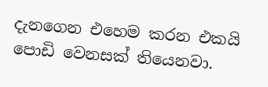දැනගෙන එහෙම කරන එකයි පොඩි වෙනසක් තියෙනවා.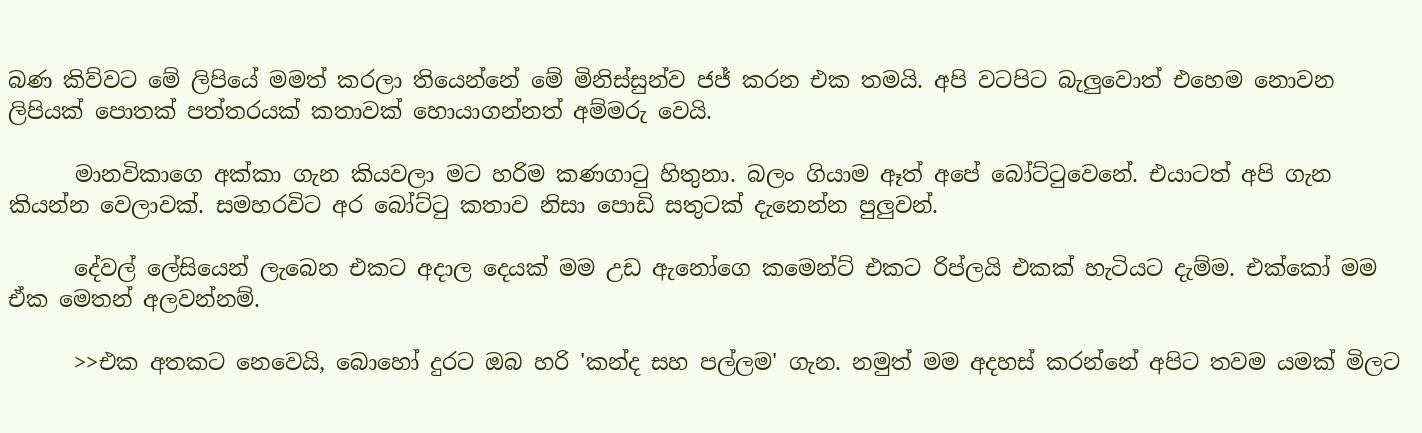බණ කිව්වට මේ ලිපියේ මමත් කරලා තියෙන්නේ මේ මිනිස්සුන්ව ජජ් කරන එක තමයි. අපි වටපිට බැලුවොත් එහෙම නොවන ලිපියක් පොතක් පත්තරයක් කතාවක් හොයාගන්නත් අම්මරු වෙයි.

      මානවිකාගෙ අක්කා ගැන කියවලා මට හරිම කණගා‍ටු හිතුනා. බලං ගියාම ඈත් අපේ බෝට්‍ටුවෙනේ. එයාටත් අපි ගැන කියන්න වෙලාවක්. සමහරවිට අර බෝට්‍ටු කතාව නිසා පොඩි සතුටක් දැනෙන්න පුලුවන්.

      දේවල් ලේසියෙන් ලැබෙන එකට අදාල දෙයක් මම උඩ ඇනෝගෙ කමෙන්ට් එකට රිප්ලයි එකක් හැටියට දැම්ම. එක්කෝ මම ඒක මෙතන් අලවන්නම්.

      >>එක අතකට නෙවෙයි, බොහෝ දුරට ඔබ හරි 'කන්ද සහ පල්ලම' ගැන. නමුත් මම අදහස් කරන්නේ අපිට තවම යමක් මිලට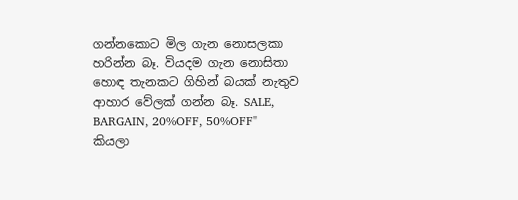ගන්නකොට මිල ගැන නොසලකා හරින්න බෑ. වියදම ගැන නොසිතා හොඳ තැනකට ගිහින් බයක් නැතුව ආහාර වේලක් ගන්න බෑ. SALE, BARGAIN, 20%OFF, 50%OFF" කියලා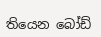තියෙන බෝඩ්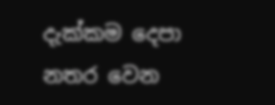දැක්කම දෙපා නතර වෙන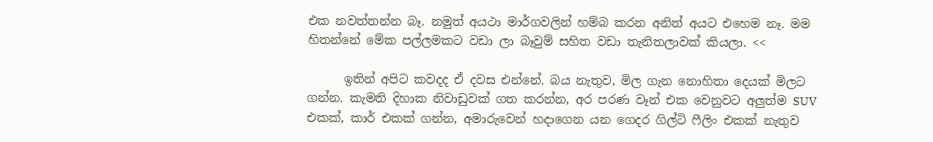එක නවත්තන්න බෑ. නමුත් අයථා මාර්ගවලින් හම්බ කරන අනිත් අයට එහෙම නෑ. මම හිතන්නේ මේක පල්ලමකට වඩා ලා බෑවුම් සහිත වඩා තැනිතලාවක් කියලා. <<

      ඉතින් අපිට කවදද ඒ දවස එන්නේ. බය නැතුව, මිල ගැන නොහිතා දෙයක් මිලට ගන්න. කැමති දිහාක නිවාඩුවක් ගත කරන්න, අර පරණ වෑන් එක වෙනුවට අලුත්ම SUV එකක්, කාර් එකක් ගන්න, අමාරුවෙන් හදාගෙන යන ගෙදර ගිල්ටි ෆීලිං එකක් නැතුව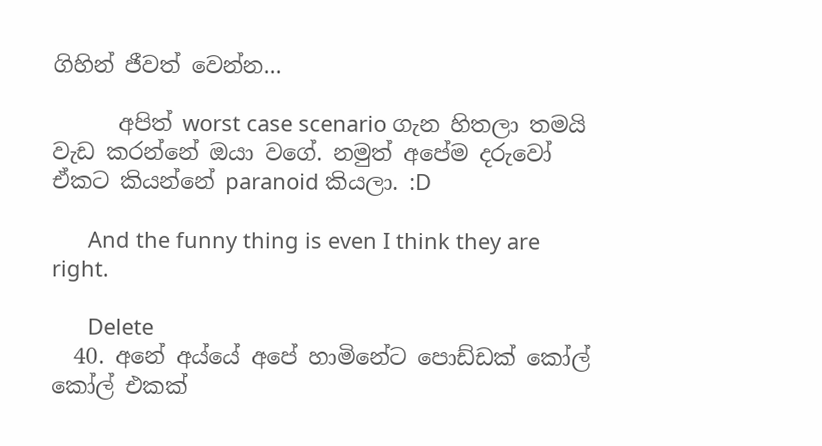ගිහින් ජීවත් වෙන්න...

      අපිත් worst case scenario ගැන හිතලා තමයි වැඩ කරන්නේ ඔයා වගේ. නමුත් අපේම දරුවෝ ඒකට කියන්නේ paranoid කියලා. :D

      And the funny thing is even I think they are right.

      Delete
  40. අනේ අය්යේ අපේ හාමිනේට පොඩ්ඩක් කෝල් කෝල් එකක්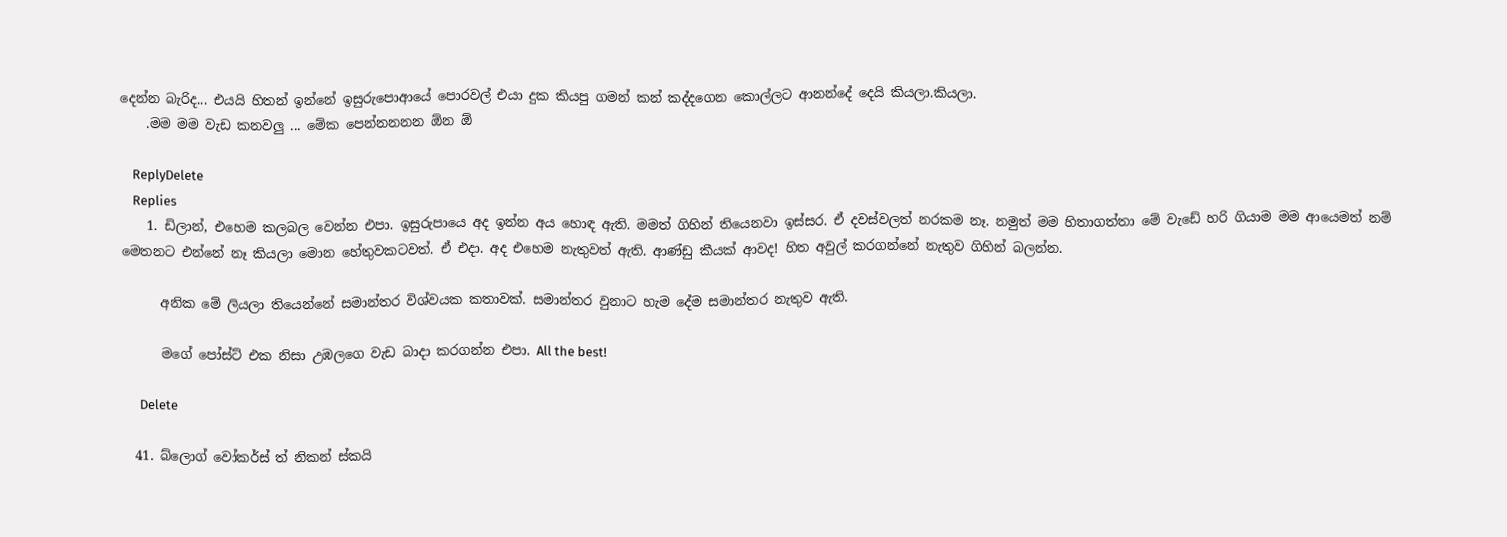දෙන්න බැරිද... එයයි හිතන් ඉන්නේ ඉසුරුපොආයේ පොරවල් එයා දුක කියපු ගමන් කන් කද්දගෙන කොල්ලට ආනන්දේ දෙයි කියලා.කියලා.
    .මම මම වැඩ කනවලු ... මේක පෙන්නනනන ඕන ඕ

    ReplyDelete
    Replies
    1. ඩිලාන්, එහෙම කලබල වෙන්න එපා. ඉසුරුපායෙ අද ඉන්න අය හොඳ ඇති. මමත් ගිහින් තියෙනවා ඉස්සර. ඒ දවස්වලත් නරකම නෑ. නමුත් මම හිතාගත්තා මේ වැඩේ හරි ගියාම මම ආයෙමත් නම් මෙතනට එන්නේ නෑ කියලා මොන හේතුවකටවත්. ඒ එදා. අද එහෙම නැතුවත් ඇති. ආණ්ඩු කීයක් ආවද! හිත අවුල් කරගන්නේ නැතුව ගිහින් බලන්න.

      අනික මේ ලියලා තියෙන්නේ සමාන්තර විශ්වයක කතාවක්. සමාන්තර වුනාට හැම දේම සමාන්තර නැතුව ඇති.

      මගේ පෝස්ට් එක නිසා උඹලගෙ වැඩ බාදා කරගන්න එපා. All the best!

      Delete

  41. බ්ලොග් වෝකර්ස් ත් නිකන් ස්කයි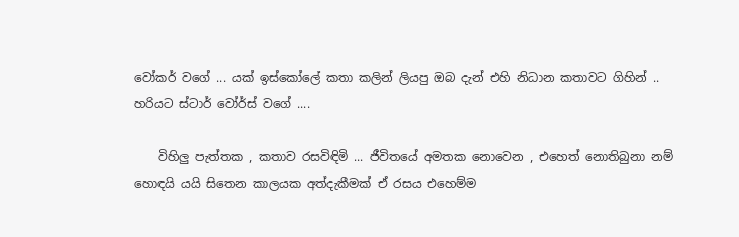වෝකර් වගේ ... යක් ඉස්කෝලේ කතා කලින් ලියපු ඔබ දැන් එහි නිධාන කතාවට ගිහින් .. හරියට ස්ටාර් වෝර්ස් වගේ ....

    විහිලු පැත්තක , කතාව රසවිඳිමි ... ජීවිතයේ අමතක නොවෙන , එහෙත් නොතිබුනා නම් හොඳයි යයි සිතෙන කාලයක අත්දැකීමක් ඒ රසය එහෙම්ම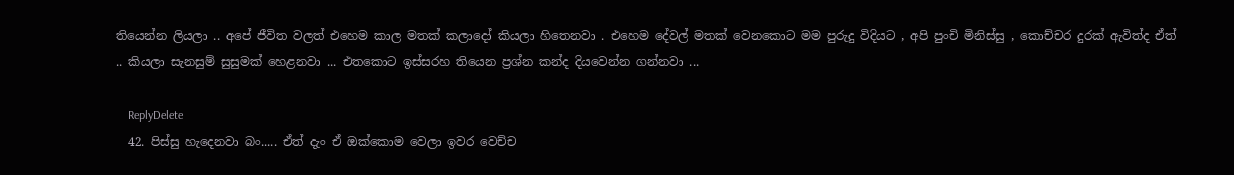තියෙන්න ලියලා .. අපේ ජීවිත වලත් එහෙම කාල මතක් කලාදෝ කියලා හිතෙනවා . එහෙම දේවල් මතක් වෙනකොට මම පුරුදු විදියට , අපි පුංචි මිනිස්සු , කොච්චර දුරක් ඇවිත්ද ඒත් .. කියලා සැනසුම් සුසුමක් හෙළනවා ... එතකොට ඉස්සරහ තියෙන ප්‍රශ්න කන්ද දියවෙන්න ගන්නවා ...

    ReplyDelete
  42. පිස්සු හැදෙනවා බං..... ඒත් දැං ඒ ඔක්කොම වෙලා ඉවර වෙච්ච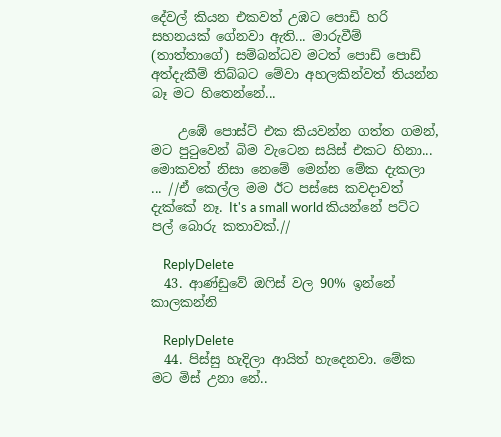දේවල් කියන එකවත් උඹට පොඩි හරි සහනයක් ගේනවා ඇති... මාරුවීම් (තාත්තාගේ) සම්බන්ධව මටත් පොඩි පොඩි අත්දැකීම් තිබ්බට මේවා අහලකින්වත් තියන්න බෑ මට හිතෙන්නේ...

    උඹේ පොස්ට් එක කියවන්න ගත්ත ගමන්, මට පුටුවෙන් බිම වැටෙන සයිස් එකට හිනා... මොකවත් නිසා නෙමේ මෙන්න මේක දැකලා ... //ඒ කෙල්ල මම ඊට පස්සෙ කවදාවත් දැක්කේ නෑ. It's a small world කියන්නේ පට්ට පල් බොරු කතාවක්.//

    ReplyDelete
  43. ආණ්ඩුවේ ඔෆිස් වල 90% ඉන්නේ කාලකන්නි

    ReplyDelete
  44. පිස්සු හැදිලා ආයිත් හැදෙනවා. මේක මට මිස් උනා නේ..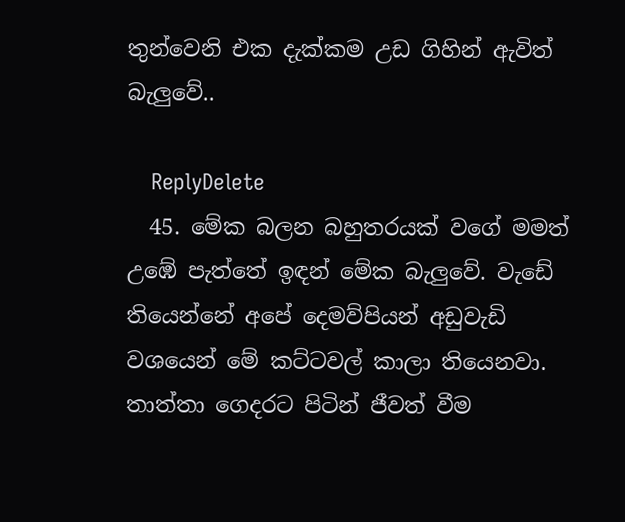තුන්වෙනි එක දැක්කම උඩ ගිහින් ඇවිත් බැලුවේ..

    ReplyDelete
  45. මේක බලන බහුතරයක් වගේ මමත් උඹේ පැත්තේ ඉඳන් මේක බැලුවේ. වැඩේ තියෙන්නේ අපේ දෙමව්පියන් අඩුවැඩි වශයෙන් මේ කට්ටවල් කාලා තියෙනවා. තාත්තා ගෙදරට පිටින් ජීවත් වීම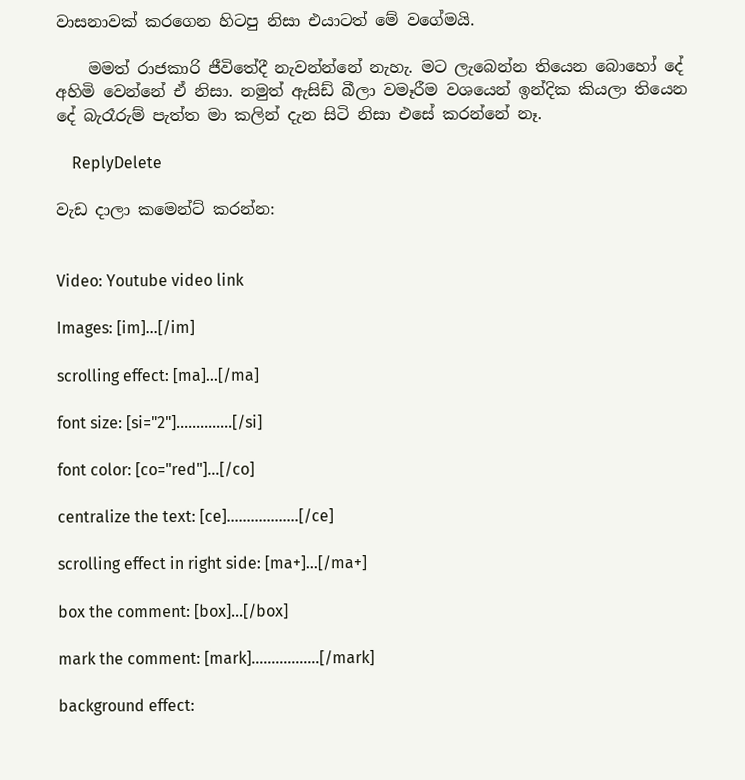වාසනාවක් කරගෙන හිටපු නිසා එයාටත් මේ වගේමයි.

    මමත් රාජකාරි ජීවිතේදී නැවන්න්නේ නැහැ. මට ලැබෙන්න තියෙන බොහෝ දේ අහිමි වෙන්නේ ඒ නිසා. නමුත් ඇසිඩ් බීලා වමෑරීම වශයෙන් ඉන්දික කියලා තියෙන දේ බැරෑරුම් පැත්ත මා කලින් දැන සිටි නිසා එසේ කරන්නේ නෑ.

    ReplyDelete

වැඩ දාලා කමෙන්ට් කරන්න:


Video: Youtube video link

Images: [im]...[/im]

scrolling effect: [ma]...[/ma]

font size: [si="2"]..............[/si]

font color: [co="red"]...[/co]

centralize the text: [ce]..................[/ce]

scrolling effect in right side: [ma+]...[/ma+]

box the comment: [box]...[/box]

mark the comment: [mark].................[/mark]

background effect: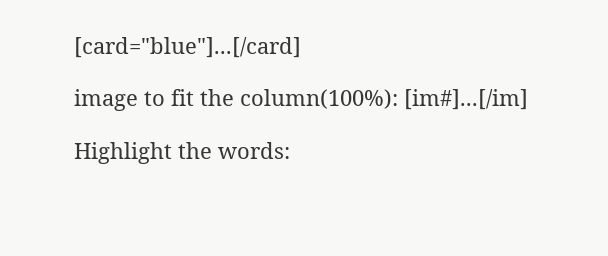[card="blue"]...[/card]

image to fit the column(100%): [im#]...[/im]

Highlight the words: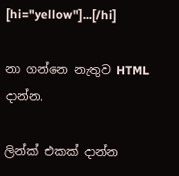[hi="yellow"]...[/hi]

නා ගන්නෙ නැතුව HTML දාන්න.

ලින්ක් එකක් දාන්න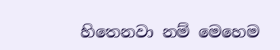හිතෙනවා නම් මෙහෙම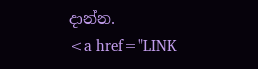දාන්න.
<a href="LINK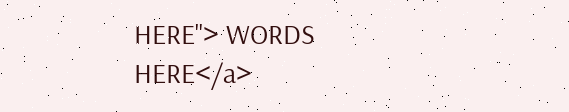HERE"> WORDS HERE</a>